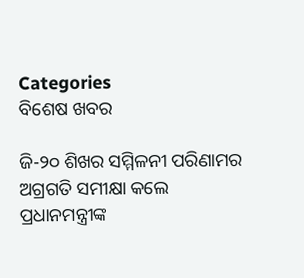Categories
ବିଶେଷ ଖବର

ଜି-୨୦ ଶିଖର ସମ୍ମିଳନୀ ପରିଣାମର ଅଗ୍ରଗତି ସମୀକ୍ଷା କଲେ ପ୍ରଧାନମନ୍ତ୍ରୀଙ୍କ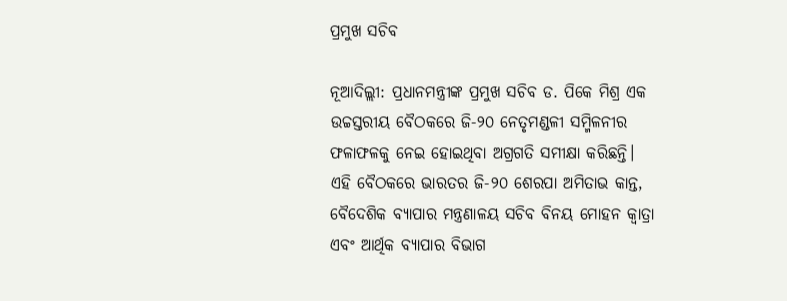ପ୍ରମୁଖ ସଚିବ

ନୂଆଦିଲ୍ଲୀ: ପ୍ରଧାନମନ୍ତ୍ରୀଙ୍କ ପ୍ରମୁଖ ସଚିବ ଡ. ପିକେ ମିଶ୍ର ଏକ ଉଚ୍ଚସ୍ତରୀୟ ବୈଠକରେ ଜି-୨୦ ନେତୃମଣ୍ଡଳୀ ସମ୍ମିଳନୀର ଫଳାଫଳକୁ ନେଇ ହୋଇଥିବା ଅଗ୍ରଗତି ସମୀକ୍ଷା କରିଛନ୍ତି। ଏହି ବୈଠକରେ ଭାରତର ଜି-୨୦ ଶେରପା ଅମିତାଭ କାନ୍ତ, ବୈଦେଶିକ ବ୍ୟାପାର ମନ୍ତ୍ରଣାଳୟ ସଚିବ ବିନୟ ମୋହନ କ୍ୱାତ୍ରା ଏବଂ ଆର୍ଥିକ ବ୍ୟାପାର ବିଭାଗ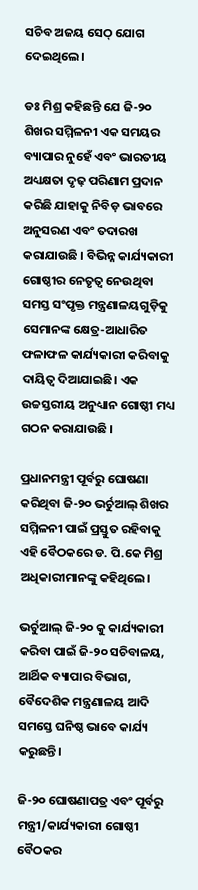ସଚିବ ଅଜୟ ସେଠ୍‌ ଯୋଗ ଦେଇଥିଲେ।

ଡଃ ମିଶ୍ର କହିଛନ୍ତି ଯେ ଜି-୨୦ ଶିଖର ସମ୍ମିଳନୀ ଏକ ସମୟର ବ୍ୟାପାର ନୁହେଁ ଏବଂ ଭାରତୀୟ ଅଧ୍ୟକ୍ଷତା ଦୃଢ଼ ପରିଣାମ ପ୍ରଦାନ କରିଛି ଯାହାକୁ ନିବିଡ଼ ଭାବରେ ଅନୁସରଣ ଏବଂ ତଦାରଖ କରାଯାଉଛି । ବିଭିନ୍ନ କାର୍ଯ୍ୟକାରୀ ଗୋଷ୍ଠୀର ନେତୃତ୍ୱ ନେଉଥିବା ସମସ୍ତ ସଂପୃକ୍ତ ମନ୍ତ୍ରଣାଳୟଗୁଡ଼ିକୁ ସେମାନଙ୍କ କ୍ଷେତ୍ର-ଆଧାରିତ ଫଳାଫଳ କାର୍ଯ୍ୟକାରୀ କରିବାକୁ ଦାୟିତ୍ୱ ଦିଆଯାଇଛି। ଏକ ଉଚ୍ଚସ୍ତରୀୟ ଅନୁଧ୍ୟାନ ଗୋଷ୍ଠୀ ମଧ୍ୟ ଗଠନ କରାଯାଉଛି ।

ପ୍ରଧାନମନ୍ତ୍ରୀ ପୂର୍ବରୁ ଘୋଷଣା କରିଥିବା ଜି-୨୦ ଭର୍ଚୁଆଲ୍ ଶିଖର ସମ୍ମିଳନୀ ପାଇଁ ପ୍ରସ୍ତୁତ ରହିବାକୁ ଏହି ବୈଠକରେ ଡ. ପି.କେ ମିଶ୍ର ଅଧିକାରୀମାନଙ୍କୁ କହିଥିଲେ।

ଭର୍ଚୁଆଲ୍ ଜି-୨୦ କୁ କାର୍ଯ୍ୟକାରୀ କରିବା ପାଇଁ ଜି-୨୦ ସଚିବାଳୟ, ଆର୍ଥିକ ବ୍ୟାପାର ବିଭାଗ, ବୈଦେଶିକ ମନ୍ତ୍ରଣାଳୟ ଆଦି ସମସ୍ତେ ଘନିଷ୍ଠ ଭାବେ କାର୍ଯ୍ୟ କରୁଛନ୍ତି।

ଜି-୨୦ ଘୋଷଣାପତ୍ର ଏବଂ ପୂର୍ବରୁ ମନ୍ତ୍ରୀ/କାର୍ଯ୍ୟକାରୀ ଗୋଷ୍ଠୀ ବୈଠକର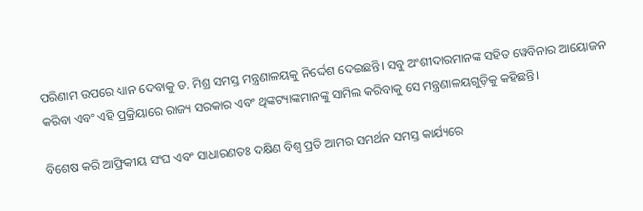ପରିଣାମ ଉପରେ ଧ୍ୟାନ ଦେବାକୁ ଡ. ମିଶ୍ର ସମସ୍ତ ମନ୍ତ୍ରଣାଳୟକୁ ନିର୍ଦ୍ଦେଶ ଦେଇଛନ୍ତି। ସବୁ ଅଂଶୀଦାରମାନଙ୍କ ସହିତ ୱେବିନାର ଆୟୋଜନ କରିବା ଏବଂ ଏହି ପ୍ରକ୍ରିୟାରେ ରାଜ୍ୟ ସରକାର ଏବଂ ଥିଙ୍କଟ୍ୟାଙ୍କମାନଙ୍କୁ ସାମିଲ କରିବାକୁ ସେ ମନ୍ତ୍ରଣାଳୟଗୁଡ଼ିକୁ କହିଛନ୍ତି।

ବିଶେଷ କରି ଆଫ୍ରିକୀୟ ସଂଘ ଏବଂ ସାଧାରଣତଃ ଦକ୍ଷିଣ ବିଶ୍ୱ ପ୍ରତି ଆମର ସମର୍ଥନ ସମସ୍ତ କାର୍ଯ୍ୟରେ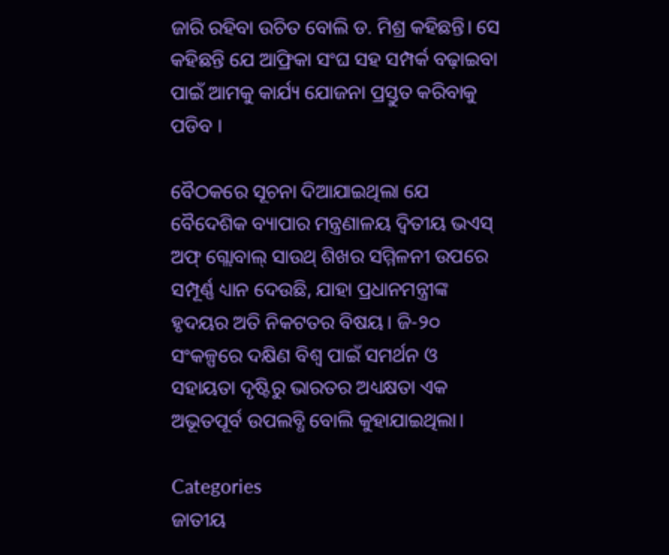ଜାରି ରହିବା ଉଚିତ ବୋଲି ଡ. ମିଶ୍ର କହିଛନ୍ତି। ସେ କହିଛନ୍ତି ଯେ ଆଫ୍ରିକା ସଂଘ ସହ ସମ୍ପର୍କ ବଢ଼ାଇବା ପାଇଁ ଆମକୁ କାର୍ଯ୍ୟ ଯୋଜନା ପ୍ରସ୍ତୁତ କରିବାକୁ ପଡିବ ।

ବୈଠକରେ ସୂଚନା ଦିଆଯାଇଥିଲା ଯେ ବୈଦେଶିକ ବ୍ୟାପାର ମନ୍ତ୍ରଣାଳୟ ଦ୍ୱିତୀୟ ଭଏସ୍ ଅଫ୍ ଗ୍ଲୋବାଲ୍ ସାଉଥ୍ ଶିଖର ସମ୍ମିଳନୀ ଉପରେ ସମ୍ପୂର୍ଣ୍ଣ ଧ୍ୟାନ ଦେଉଛି, ଯାହା ପ୍ରଧାନମନ୍ତ୍ରୀଙ୍କ ହୃଦୟର ଅତି ନିକଟତର ବିଷୟ। ଜି-୨୦ ସଂକଳ୍ପରେ ଦକ୍ଷିଣ ବିଶ୍ୱ ପାଇଁ ସମର୍ଥନ ଓ ସହାୟତା ଦୃଷ୍ଟିରୁ ଭାରତର ଅଧ୍ୟକ୍ଷତା ଏକ ଅଭୂତପୂର୍ବ ଉପଲବ୍ଧି ବୋଲି କୁହାଯାଇଥିଲା।

Categories
ଜାତୀୟ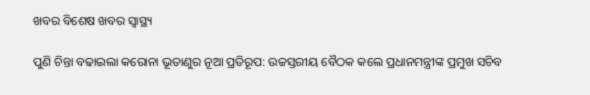ଖବର ବିଶେଷ ଖବର ସ୍ବାସ୍ଥ୍ୟ

ପୁଣି ଚିନ୍ତା ବଢାଇଲା କରୋନା ଭୂତାଣୁର ନୂଆ ପ୍ରତିରୂପ: ଉଚ୍ଚସ୍ତରୀୟ ବୈଠକ କଲେ ପ୍ରଧାନମନ୍ତ୍ରୀଙ୍କ ପ୍ରମୁଖ ସଚିବ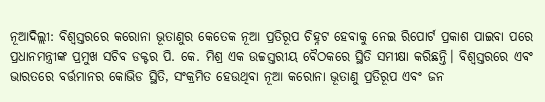ନୂଆଦିଲ୍ଲୀ: ବିଶ୍ୱସ୍ତରରେ କରୋନା ଭୂତାଣୁର କେତେକ ନୂଆ ପ୍ରତିରୂପ ଚିହ୍ନଟ ହେବାକୁ ନେଇ ରିପୋର୍ଟ ପ୍ରକାଶ ପାଇବା ପରେ ପ୍ରଧାନମନ୍ତ୍ରୀଙ୍କ ପ୍ରମୁଖ ସଚିବ ଡକ୍ଟର ପି. କେ. ମିଶ୍ର ଏକ ଉଚ୍ଚସ୍ତରୀୟ ବୈଠକରେ ସ୍ଥିତି ସମୀକ୍ଷା କରିଛନ୍ତି। ବିଶ୍ୱସ୍ତରରେ ଏବଂ ଭାରତରେ ବର୍ତ୍ତମାନର କୋଭିଡ ସ୍ଥିତି, ସଂକ୍ରମିତ ହେଉଥିବା ନୂଆ କରୋନା ଭୂତାଣୁ ପ୍ରତିରୂପ ଏବଂ ଜନ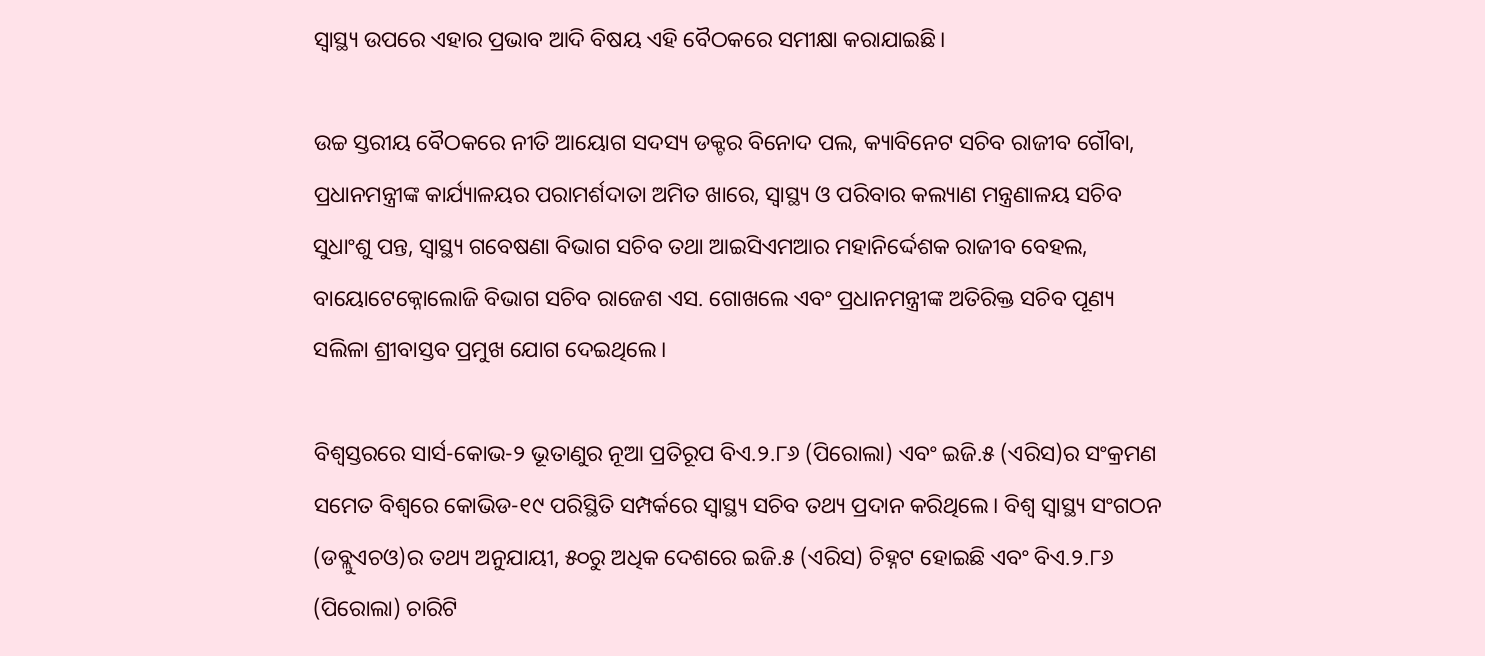ସ୍ୱାସ୍ଥ୍ୟ ଉପରେ ଏହାର ପ୍ରଭାବ ଆଦି ବିଷୟ ଏହି ବୈଠକରେ ସମୀକ୍ଷା କରାଯାଇଛି।

ଉଚ୍ଚ ସ୍ତରୀୟ ବୈଠକରେ ନୀତି ଆୟୋଗ ସଦସ୍ୟ ଡକ୍ଟର ବିନୋଦ ପଲ, କ୍ୟାବିନେଟ ସଚିବ ରାଜୀବ ଗୌବା, ପ୍ରଧାନମନ୍ତ୍ରୀଙ୍କ କାର୍ଯ୍ୟାଳୟର ପରାମର୍ଶଦାତା ଅମିତ ଖାରେ, ସ୍ୱାସ୍ଥ୍ୟ ଓ ପରିବାର କଲ୍ୟାଣ ମନ୍ତ୍ରଣାଳୟ ସଚିବ ସୁଧାଂଶୁ ପନ୍ତ, ସ୍ୱାସ୍ଥ୍ୟ ଗବେଷଣା ବିଭାଗ ସଚିବ ତଥା ଆଇସିଏମଆର ମହାନିର୍ଦ୍ଦେଶକ ରାଜୀବ ବେହଲ, ବାୟୋଟେକ୍ନୋଲୋଜି ବିଭାଗ ସଚିବ ରାଜେଶ ଏସ. ଗୋଖଲେ ଏବଂ ପ୍ରଧାନମନ୍ତ୍ରୀଙ୍କ ଅତିରିକ୍ତ ସଚିବ ପୂଣ୍ୟ ସଲିଳା ଶ୍ରୀବାସ୍ତବ ପ୍ରମୁଖ ଯୋଗ ଦେଇଥିଲେ।

ବିଶ୍ୱସ୍ତରରେ ସାର୍ସ-କୋଭ-୨ ଭୂତାଣୁର ନୂଆ ପ୍ରତିରୂପ ବିଏ.୨.୮୬ (ପିରୋଲା) ଏବଂ ଇଜି.୫ (ଏରିସ)ର ସଂକ୍ରମଣ ସମେତ ବିଶ୍ୱରେ କୋଭିଡ-୧୯ ପରିସ୍ଥିତି ସମ୍ପର୍କରେ ସ୍ୱାସ୍ଥ୍ୟ ସଚିବ ତଥ୍ୟ ପ୍ରଦାନ କରିଥିଲେ। ବିଶ୍ୱ ସ୍ୱାସ୍ଥ୍ୟ ସଂଗଠନ (ଡବ୍ଲୁଏଚଓ)ର ତଥ୍ୟ ଅନୁଯାୟୀ, ୫୦ରୁ ଅଧିକ ଦେଶରେ ଇଜି.୫ (ଏରିସ) ଚିହ୍ନଟ ହୋଇଛି ଏବଂ ବିଏ.୨.୮୬ (ପିରୋଲା) ଚାରିଟି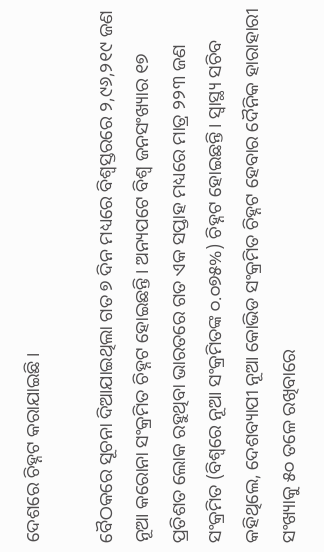ଦେଶରେ ଚିହ୍ନଟ କରାଯାଇଛି।

ବୈଠକରେ ସୂଚନା ଦିଆଯାଇଥିଲା ଗତ ୭ ଦିନ ମଧ୍ୟରେ ବିଶ୍ୱସ୍ତରରେ ୨,୯୬,୨୧୯ ଜଣ ନୂଆ କରୋନା ସଂକ୍ରମିତ ଚିହ୍ନଟ ହୋଇଛନ୍ତି। ଅନ୍ୟପଟେ ବିଶ୍ୱ ଜନସଂଖ୍ୟାର ୧୭ ପ୍ରତିଶତ ଲୋକ ରହୁଥିବା ଭାରତରେ ଗତ ଏକ ସପ୍ତାହ ମଧ୍ୟରେ ମାତ୍ର ୨୨୩ ଜଣ ସଂକ୍ରମିତ (ବିଶ୍ୱରେ ନୂଆ ସଂକ୍ରମିତଙ୍କ ୦.୦୭୫%) ଚିହ୍ନଟ ହୋଇଛନ୍ତି। ସ୍ୱାସ୍ଥ୍ୟ ସଚିବ କହିଥିଲେ, ଦେଶବ୍ୟାପୀ ନୂଆ କୋଭିଡ ସଂକ୍ରମିତ ଚିହ୍ନଟ ହେବାର ଦୈନିକ ହାରାହାରୀ ସଂଖ୍ୟାକୁ ୫୦ ତଳେ ରଖିବାରେ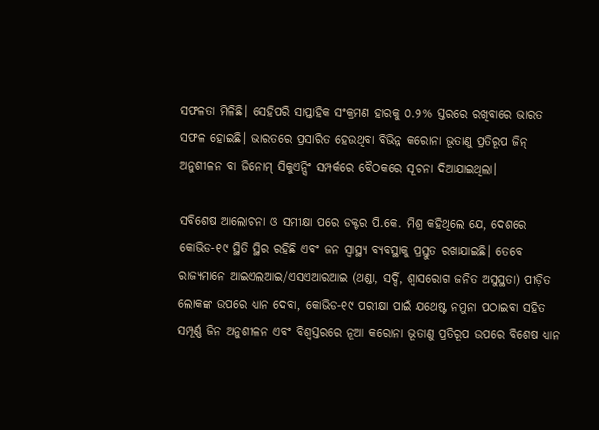ସଫଳତା ମିଳିଛି। ସେହିପରି ସାପ୍ତାହିକ ସଂକ୍ରମଣ ହାରକୁ ୦.୨% ସ୍ତରରେ ରଖିବାରେ ଭାରତ ସଫଳ ହୋଇଛି। ଭାରତରେ ପ୍ରସାରିତ ହେଉଥିବା ବିଭିନ୍ନ କରୋନା ଭୂତାଣୁ ପ୍ରତିରୂପ ଜିନ୍‌ ଅନୁଶୀଳନ ବା ଜିନୋମ୍‌ ସିକୁଏନ୍ସିଂ ସମ୍ପର୍କରେ ବୈଠକରେ ସୂଚନା ଦିଆଯାଇଥିଲା।

ସବିଶେଷ ଆଲୋଚନା ଓ ସମୀକ୍ଷା ପରେ ଡକ୍ଟର ପି.କେ. ମିଶ୍ର କହିଥିଲେ ଯେ, ଦେଶରେ କୋଭିଡ-୧୯ ସ୍ଥିତି ସ୍ଥିର ରହିଛି ଏବଂ ଜନ ସ୍ୱାସ୍ଥ୍ୟ ବ୍ୟବସ୍ଥାକୁ ପ୍ରସ୍ତୁତ ରଖାଯାଇଛି। ତେବେ ରାଜ୍ୟମାନେ ଆଇଏଲଆଇ/ଏସଏଆରଆଇ (ଥଣ୍ଡା, ସର୍ଦ୍ଦି, ଶ୍ୱାସରୋଗ ଜନିତ ଅସୁସ୍ଥତା) ପୀଡ଼ିତ ଲୋକଙ୍କ ଉପରେ ଧ୍ୟାନ ଦେବା, କୋଭିଡ-୧୯ ପରୀକ୍ଷା ପାଇଁ ଯଥେଷ୍ଟ ନମୁନା ପଠାଇବା ସହିତ ସମ୍ପୂର୍ଣ୍ଣ ଜିନ ଅନୁଶୀଳନ ଏବଂ ବିଶ୍ୱସ୍ତରରେ ନୂଆ କରୋନା ଭୂତାଣୁ ପ୍ରତିରୂପ ଉପରେ ବିଶେଷ ଧ୍ୟାନ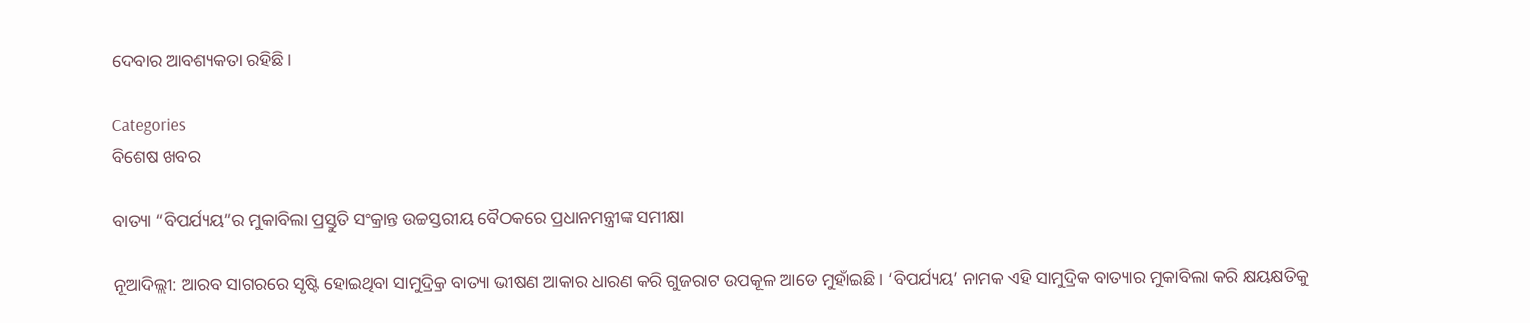ଦେବାର ଆବଶ୍ୟକତା ରହିଛି।

Categories
ବିଶେଷ ଖବର

ବାତ୍ୟା “ବିପର୍ଯ୍ୟୟ”ର ମୁକାବିଲା ପ୍ରସ୍ତୁତି ସଂକ୍ରାନ୍ତ ଉଚ୍ଚସ୍ତରୀୟ ବୈଠକରେ ପ୍ରଧାନମନ୍ତ୍ରୀଙ୍କ ସମୀକ୍ଷା

ନୂଆଦିଲ୍ଲୀ: ଆରବ ସାଗରରେ ସୃଷ୍ଟି ହୋଇଥିବା ସାମୁଦ୍ର୍ରିକ ବାତ୍ୟା ଭୀଷଣ ଆକାର ଧାରଣ କରି ଗୁଜରାଟ ଉପକୂଳ ଆଡେ ମୁହାଁଇଛି। ‘ବିପର୍ଯ୍ୟୟ’ ନାମକ ଏହି ସାମୁଦ୍ରିକ ବାତ୍ୟାର ମୁକାବିଲା କରି କ୍ଷୟକ୍ଷତିକୁ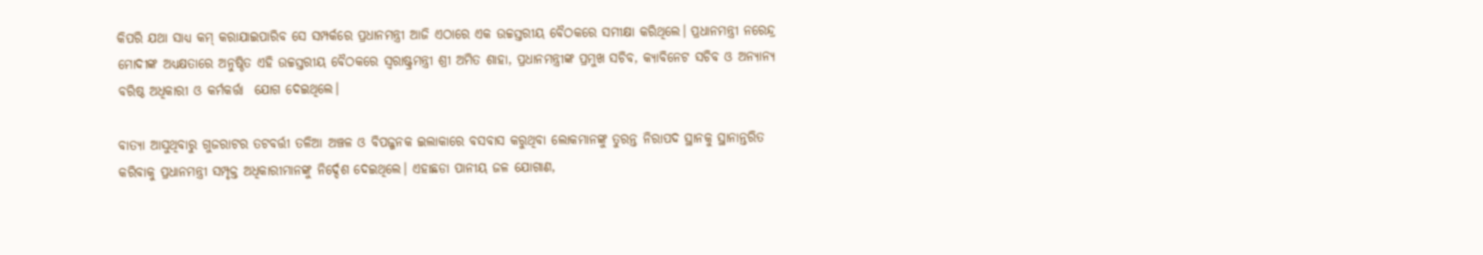କିପରି ଯଥା ସାଧ୍ୟ କମ୍ କରାଯାଇପାରିବ ସେ ସମ୍ପର୍କରେ ପ୍ରଧାନମନ୍ତ୍ରୀ ଆଜି ଏଠାରେ ଏକ ଉଚ୍ଚସ୍ତରୀୟ ବୈଠକରେ ସମୀକ୍ଷା କରିଥିଲେ। ପ୍ରଧାନମନ୍ତ୍ରୀ ନରେନ୍ଦ୍ର ମୋଦୀଙ୍କ ଅଧ୍ୟକ୍ଷତାରେ ଅନୁଷ୍ଠିତ ଏହି ଉଚ୍ଚସ୍ତରୀୟ ବୈଠକରେ ସ୍ୱରାଷ୍ଟ୍ରମନ୍ତ୍ରୀ ଶ୍ରୀ ଅମିତ ଶାହା, ପ୍ରଧାନମନ୍ତ୍ରୀଙ୍କ ପ୍ରମୁଖ ସଚିବ, କ୍ୟାବିନେଟ ସଚିବ ଓ ଅନ୍ୟାନ୍ୟ ବରିଷ୍ଠ ଅଧିକାରୀ ଓ କର୍ମକର୍ତ୍ତା  ଯୋଗ ଦେଇଥିଲେ।

ବାତ୍ୟା ଆସୁଥିବାରୁ ଗୁଜରାଟର ତଟବର୍ତ୍ତୀ ତଳିଆ ଅଞ୍ଚଳ ଓ ବିପଜ୍ଜନକ ଇଲାକାରେ ବସବାସ କରୁଥିବା ଲୋକମାନଙ୍କୁ ତୁରନ୍ତ ନିରାପଦ ସ୍ଥାନକୁ ସ୍ଥାନାନ୍ତରିତ କରିବାକୁ ପ୍ରଧାନମନ୍ତ୍ରୀ ସମ୍ପୃକ୍ତ ଅଧିକାରୀମାନଙ୍କୁ ନିର୍ଦ୍ଦେଶ ଦେଇଥିଲେ। ଏହାଛଡା ପାନୀୟ ଜଳ ଯୋଗାଣ,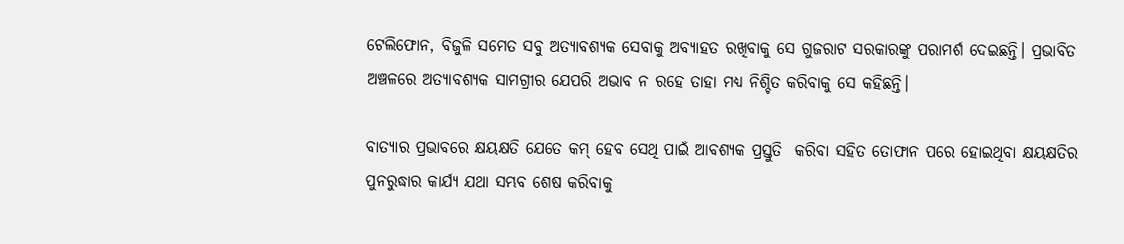ଟେଲିଫୋନ, ବିଜୁଳି ସମେତ ସବୁ ଅତ୍ୟାବଶ୍ୟକ ସେବାକୁ ଅବ୍ୟାହତ ରଖିବାକୁ ସେ ଗୁଜରାଟ ସରକାରଙ୍କୁ ପରାମର୍ଶ ଦେଇଛନ୍ତି। ପ୍ରଭାବିତ ଅଞ୍ଚଳରେ ଅତ୍ୟାବଶ୍ୟକ ସାମଗ୍ରୀର ଯେପରି ଅଭାବ ନ ରହେ ତାହା ମଧ୍ୟ ନିଶ୍ଚିତ କରିବାକୁ ସେ କହିଛନ୍ତି।

ବାତ୍ୟାର ପ୍ରଭାବରେ କ୍ଷୟକ୍ଷତି ଯେତେ କମ୍ ହେବ ସେଥି ପାଇଁ ଆବଶ୍ୟକ ପ୍ରସ୍ତୁତି  କରିବା ସହିତ ତୋଫାନ ପରେ ହୋଇଥିବା କ୍ଷୟକ୍ଷତିର ପୁନରୁଦ୍ଧାର କାର୍ଯ୍ୟ ଯଥା ସମ୍ଭବ ଶେଷ କରିବାକୁ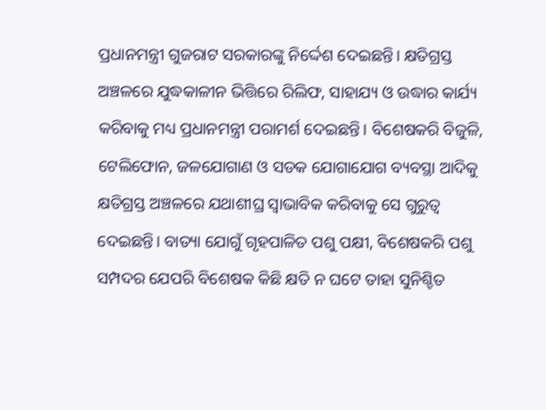ପ୍ରଧାନମନ୍ତ୍ରୀ ଗୁଜରାଟ ସରକାରଙ୍କୁ ନିର୍ଦ୍ଦେଶ ଦେଇଛନ୍ତି। କ୍ଷତିଗ୍ରସ୍ତ  ଅଞ୍ଚଳରେ ଯୁଦ୍ଧକାଳୀନ ଭିତ୍ତିରେ ରିଲିଫ, ସାହାଯ୍ୟ ଓ ଉଦ୍ଧାର କାର୍ଯ୍ୟ କରିବାକୁ ମଧ୍ୟ ପ୍ରଧାନମନ୍ତ୍ରୀ ପରାମର୍ଶ ଦେଇଛନ୍ତି। ବିଶେଷକରି ବିଜୁଳି, ଟେଲିଫୋନ, ଜଳଯୋଗାଣ ଓ ସଡକ ଯୋଗାଯୋଗ ବ୍ୟବସ୍ଥା ଆଦିକୁ କ୍ଷତିଗ୍ରସ୍ତ ଅଞ୍ଚଳରେ ଯଥାଶୀଘ୍ର ସ୍ୱାଭାବିକ କରିବାକୁ ସେ ଗୁରୁତ୍ୱ ଦେଇଛନ୍ତି। ବାତ୍ୟା ଯୋଗୁଁ ଗୃହପାଳିତ ପଶୁ ପକ୍ଷୀ, ବିଶେଷକରି ପଶୁ ସମ୍ପଦର ଯେପରି ବିଶେଷକ କିଛି କ୍ଷତି ନ ଘଟେ ତାହା ସୁନିଶ୍ଚିତ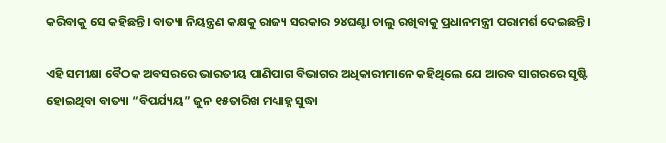କରିବାକୁ ସେ କହିଛନ୍ତି। ବାତ୍ୟା ନିୟନ୍ତ୍ରଣ କକ୍ଷକୁ ରାଜ୍ୟ ସରକାର ୨୪ଘଣ୍ଟା ଚାଲୁ ରଖିବାକୁ ପ୍ରଧାନମନ୍ତ୍ରୀ ପରାମର୍ଶ ଦେଇଛନ୍ତି।

ଏହି ସମୀକ୍ଷା ବୈଠକ ଅବସରରେ ଭାରତୀୟ ପାଣିପାଗ ବିଭାଗର ଅଧିକାରୀମାନେ କହିଥିଲେ ଯେ ଆରବ ସାଗରରେ ସୃଷ୍ଟି ହୋଇଥିବା ବାତ୍ୟା “ବିପର୍ଯ୍ୟୟ” ଜୁନ ୧୫ତାରିଖ ମଧ୍ୟାହ୍ନ ସୁଦ୍ଧା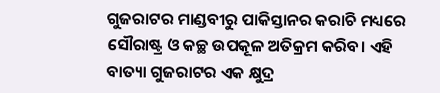ଗୁଜରାଟର ମାଣ୍ଡବୀରୁ ପାକିସ୍ତାନର କରାଚି ମଧ୍ୟରେ ସୌରାଷ୍ଟ୍ର ଓ କଚ୍ଛ ଉପକୂଳ ଅତିକ୍ରମ କରିବ। ଏହି ବାତ୍ୟା ଗୁଜରାଟର ଏକ କ୍ଷୁଦ୍ର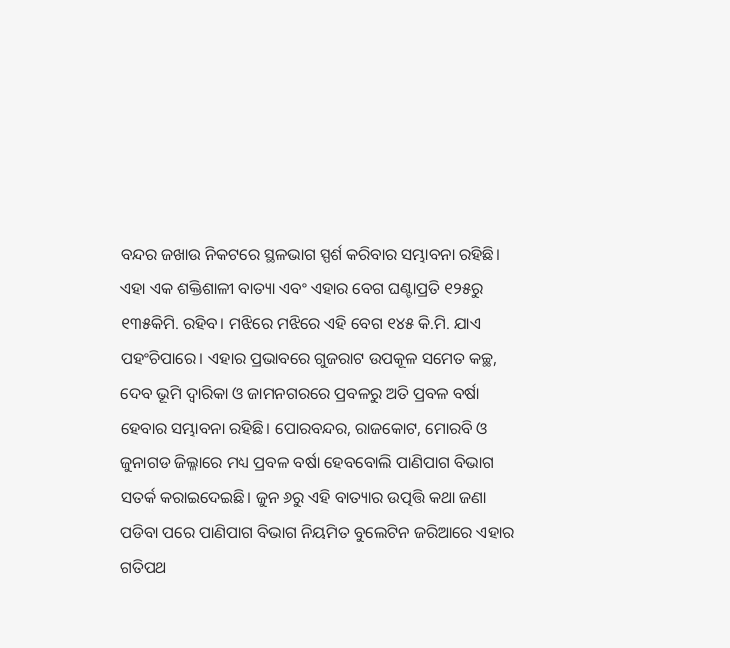ବନ୍ଦର ଜଖାଉ ନିକଟରେ ସ୍ଥଳଭାଗ ସ୍ପର୍ଶ କରିବାର ସମ୍ଭାବନା ରହିଛି। ଏହା ଏକ ଶକ୍ତିଶାଳୀ ବାତ୍ୟା ଏବଂ ଏହାର ବେଗ ଘଣ୍ଟାପ୍ରତି ୧୨୫ରୁ ୧୩୫କିମି. ରହିବ। ମଝିରେ ମଝିରେ ଏହି ବେଗ ୧୪୫ କି.ମି. ଯାଏ ପହଂଚିପାରେ। ଏହାର ପ୍ରଭାବରେ ଗୁଜରାଟ ଉପକୂଳ ସମେତ କଚ୍ଛ, ଦେବ ଭୂମି ଦ୍ୱାରିକା ଓ ଜାମନଗରରେ ପ୍ରବଳରୁ ଅତି ପ୍ରବଳ ବର୍ଷା  ହେବାର ସମ୍ଭାବନା ରହିଛି। ପୋରବନ୍ଦର, ରାଜକୋଟ, ମୋରବି ଓ ଜୁନାଗଡ ଜିଲ୍ଳାରେ ମଧ୍ୟ ପ୍ରବଳ ବର୍ଷା ହେବବୋଲି ପାଣିପାଗ ବିଭାଗ ସତର୍କ କରାଇଦେଇଛି। ଜୁନ ୬ରୁ ଏହି ବାତ୍ୟାର ଉତ୍ପତ୍ତି କଥା ଜଣା ପଡିବା ପରେ ପାଣିପାଗ ବିଭାଗ ନିୟମିତ ବୁଲେଟିନ ଜରିଆରେ ଏହାର ଗତିପଥ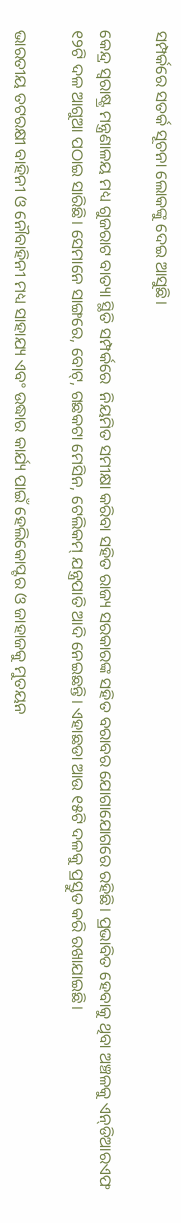ସମ୍ପର୍କରେ ସତର୍କ ସୂଚନା ଲୋକଙ୍କୁ ଦେଇ ଆସୁଛି।

କେନ୍ଦ୍ର ସ୍ୱରାଷ୍ଟ୍ର ମନ୍ତ୍ରଣାଳୟ ମଧ୍ୟ ଗୁଜରାଟ ବାତ୍ୟା ସ୍ଥିତି ସମ୍ପର୍କରେ  ନିୟମିତ ସମୀକ୍ଷା କରିବା ସହିତ ରାଜ୍ୟ ସରକାରଙ୍କ ସହିତ ବରାବର ଯୋଗାଯୋଗରେ ରହିଛି। ପ୍ରଭାବିତ ହେବାକୁ ଥିବା ଅଞ୍ଚଳକୁ ଏନ୍‌ଡିଆରଏଫ ୧୨ଟି ଦଳ ଆଗୁଆ ପଠାଇ ସାରିଛି। ସେମାନେ ସାଙ୍ଗରେ, ବୋଟ୍‌, ଗଛକଟା ମେସିନ, ଟେଲିକମ୍ ଯନ୍ତ୍ରପାତି ଆଦି ନେଇଛନ୍ତି। ଏହାଛଡା ଆଉ ୧୫ଟି ଦଳକୁ ପ୍ରସ୍ତୁତ କରି ରଖାଯାଇଛି।

ଭାରତୀୟ ତଟରକ୍ଷୀ ବାହିନୀ ଓ ନୌବାହିନୀ ମଧ୍ୟ ସାହାଯ୍ୟ ଏବଂ ଉଦ୍ଧାର କାର୍ଯ୍ୟ ପାଇଁ ହେଲିକୋପ୍ଟର ଓ ଜାହାଜକୁ ମୁତୟନ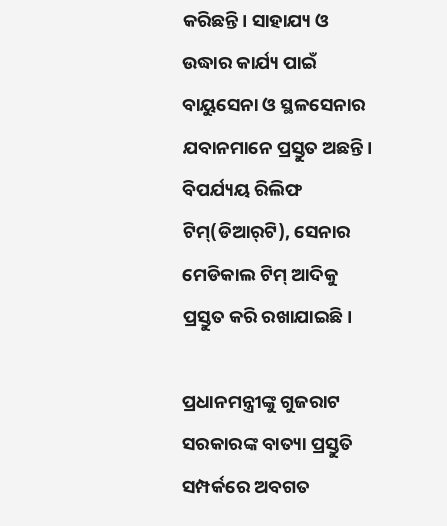କରିଛନ୍ତି। ସାହାଯ୍ୟ ଓ ଉଦ୍ଧାର କାର୍ଯ୍ୟ ପାଇଁ ବାୟୁସେନା ଓ ସ୍ଥଳସେନାର ଯବାନମାନେ ପ୍ରସ୍ତୁତ ଅଛନ୍ତି। ବିପର୍ଯ୍ୟୟ ରିଲିଫ ଟିମ୍‌(ଡିଆର୍‌ଟି), ସେନାର ମେଡିକାଲ ଟିମ୍ ଆଦିକୁ ପ୍ରସ୍ତୁତ କରି ରଖାଯାଇଛି।

ପ୍ରଧାନମନ୍ତ୍ରୀଙ୍କୁ ଗୁଜରାଟ ସରକାରଙ୍କ ବାତ୍ୟା ପ୍ରସ୍ତୁତି ସମ୍ପର୍କରେ ଅବଗତ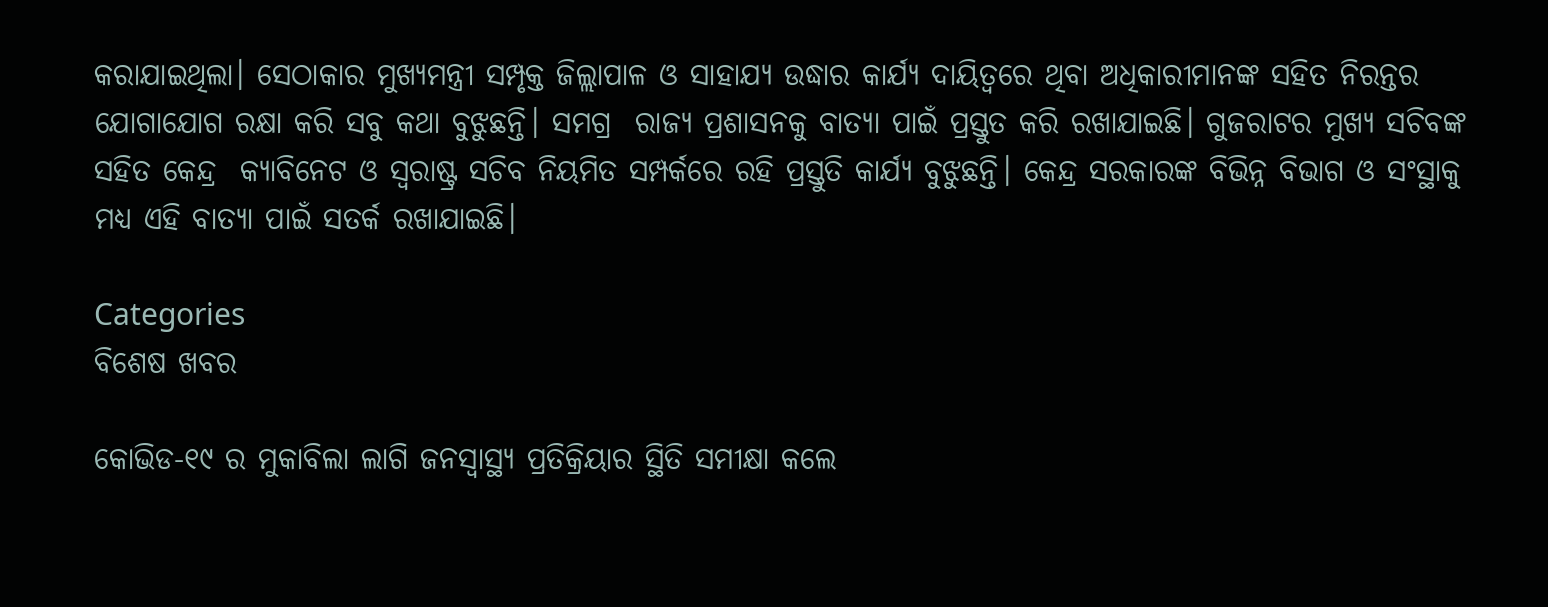କରାଯାଇଥିଲା। ସେଠାକାର ମୁଖ୍ୟମନ୍ତ୍ରୀ ସମ୍ପୃକ୍ତ ଜିଲ୍ଲାପାଳ ଓ ସାହାଯ୍ୟ ଉଦ୍ଧାର କାର୍ଯ୍ୟ ଦାୟିତ୍ୱରେ ଥିବା ଅଧିକାରୀମାନଙ୍କ ସହିତ ନିରନ୍ତର ଯୋଗାଯୋଗ ରକ୍ଷା କରି ସବୁ କଥା ବୁଝୁଛନ୍ତି। ସମଗ୍ର  ରାଜ୍ୟ ପ୍ରଶାସନକୁ ବାତ୍ୟା ପାଇଁ ପ୍ରସ୍ତୁତ କରି ରଖାଯାଇଛି। ଗୁଜରାଟର ମୁଖ୍ୟ ସଚିବଙ୍କ ସହିତ କେନ୍ଦ୍ର  କ୍ୟାବିନେଟ ଓ ସ୍ୱରାଷ୍ଟ୍ର ସଚିବ ନିୟମିତ ସମ୍ପର୍କରେ ରହି ପ୍ରସ୍ତୁତି କାର୍ଯ୍ୟ ବୁଝୁଛନ୍ତି। କେନ୍ଦ୍ର ସରକାରଙ୍କ ବିଭିନ୍ନ ବିଭାଗ ଓ ସଂସ୍ଥାକୁ  ମଧ୍ୟ ଏହି ବାତ୍ୟା ପାଇଁ ସତର୍କ ରଖାଯାଇଛି।

Categories
ବିଶେଷ ଖବର

କୋଭିଡ-୧୯ ର ମୁକାବିଲା ଲାଗି ଜନସ୍ୱାସ୍ଥ୍ୟ ପ୍ରତିକ୍ରିୟାର ସ୍ଥିତି ସମୀକ୍ଷା କଲେ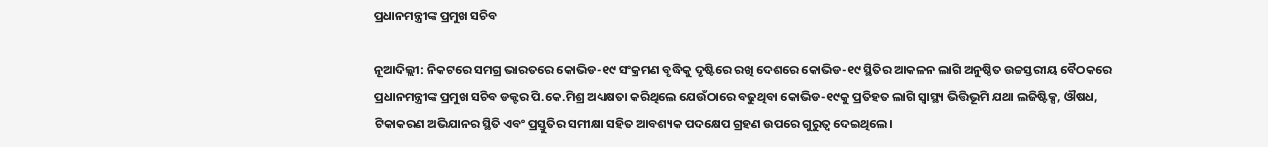ପ୍ରଧାନମନ୍ତ୍ରୀଙ୍କ ପ୍ରମୁଖ ସଚିବ

ନୂଆଦିଲ୍ଲୀ: ନିକଟରେ ସମଗ୍ର ଭାରତରେ କୋଭିଡ-୧୯ ସଂକ୍ରମଣ ବୃଦ୍ଧିକୁ ଦୃଷ୍ଟିରେ ରଖି ଦେଶରେ କୋଭିଡ-୧୯ ସ୍ଥିତିର ଆକଳନ ଲାଗି ଅନୁଷ୍ଠିତ ଉଚ୍ଚସ୍ତରୀୟ ବୈଠକରେ ପ୍ରଧାନମନ୍ତ୍ରୀଙ୍କ ପ୍ରମୁଖ ସଚିବ ଡକ୍ଟର ପି.କେ.ମିଶ୍ର ଅଧ୍ୟକ୍ଷତା କରିଥିଲେ ଯେଉଁଠାରେ ବଢୁଥିବା କୋଭିଡ-୧୯କୁ ପ୍ରତିହତ ଲାଗି ସ୍ୱାସ୍ଥ୍ୟ ଭିତ୍ତିଭୂମି ଯଥା ଲଜିଷ୍ଟିକ୍ସ, ଔଷଧ, ଟିକାକରଣ ଅଭିଯାନର ସ୍ଥିତି ଏବଂ ପ୍ରସ୍ତୁତିର ସମୀକ୍ଷା ସହିତ ଆବଶ୍ୟକ ପଦକ୍ଷେପ ଗ୍ରହଣ ଉପରେ ଗୁରୁତ୍ୱ ଦେଇଥିଲେ।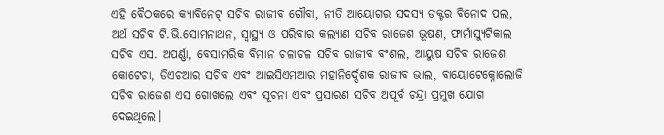ଏହି ବୈଠକରେ କ୍ୟାବିନେଟ୍‍ ସଚିବ ରାଜୀବ ଗୌବା, ନୀତି ଆୟୋଗର ସଦସ୍ୟ ଡକ୍ଟର ବିନୋଦ ପଲ, ଅର୍ଥ ସଚିବ ଟି.ଭି.ସୋମନାଥନ, ସ୍ୱାସ୍ଥ୍ୟ ଓ ପରିବାର କଲ୍ୟାଣ ସଚିବ ରାଜେଶ ଭୂଷଣ, ଫାର୍ମାସ୍ୟୁଟିକାଲ ସଚିବ ଏସ. ଅପର୍ଣ୍ଣା, ବେସାମରିକ ବିମାନ ଚଳାଚଳ ସଚିବ ରାଜୀବ ବଂଶଲ, ଆୟୁଷ ସଚିବ ରାଜେଶ କୋଟେଚା, ଡିଏଚଆର ସଚିବ ଏବଂ ଆଇସିଏମଆର ମହାନିର୍ଦ୍ଦେଶକ ରାଜୀବ ଭାଲ, ବାୟୋଟେକ୍ନୋଲୋଜି ସଚିବ ରାଜେଶ ଏସ ଗୋଖଲେ ଏବଂ ସୂଚନା ଏବଂ ପ୍ରସାରଣ ସଚିବ ଅପୂର୍ବ ଚନ୍ଦ୍ରା ପ୍ରମୁଖ ଯୋଗ ଦେଇଥିଲେ।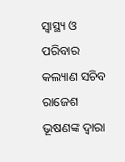ସ୍ୱାସ୍ଥ୍ୟ ଓ ପରିବାର କଲ୍ୟାଣ ସଚିବ ରାଜେଶ ଭୂଷଣଙ୍କ ଦ୍ୱାରା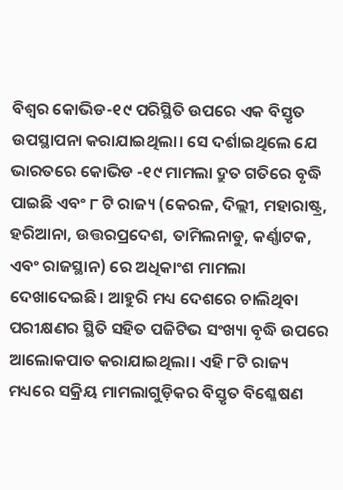ବିଶ୍ୱର କୋଭିଡ-୧୯ ପରିସ୍ଥିତି ଉପରେ ଏକ ବିସ୍ତୃତ ଉପସ୍ଥାପନା କରାଯାଇଥିଲା। ସେ ଦର୍ଶାଇଥିଲେ ଯେ ଭାରତରେ କୋଭିଡ -୧୯ ମାମଲା ଦ୍ରୁତ ଗତିରେ ବୃଦ୍ଧି ପାଇଛି ଏବଂ ୮ ଟି ରାଜ୍ୟ (କେରଳ, ଦିଲ୍ଲୀ, ମହାରାଷ୍ଟ୍ର, ହରିଆନା, ଉତ୍ତରପ୍ରଦେଶ, ତାମିଲନାଡୁ, କର୍ଣ୍ଣାଟକ, ଏବଂ ରାଜସ୍ଥାନ) ରେ ଅଧିକାଂଶ ମାମଲା ଦେଖାଦେଇଛି। ଆହୁରି ମଧ୍ୟ ଦେଶରେ ଚାଲିଥିବା ପରୀକ୍ଷଣର ସ୍ଥିତି ସହିତ ପଜିଟିଭ ସଂଖ୍ୟା ବୃଦ୍ଧି ଉପରେ ଆଲୋକପାତ କରାଯାଇଥିଲା। ଏହି ୮ଟି ରାଜ୍ୟ ମଧ୍ୟରେ ସକ୍ରିୟ ମାମଲାଗୁଡ଼ିକର ବିସ୍ତୃତ ବିଶ୍ଳେଷଣ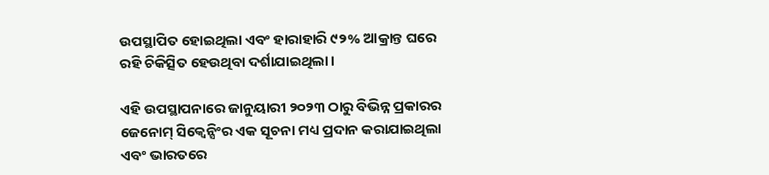ଉପସ୍ଥାପିତ ହୋଇଥିଲା ଏବଂ ହାରାହାରି ୯୨% ଆକ୍ରାନ୍ତ ଘରେ ରହି ଚିକିତ୍ସିତ ହେଉଥିବା ଦର୍ଶାଯାଇଥିଲା।

ଏହି ଉପସ୍ଥାପନାରେ ଜାନୁୟାରୀ ୨୦୨୩ ଠାରୁ ବିଭିନ୍ନ ପ୍ରକାରର ଜେନୋମ୍ ସିକ୍ୱେନ୍ସିଂର ଏକ ସୂଚନା ମଧ୍ୟ ପ୍ରଦାନ କରାଯାଇଥିଲା ଏବଂ ଭାରତରେ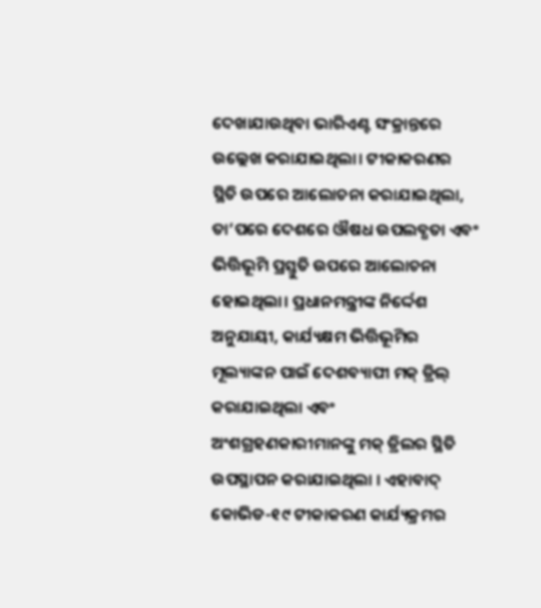ଦେଖାଯାଉଥିବା ଭାରିଏଣ୍ଟ ସଂକ୍ରାନ୍ତରେ ଉଲ୍ଲେଖ କରାଯାଇଥିଲା। ଟୀକାକରଣର ସ୍ଥିତି ଉପରେ ଆଲୋଚନା କରାଯାଇଥିଲା, ତା’ପରେ ଦେଶରେ ଔଷଧ ଉପଲବ୍ଧତା ଏବଂ ଭିତ୍ତିଭୂମି ପ୍ରସ୍ତୁତି ଉପରେ ଆଲୋଚନା ହୋଇଥିଲା। ପ୍ରଧାନମନ୍ତ୍ରୀଙ୍କ ନିର୍ଦ୍ଦେଶ ଅନୁଯାୟୀ, କାର୍ଯ୍ୟକ୍ଷମ ଭିତ୍ତିଭୂମିର ମୂଲ୍ୟାଙ୍କନ ପାଇଁ ଦେଶବ୍ୟାପୀ ମକ୍ ଡ୍ରିଲ୍ କରାଯାଇଥିଲା ଏବଂ ଅଂଶଗ୍ରହଣକାରୀମାନଙ୍କୁ ମକ୍ ଡ୍ରିଲର ସ୍ଥିତି ଉପସ୍ଥାପନ କରାଯାଇଥିଲା । ଏହାବାଦ୍‍ କୋଭିଡ-୧୯ ଟୀକାକରଣ କାର୍ଯ୍ୟକ୍ରମର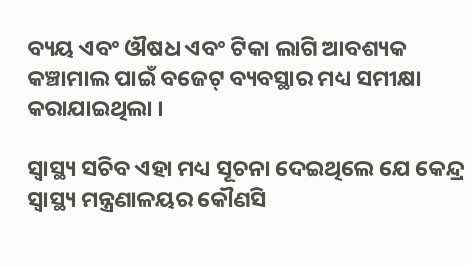ବ୍ୟୟ ଏବଂ ଔଷଧ ଏବଂ ଟିକା ଲାଗି ଆବଶ୍ୟକ କଞ୍ଚାମାଲ ପାଇଁ ବଜେଟ୍ ବ୍ୟବସ୍ଥାର ମଧ୍ୟ ସମୀକ୍ଷା କରାଯାଇଥିଲା ।

ସ୍ୱାସ୍ଥ୍ୟ ସଚିବ ଏହା ମଧ୍ୟ ସୂଚନା ଦେଇଥିଲେ ଯେ କେନ୍ଦ୍ର ସ୍ୱାସ୍ଥ୍ୟ ମନ୍ତ୍ରଣାଳୟର କୌଣସି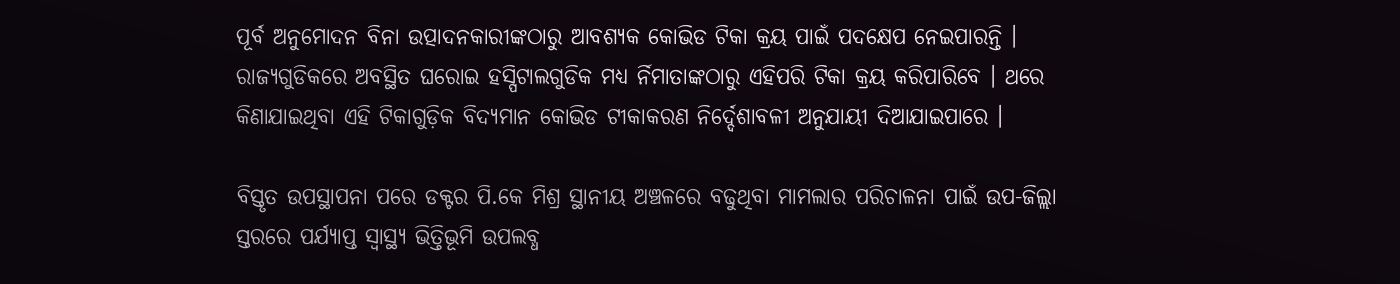ପୂର୍ବ ଅନୁମୋଦନ ବିନା ଉତ୍ପାଦନକାରୀଙ୍କଠାରୁ ଆବଶ୍ୟକ କୋଭିଡ ଟିକା କ୍ରୟ ପାଇଁ ପଦକ୍ଷେପ ନେଇପାରନ୍ତି । ରାଜ୍ୟଗୁଡିକରେ ଅବସ୍ଥିତ ଘରୋଇ ହସ୍ପିଟାଲଗୁଡିକ ମଧ୍ୟ ର୍ନିମାତାଙ୍କଠାରୁ ଏହିପରି ଟିକା କ୍ରୟ କରିପାରିବେ । ଥରେ କିଣାଯାଇଥିବା ଏହି ଟିକାଗୁଡ଼ିକ ବିଦ୍ୟମାନ କୋଭିଡ ଟୀକାକରଣ ନିର୍ଦ୍ଦେଶାବଳୀ ଅନୁଯାୟୀ ଦିଆଯାଇପାରେ ।

ବିସ୍ତୃତ ଉପସ୍ଥାପନା ପରେ ଡକ୍ଟର ପି.କେ ମିଶ୍ର ସ୍ଥାନୀୟ ଅଞ୍ଚଳରେ ବଢୁଥିବା ମାମଲାର ପରିଚାଳନା ପାଇଁ ଉପ-ଜିଲ୍ଲା ସ୍ତରରେ ପର୍ଯ୍ୟାପ୍ତ ସ୍ୱାସ୍ଥ୍ୟ ଭିତ୍ତିଭୂମି ଉପଲବ୍ଧ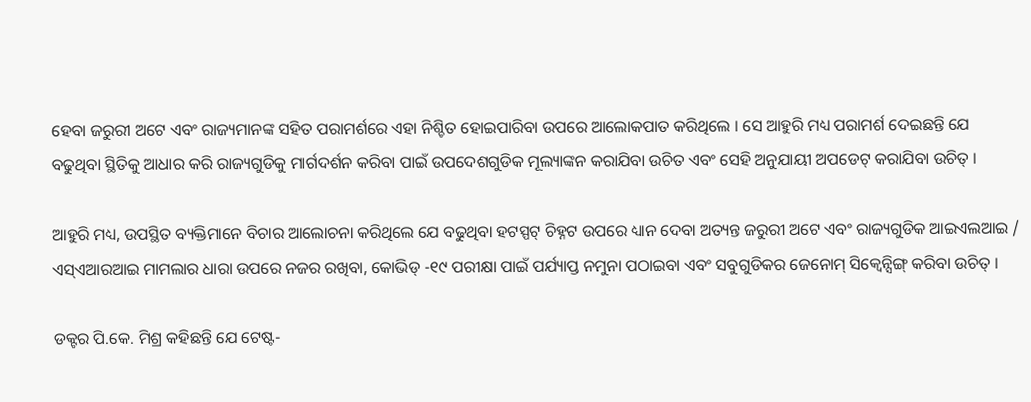ହେବା ଜରୁରୀ ଅଟେ ଏବଂ ରାଜ୍ୟମାନଙ୍କ ସହିତ ପରାମର୍ଶରେ ଏହା ନିଶ୍ଚିତ ହୋଇପାରିବା ଉପରେ ଆଲୋକପାତ କରିଥିଲେ । ସେ ଆହୁରି ମଧ୍ୟ ପରାମର୍ଶ ଦେଇଛନ୍ତି ଯେ ବଢୁଥିବା ସ୍ଥିତିକୁ ଆଧାର କରି ରାଜ୍ୟଗୁଡିକୁ ମାର୍ଗଦର୍ଶନ କରିବା ପାଇଁ ଉପଦେଶଗୁଡିକ ମୂଲ୍ୟାଙ୍କନ କରାଯିବା ଉଚିତ ଏବଂ ସେହି ଅନୁଯାୟୀ ଅପଡେଟ୍‍ କରାଯିବା ଉଚିତ୍‍ ।

ଆହୁରି ମଧ୍ୟ, ଉପସ୍ଥିତ ବ୍ୟକ୍ତିମାନେ ବିଚାର ଆଲୋଚନା କରିଥିଲେ ଯେ ବଢୁଥିବା ହଟସ୍ପଟ୍ ଚିହ୍ନଟ ଉପରେ ଧ୍ୟାନ ଦେବା ଅତ୍ୟନ୍ତ ଜରୁରୀ ଅଟେ ଏବଂ ରାଜ୍ୟଗୁଡିକ ଆଇଏଲଆଇ / ଏସ୍‍ଏଆରଆଇ ମାମଲାର ଧାରା ଉପରେ ନଜର ରଖିବା, କୋଭିଡ୍ -୧୯ ପରୀକ୍ଷା ପାଇଁ ପର୍ଯ୍ୟାପ୍ତ ନମୁନା ପଠାଇବା ଏବଂ ସବୁଗୁଡିକର ଜେନୋମ୍ ସିକ୍ୱେନ୍ସିଙ୍ଗ୍ କରିବା ଉଚିତ୍‍ ।

ଡକ୍ଟର ପି.କେ. ମିଶ୍ର କହିଛନ୍ତି ଯେ ଟେଷ୍ଟ-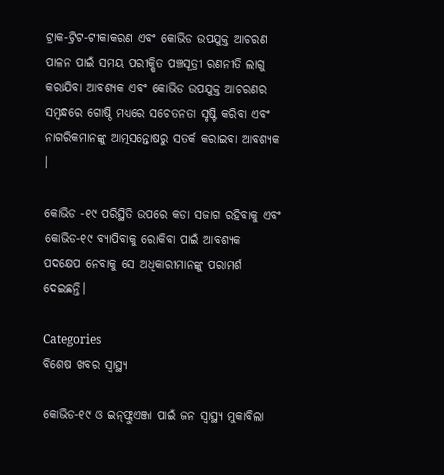ଟ୍ରାକ-ଟ୍ରିଟ-ଟୀକାକରଣ ଏବଂ କୋଭିଡ ଉପଯୁକ୍ତ ଆଚରଣ ପାଳନ ପାଇଁ ସମୟ ପରୀକ୍ଷିତ ପଞ୍ଚସୂତ୍ରୀ ରଣନୀତି ଲାଗୁ କରାଯିବା ଆବଶ୍ୟକ ଏବଂ କୋଭିଡ ଉପଯୁକ୍ତ ଆଚରଣର ସମ୍ବନ୍ଧରେ ଗୋଷ୍ଠି ମଧ୍ୟରେ ସଚେତନତା ସୃଷ୍ଟି କରିବା ଏବଂ ନାଗରିକମାନଙ୍କୁ ଆତ୍ମସନ୍ତୋଷରୁ ସତର୍କ କରାଇବା ଆବଶ୍ୟକ ।

କୋଭିଡ -୧୯ ପରିସ୍ଥିତି ଉପରେ କଡା ସଜାଗ ରହିବାକୁ ଏବଂ କୋଭିଡ-୧୯ ବ୍ୟାପିବାକୁ ରୋକିବା ପାଇଁ ଆବଶ୍ୟକ ପଦକ୍ଷେପ ନେବାକୁ ସେ ଅଧିକାରୀମାନଙ୍କୁ ପରାମର୍ଶ ଦେଇଛନ୍ତି।

Categories
ବିଶେଷ ଖବର ସ୍ବାସ୍ଥ୍ୟ

କୋଭିଡ-୧୯ ଓ ଇନ୍‌ଫ୍ଲୁଏଞ୍ଜା ପାଇଁ ଜନ ସ୍ୱାସ୍ଥ୍ୟ ମୁକାବିଲା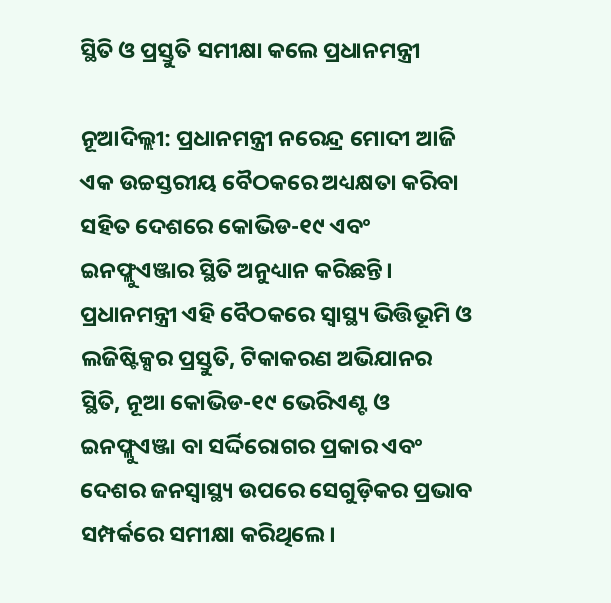ସ୍ଥିତି ଓ ପ୍ରସ୍ତୁତି ସମୀକ୍ଷା କଲେ ପ୍ରଧାନମନ୍ତ୍ରୀ

ନୂଆଦିଲ୍ଲୀ: ପ୍ରଧାନମନ୍ତ୍ରୀ ନରେନ୍ଦ୍ର ମୋଦୀ ଆଜି ଏକ ଉଚ୍ଚସ୍ତରୀୟ ବୈଠକରେ ଅଧ୍ୟକ୍ଷତା କରିବା ସହିତ ଦେଶରେ କୋଭିଡ-୧୯ ଏବଂ ଇନଫ୍ଲୁଏଞ୍ଜାର ସ୍ଥିତି ଅନୁଧ୍ୟାନ କରିଛନ୍ତି। ପ୍ରଧାନମନ୍ତ୍ରୀ ଏହି ବୈଠକରେ ସ୍ୱାସ୍ଥ୍ୟ ଭିତ୍ତିଭୂମି ଓ ଲଜିଷ୍ଟିକ୍ସର ପ୍ରସ୍ତୁତି, ଟିକାକରଣ ଅଭିଯାନର ସ୍ଥିତି, ନୂଆ କୋଭିଡ-୧୯ ଭେରିଏଣ୍ଟ ଓ ଇନଫ୍ଲୁଏଞ୍ଜା ବା ସର୍ଦ୍ଦିରୋଗର ପ୍ରକାର ଏବଂ ଦେଶର ଜନସ୍ୱାସ୍ଥ୍ୟ ଉପରେ ସେଗୁଡ଼ିକର ପ୍ରଭାବ ସମ୍ପର୍କରେ ସମୀକ୍ଷା କରିଥିଲେ।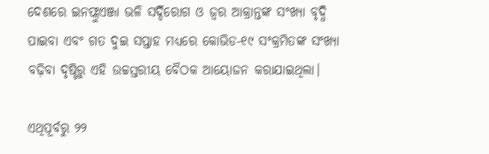ଦେଶରେ ଇନଫ୍ଲୁଏଞ୍ଜା ଭଳି ସର୍ଦ୍ଦିରୋଗ ଓ ଜ୍ୱର ଆକ୍ରାନ୍ତଙ୍କ ସଂଖ୍ୟା ବୃଦ୍ଧି ପାଇବା ଏବଂ ଗତ ଦୁଇ ସପ୍ତାହ ମଧ୍ୟରେ କୋଭିଡ-୧୯ ସଂକ୍ରମିତଙ୍କ ସଂଖ୍ୟା ବଢ଼ିବା ଦୃଷ୍ଟିରୁ ଏହି ଉଚ୍ଚସ୍ତରୀୟ ବୈଠକ ଆୟୋଜନ କରାଯାଇଥିଲା।

ଏଥିପୂର୍ବରୁ ୨୨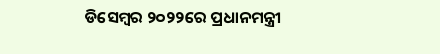ଡିସେମ୍ବର ୨୦୨୨ରେ ପ୍ରଧାନମନ୍ତ୍ରୀ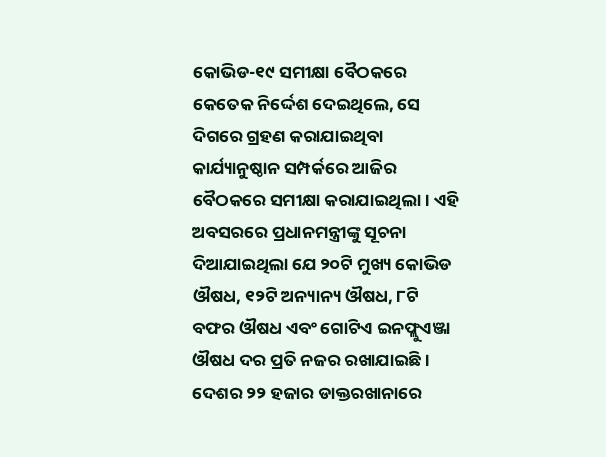କୋଭିଡ-୧୯ ସମୀକ୍ଷା ବୈଠକରେ କେତେକ ନିର୍ଦ୍ଦେଶ ଦେଇଥିଲେ, ସେ ଦିଗରେ ଗ୍ରହଣ କରାଯାଇଥିବା କାର୍ଯ୍ୟାନୁଷ୍ଠାନ ସମ୍ପର୍କରେ ଆଜିର ବୈଠକରେ ସମୀକ୍ଷା କରାଯାଇଥିଲା। ଏହି ଅବସରରେ ପ୍ରଧାନମନ୍ତ୍ରୀଙ୍କୁ ସୂଚନା ଦିଆଯାଇଥିଲା ଯେ ୨୦ଟି ମୁଖ୍ୟ କୋଭିଡ ଔଷଧ, ୧୨ଟି ଅନ୍ୟାନ୍ୟ ଔଷଧ, ୮ଟି ବଫର ଔଷଧ ଏବଂ ଗୋଟିଏ ଇନଫ୍ଲୁଏଞ୍ଜା ଔଷଧ ଦର ପ୍ରତି ନଜର ରଖାଯାଇଛି । ଦେଶର ୨୨ ହଜାର ଡାକ୍ତରଖାନାରେ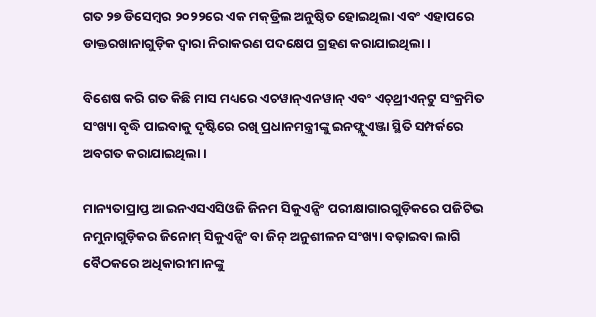ଗତ ୨୭ ଡିସେମ୍ବର ୨୦୨୨ରେ ଏକ ମକ୍‌ଡ୍ରିଲ ଅନୁଷ୍ଠିତ ହୋଇଥିଲା ଏବଂ ଏହାପରେ ଡାକ୍ତରଖାନାଗୁଡ଼ିକ ଦ୍ୱାରା ନିରାକରଣ ପଦକ୍ଷେପ ଗ୍ରହଣ କରାଯାଇଥିଲା।

ବିଶେଷ କରି ଗତ କିଛି ମାସ ମଧ୍ୟରେ ଏଚୱାନ୍‌ଏନୱାନ୍‌ ଏବଂ ଏଚ୍‌ଥ୍ରୀଏନ୍‌ଟୁ ସଂକ୍ରମିତ ସଂଖ୍ୟା ବୃଦ୍ଧି ପାଇବାକୁ ଦୃଷ୍ଟିରେ ରଖି ପ୍ରଧାନମନ୍ତ୍ରୀଙ୍କୁ ଇନଫ୍ଲୁଏଞ୍ଜା ସ୍ଥିତି ସମ୍ପର୍କରେ ଅବଗତ କରାଯାଇଥିଲା।

ମାନ୍ୟତାପ୍ରାପ୍ତ ଆଇନଏସଏସିଓଜି ଜିନମ ସିକୁଏନ୍ସିଂ ପରୀକ୍ଷାଗାରଗୁଡ଼ିକରେ ପଜିଟିଭ ନମୁନାଗୁଡ଼ିକର ଜିନୋମ୍‌ ସିକୁଏନ୍ସିଂ ବା ଜିନ୍‌ ଅନୁଶୀଳନ ସଂଖ୍ୟା ବଢ଼ାଇବା ଲାଗି ବୈଠକରେ ଅଧିକାରୀମାନଙ୍କୁ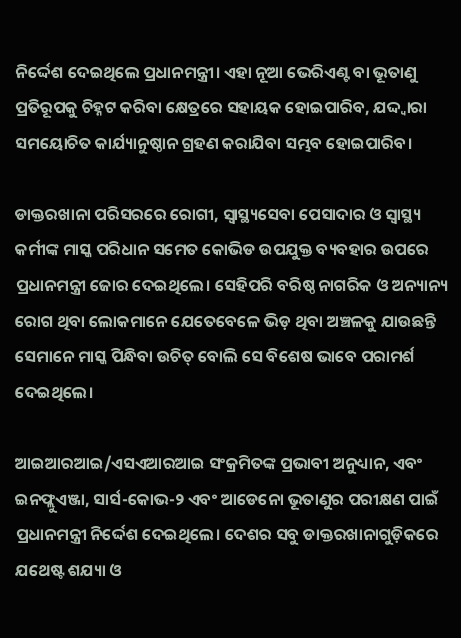ନିର୍ଦ୍ଦେଶ ଦେଇଥିଲେ ପ୍ରଧାନମନ୍ତ୍ରୀ। ଏହା ନୂଆ ଭେରିଏଣ୍ଟ ବା ଭୂତାଣୁ ପ୍ରତିରୂପକୁ ଚିହ୍ନଟ କରିବା କ୍ଷେତ୍ରରେ ସହାୟକ ହୋଇପାରିବ, ଯଦ୍ଦ୍ୱାରା ସମୟୋଚିତ କାର୍ଯ୍ୟାନୁଷ୍ଠାନ ଗ୍ରହଣ କରାଯିବା ସମ୍ଭବ ହୋଇପାରିବ।

ଡାକ୍ତରଖାନା ପରିସରରେ ରୋଗୀ, ସ୍ୱାସ୍ଥ୍ୟସେବା ପେସାଦାର ଓ ସ୍ୱାସ୍ଥ୍ୟ କର୍ମୀଙ୍କ ମାସ୍କ ପରିଧାନ ସମେତ କୋଭିଡ ଉପଯୁକ୍ତ ବ୍ୟବହାର ଉପରେ ପ୍ରଧାନମନ୍ତ୍ରୀ ଜୋର ଦେଇଥିଲେ। ସେହିପରି ବରିଷ୍ଠ ନାଗରିକ ଓ ଅନ୍ୟାନ୍ୟ ରୋଗ ଥିବା ଲୋକମାନେ ଯେତେବେଳେ ଭିଡ଼ ଥିବା ଅଞ୍ଚଳକୁ ଯାଉଛନ୍ତି ସେମାନେ ମାସ୍କ ପିନ୍ଧିବା ଉଚିତ୍‌ ବୋଲି ସେ ବିଶେଷ ଭାବେ ପରାମର୍ଶ ଦେଇଥିଲେ।

ଆଇଆରଆଇ/ଏସଏଆରଆଇ ସଂକ୍ରମିତଙ୍କ ପ୍ରଭାବୀ ଅନୁଧ୍ୟାନ, ଏବଂ ଇନଫ୍ଲୁଏଞ୍ଜା, ସାର୍ସ-କୋଭ-୨ ଏବଂ ଆଡେନୋ ଭୂତାଣୁର ପରୀକ୍ଷଣ ପାଇଁ ପ୍ରଧାନମନ୍ତ୍ରୀ ନିର୍ଦ୍ଦେଶ ଦେଇଥିଲେ। ଦେଶର ସବୁ ଡାକ୍ତରଖାନାଗୁଡ଼ିକରେ ଯଥେଷ୍ଟ ଶଯ୍ୟା ଓ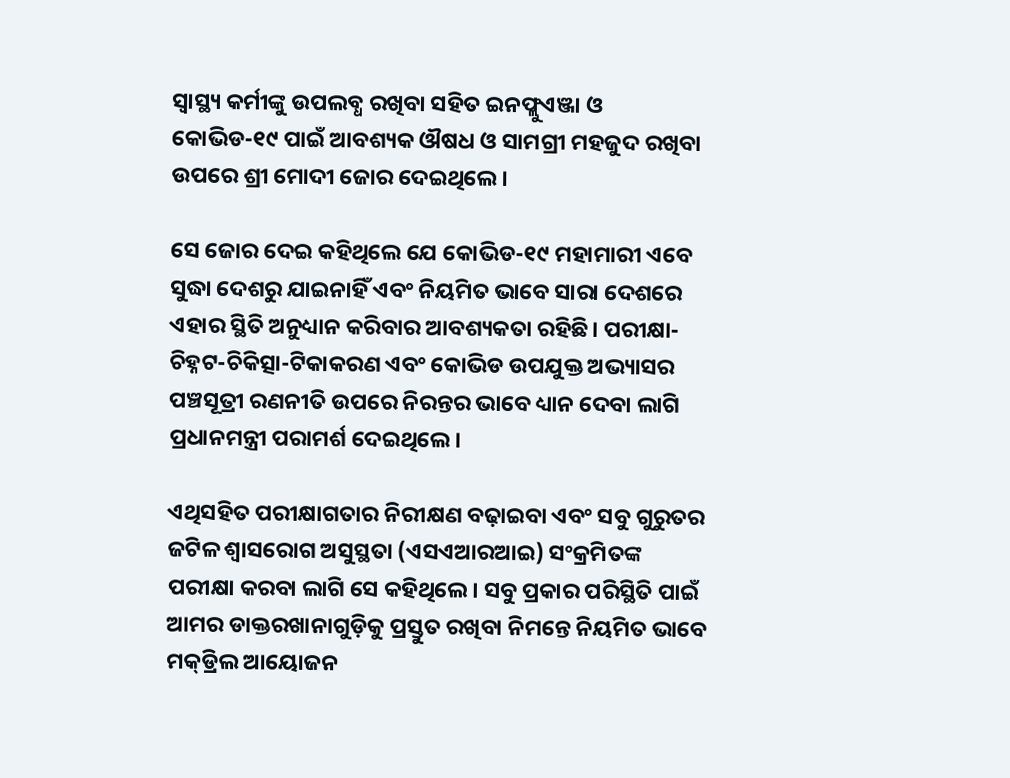ସ୍ୱାସ୍ଥ୍ୟ କର୍ମୀଙ୍କୁ ଉପଲବ୍ଧ ରଖିବା ସହିତ ଇନଫ୍ଲୁଏଞ୍ଜା ଓ କୋଭିଡ-୧୯ ପାଇଁ ଆବଶ୍ୟକ ଔଷଧ ଓ ସାମଗ୍ରୀ ମହଜୁଦ ରଖିବା ଉପରେ ଶ୍ରୀ ମୋଦୀ ଜୋର ଦେଇଥିଲେ।

ସେ ଜୋର ଦେଇ କହିଥିଲେ ଯେ କୋଭିଡ-୧୯ ମହାମାରୀ ଏବେ ସୁଦ୍ଧା ଦେଶରୁ ଯାଇନାହିଁ ଏବଂ ନିୟମିତ ଭାବେ ସାରା ଦେଶରେ ଏହାର ସ୍ଥିତି ଅନୁଧ୍ୟାନ କରିବାର ଆବଶ୍ୟକତା ରହିଛି। ପରୀକ୍ଷା-ଚିହ୍ନଟ-ଚିକିତ୍ସା-ଟିକାକରଣ ଏବଂ କୋଭିଡ ଉପଯୁକ୍ତ ଅଭ୍ୟାସର ପଞ୍ଚସୂତ୍ରୀ ରଣନୀତି ଉପରେ ନିରନ୍ତର ଭାବେ ଧ୍ୟାନ ଦେବା ଲାଗି ପ୍ରଧାନମନ୍ତ୍ରୀ ପରାମର୍ଶ ଦେଇଥିଲେ।

ଏଥିସହିତ ପରୀକ୍ଷାଗତାର ନିରୀକ୍ଷଣ ବଢ଼ାଇବା ଏବଂ ସବୁ ଗୁରୁତର ଜଟିଳ ଶ୍ୱାସରୋଗ ଅସୁସ୍ଥତା (ଏସଏଆରଆଇ) ସଂକ୍ରମିତଙ୍କ ପରୀକ୍ଷା କରବା ଲାଗି ସେ କହିଥିଲେ। ସବୁ ପ୍ରକାର ପରିସ୍ଥିତି ପାଇଁ ଆମର ଡାକ୍ତରଖାନାଗୁଡ଼ିକୁ ପ୍ରସ୍ତୁତ ରଖିବା ନିମନ୍ତେ ନିୟମିତ ଭାବେ ମକ୍‌ଡ୍ରିଲ ଆୟୋଜନ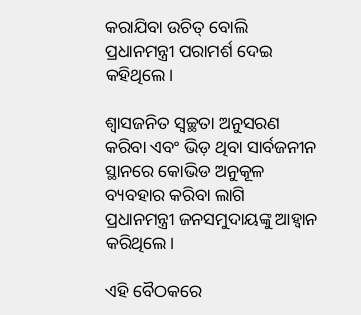କରାଯିବା ଉଚିତ୍‌ ବୋଲି ପ୍ରଧାନମନ୍ତ୍ରୀ ପରାମର୍ଶ ଦେଇ କହିଥିଲେ।

ଶ୍ୱାସଜନିତ ସ୍ୱଚ୍ଛତା ଅନୁସରଣ କରିବା ଏବଂ ଭିଡ଼ ଥିବା ସାର୍ବଜନୀନ ସ୍ଥାନରେ କୋଭିଡ ଅନୁକୂଳ ବ୍ୟବହାର କରିବା ଲାଗି ପ୍ରଧାନମନ୍ତ୍ରୀ ଜନସମୁଦାୟଙ୍କୁ ଆହ୍ୱାନ କରିଥିଲେ।

ଏହି ବୈଠକରେ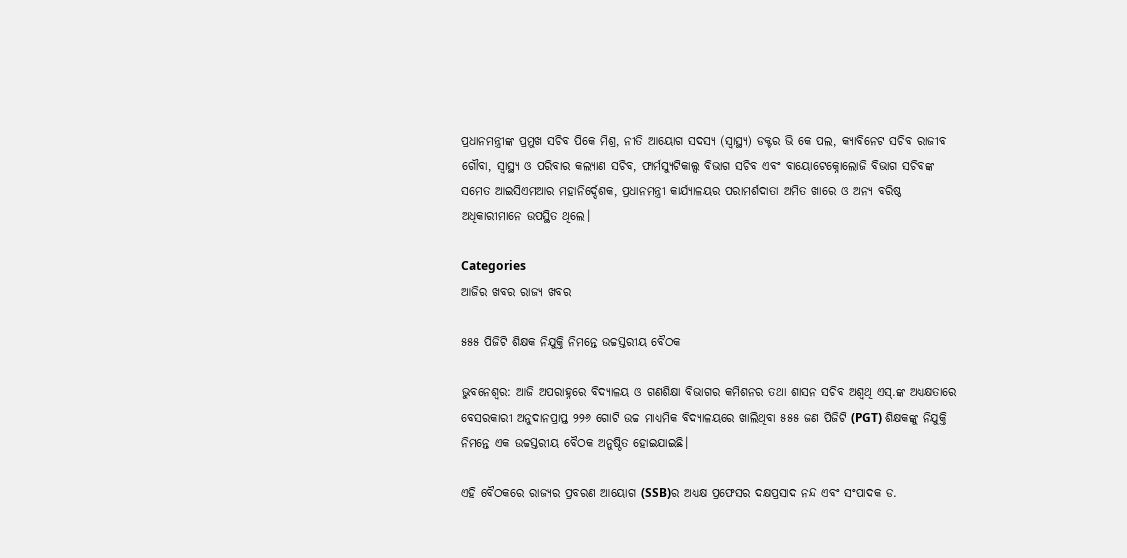ପ୍ରଧାନମନ୍ତ୍ରୀଙ୍କ ପ୍ରମୁଖ ସଚିବ ପିକେ ମିଶ୍ର, ନୀତି ଆୟୋଗ ସଦସ୍ୟ (ସ୍ୱାସ୍ଥ୍ୟ) ଡକ୍ଟର ଭି କେ ପଲ, କ୍ୟାବିନେଟ ସଚିବ ରାଜୀବ ଗୌବା, ସ୍ୱାସ୍ଥ୍ୟ ଓ ପରିବାର କଲ୍ୟାଣ ସଚିବ, ଫାର୍ମସ୍ୟୁଟିକାଲ୍ସ ବିଭାଗ ସଚିବ ଏବଂ ବାୟୋଟେକ୍ନୋଲୋଜି ବିଭାଗ ସଚିବଙ୍କ ସମେତ ଆଇସିଏମଆର ମହାନିର୍ଦ୍ଦେଶକ, ପ୍ରଧାନମନ୍ତ୍ରୀ କାର୍ଯ୍ୟାଳୟର ପରାମର୍ଶଦାତା ଅମିତ ଖାରେ ଓ ଅନ୍ୟ ବରିଷ୍ଠ ଅଧିକାରୀମାନେ ଉପସ୍ଥିତ ଥିଲେ।

Categories
ଆଜିର ଖବର ରାଜ୍ୟ ଖବର

୫୫୫ ପିଜିଟି ଶିକ୍ଷକ ନିଯୁକ୍ତି ନିମନ୍ତେ ଉଚ୍ଚସ୍ତରୀୟ ବୈଠକ

ଭୁବନେଶ୍ୱର: ଆଜି ଅପରାହ୍ନରେ ବିଦ୍ୟାଳୟ ଓ ଗଣଶିକ୍ଷା ବିଭାଗର କମିଶନର ତଥା ଶାସନ ସଚିବ ଅଶ୍ୱଥି ଏସ୍‌.ଙ୍କ ଅଧ୍ୟକ୍ଷତାରେ ବେସରକାରୀ ଅନୁଦାନପ୍ରାପ୍ତ ୨୨୬ ଗୋଟି ଉଚ୍ଚ ମାଧ୍ୟମିକ ବିଦ୍ୟାଳୟରେ ଖାଲିଥିବା ୫୫୫ ଜଣ ପିଜିଟି (PGT) ଶିକ୍ଷକଙ୍କୁ ନିଯୁକ୍ତି ନିମନ୍ତେ ଏକ ଉଚ୍ଚସ୍ତରୀୟ ବୈଠକ ଅନୁଷ୍ଠିତ ହୋଇଯାଇଛି।

ଏହି ବୈଠକରେ ରାଜ୍ୟର ପ୍ରବରଣ ଆୟୋଗ (SSB)ର ଅଧ୍ୟକ୍ଷ ପ୍ରଫେସର ଦକ୍ଷପ୍ରସାଦ ନନ୍ଦ ଏବଂ ସଂପାଦକ ଡ.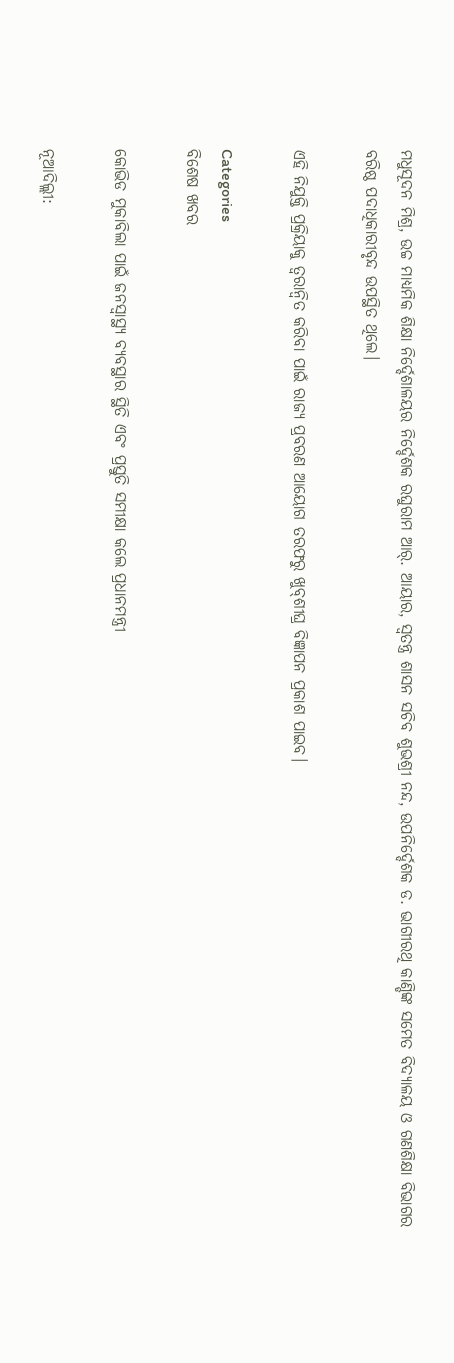ମଧୁସୂଦନ ମିଶ୍ର, ଉଚ୍ଚ ମାଧ୍ୟମିକ ଶିକ୍ଷା ନିର୍ଦ୍ଦେଶାଳୟର ନିର୍ଦ୍ଦେଶକ ରଘୁରାମ ଆର୍‌. ଆୟାର, ସ୍ୱତନ୍ତ୍ର ଶାସନ ସଚିବ ଶୁଭଶ୍ରୀ ନନ୍ଦ, ଉପନିର୍ଦ୍ଦେଶକ ଡ. ଭାଗୀରଥି କାଣ୍ଡିଙ୍କ ସମେତ ବିଦ୍ୟାଳୟ ଓ ଗଣଶିକ୍ଷା ବିଭାଗର ବରିଷ୍ଠ ପଦାଧିକାରୀବୃନ୍ଦ ଉପସ୍ଥିତ ଥିଲେ।

ଏହି ନିଯୁକ୍ତି ପ୍ରକ୍ରିୟାକୁ ତ୍ୱରାନ୍ୱିତ କରିବା ପାଇଁ ରାଜ୍ୟ ପ୍ରବରଣ ଆୟୋଗ ତରଫରୁ ଖୁବ୍‌ଶୀଘ୍ର ବିଜ୍ଞାପନ ପ୍ରକାଶ ପାଇବ।

Categories
ବିଶେଷ ଖବର

କୋଭିଡ ମୁକାବିଲା ପାଇଁ ଜନସ୍ୱାସ୍ଥ୍ୟ ବ୍ୟବସ୍ଥାର ସ୍ଥିତି ଏବଂ ପ୍ରସ୍ତୁତି ସମୀକ୍ଷା କଲେ ପ୍ରଧାନମନ୍ତ୍ରୀ

ନୂଆଦିଲ୍ଲୀ: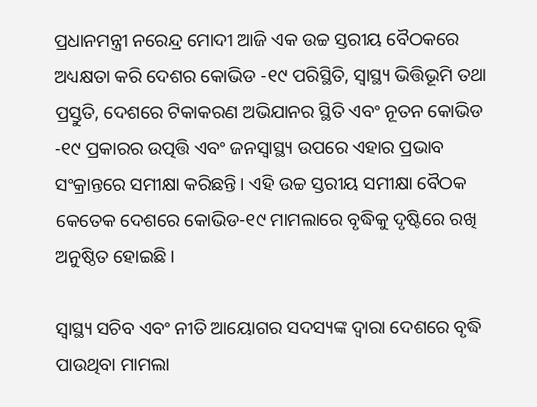ପ୍ରଧାନମନ୍ତ୍ରୀ ନରେନ୍ଦ୍ର ମୋଦୀ ଆଜି ଏକ ଉଚ୍ଚ ସ୍ତରୀୟ ବୈଠକରେ ଅଧ୍ୟକ୍ଷତା କରି ଦେଶର କୋଭିଡ -୧୯ ପରିସ୍ଥିତି, ସ୍ୱାସ୍ଥ୍ୟ ଭିତ୍ତିଭୂମି ତଥା ପ୍ରସ୍ତୁତି, ଦେଶରେ ଟିକାକରଣ ଅଭିଯାନର ସ୍ଥିତି ଏବଂ ନୂତନ କୋଭିଡ -୧୯ ପ୍ରକାରର ଉତ୍ପତ୍ତି ଏବଂ ଜନସ୍ୱାସ୍ଥ୍ୟ ଉପରେ ଏହାର ପ୍ରଭାବ ସଂକ୍ରାନ୍ତରେ ସମୀକ୍ଷା କରିଛନ୍ତି। ଏହି ଉଚ୍ଚ ସ୍ତରୀୟ ସମୀକ୍ଷା ବୈଠକ କେତେକ ଦେଶରେ କୋଭିଡ-୧୯ ମାମଲାରେ ବୃଦ୍ଧିକୁ ଦୃଷ୍ଟିରେ ରଖି ଅନୁଷ୍ଠିତ ହୋଇଛି।

ସ୍ୱାସ୍ଥ୍ୟ ସଚିବ ଏବଂ ନୀତି ଆୟୋଗର ସଦସ୍ୟଙ୍କ ଦ୍ୱାରା ଦେଶରେ ବୃଦ୍ଧି ପାଉଥିବା ମାମଲା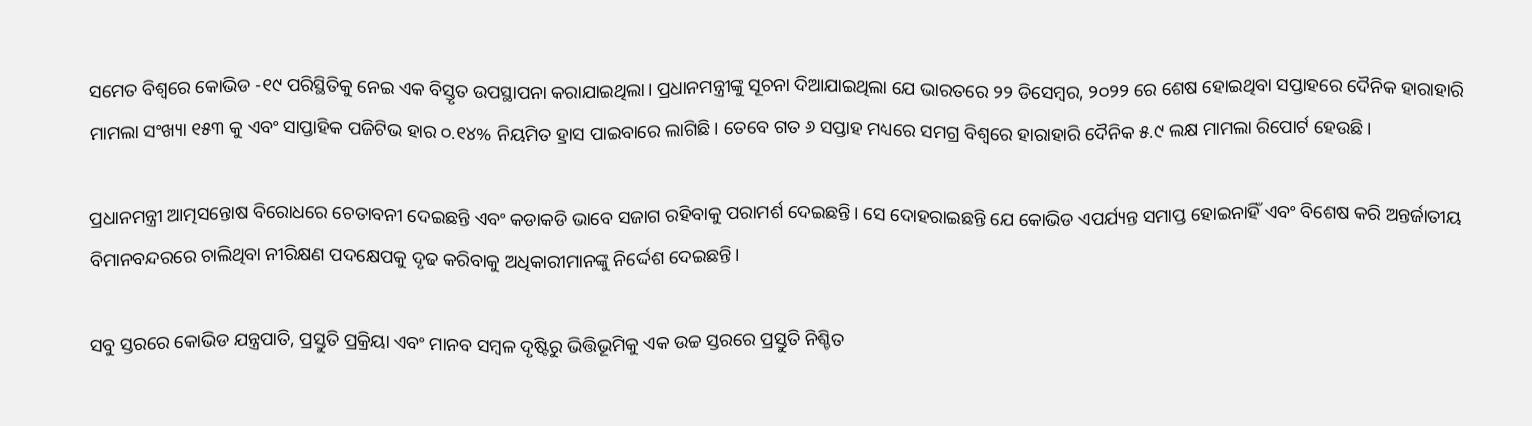ସମେତ ବିଶ୍ୱରେ କୋଭିଡ -୧୯ ପରିସ୍ଥିତିକୁ ନେଇ ଏକ ବିସ୍ତୃତ ଉପସ୍ଥାପନା କରାଯାଇଥିଲା। ପ୍ରଧାନମନ୍ତ୍ରୀଙ୍କୁ ସୂଚନା ଦିଆଯାଇଥିଲା ଯେ ଭାରତରେ ୨୨ ଡିସେମ୍ବର, ୨୦୨୨ ରେ ଶେଷ ହୋଇଥିବା ସପ୍ତାହରେ ଦୈନିକ ହାରାହାରି ମାମଲା ସଂଖ୍ୟା ୧୫୩ କୁ ଏବଂ ସାପ୍ତାହିକ ପଜିଟିଭ ହାର ୦.୧୪% ନିୟମିତ ହ୍ରାସ ପାଇବାରେ ଲାଗିଛି। ତେବେ ଗତ ୬ ସପ୍ତାହ ମଧ୍ୟରେ ସମଗ୍ର ବିଶ୍ୱରେ ହାରାହାରି ଦୈନିକ ୫.୯ ଲକ୍ଷ ମାମଲା ରିପୋର୍ଟ ହେଉଛି।

ପ୍ରଧାନମନ୍ତ୍ରୀ ଆତ୍ମସନ୍ତୋଷ ବିରୋଧରେ ଚେତାବନୀ ଦେଇଛନ୍ତି ଏବଂ କଡାକଡି ଭାବେ ସଜାଗ ରହିବାକୁ ପରାମର୍ଶ ଦେଇଛନ୍ତି। ସେ ଦୋହରାଇଛନ୍ତି ଯେ କୋଭିଡ ଏପର୍ଯ୍ୟନ୍ତ ସମାପ୍ତ ହୋଇନାହିଁ ଏବଂ ବିଶେଷ କରି ଅନ୍ତର୍ଜାତୀୟ ବିମାନବନ୍ଦରରେ ଚାଲିଥିବା ନୀରିକ୍ଷଣ ପଦକ୍ଷେପକୁ ଦୃଢ କରିବାକୁ ଅଧିକାରୀମାନଙ୍କୁ ନିର୍ଦ୍ଦେଶ ଦେଇଛନ୍ତି।

ସବୁ ସ୍ତରରେ କୋଭିଡ ଯନ୍ତ୍ରପାତି, ପ୍ରସ୍ତୁତି ପ୍ରକ୍ରିୟା ଏବଂ ମାନବ ସମ୍ବଳ ଦୃଷ୍ଟିରୁ ଭିତ୍ତିଭୂମିକୁ ଏକ ଉଚ୍ଚ ସ୍ତରରେ ପ୍ରସ୍ତୁତି ନିଶ୍ଚିତ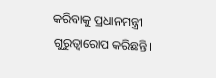କରିବାକୁ ପ୍ରଧାନମନ୍ତ୍ରୀ ଗୁରୁତ୍ୱାରୋପ କରିଛନ୍ତି।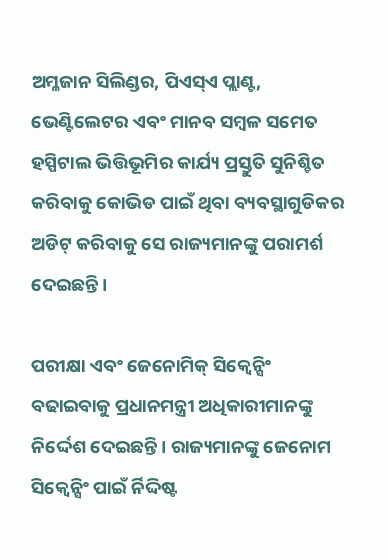ଅମ୍ଳଜାନ ସିଲିଣ୍ଡର, ପିଏସ୍‍ଏ ପ୍ଲାଣ୍ଟ, ଭେଣ୍ଟିଲେଟର ଏବଂ ମାନବ ସମ୍ବଳ ସମେତ ହସ୍ପିଟାଲ ଭିତ୍ତିଭୂମିର କାର୍ଯ୍ୟ ପ୍ରସ୍ତୁତି ସୁନିଶ୍ଚିତ କରିବାକୁ କୋଭିଡ ପାଇଁ ଥିବା ବ୍ୟବସ୍ଥାଗୁଡିକର ଅଡିଟ୍ କରିବାକୁ ସେ ରାଜ୍ୟମାନଙ୍କୁ ପରାମର୍ଶ ଦେଇଛନ୍ତି।

ପରୀକ୍ଷା ଏବଂ ଜେନୋମିକ୍ ସିକ୍ୱେନ୍ସିଂ ବଢାଇବାକୁ ପ୍ରଧାନମନ୍ତ୍ରୀ ଅଧିକାରୀମାନଙ୍କୁ ନିର୍ଦ୍ଦେଶ ଦେଇଛନ୍ତି। ରାଜ୍ୟମାନଙ୍କୁ ଜେନୋମ ସିକ୍ୱେନ୍ସିଂ ପାଇଁ ର୍ନିଦ୍ଦିଷ୍ଟ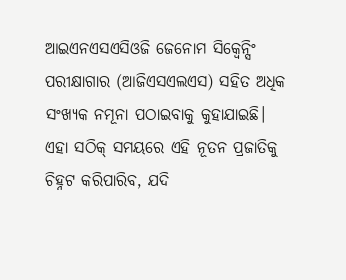ଆଇଏନଏସଏସିଓଜି ଜେନୋମ ସିକ୍ୱେନ୍ସିଂ ପରୀକ୍ଷାଗାର (ଆଜିଏସଏଲଏସ) ସହିତ ଅଧିକ ସଂଖ୍ୟକ ନମୂନା ପଠାଇବାକୁ କୁହାଯାଇଛି। ଏହା ସଠିକ୍ ସମୟରେ ଏହି ନୂତନ ପ୍ରଜାତିକୁ ଚିହ୍ନଟ କରିପାରିବ, ଯଦି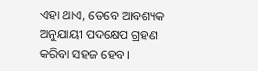ଏହା ଥାଏ, ତେବେ ଆବଶ୍ୟକ ଅନୁଯାୟୀ ପଦକ୍ଷେପ ଗ୍ରହଣ କରିବା ସହଜ ହେବ।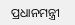ପ୍ରଧାନମନ୍ତ୍ରୀ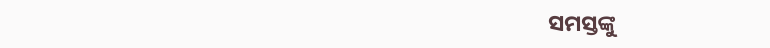ସମସ୍ତଙ୍କୁ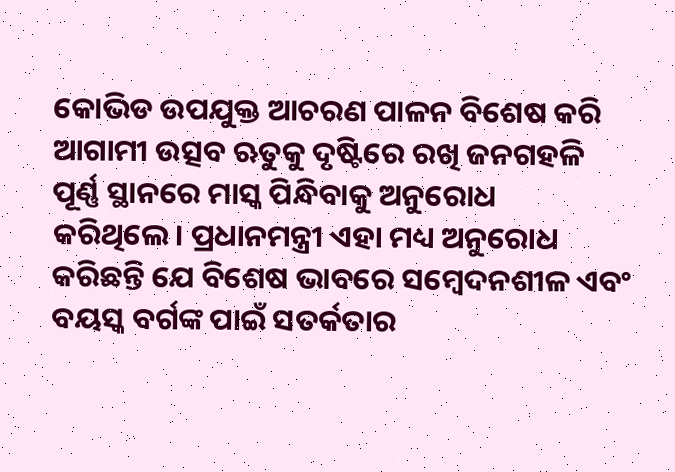କୋଭିଡ ଉପଯୁକ୍ତ ଆଚରଣ ପାଳନ ବିଶେଷ କରି ଆଗାମୀ ଉତ୍ସବ ଋତୁକୁ ଦୃଷ୍ଟିରେ ରଖି ଜନଗହଳି ପୂର୍ଣ୍ଣ ସ୍ଥାନରେ ମାସ୍କ ପିନ୍ଧିବାକୁ ଅନୁରୋଧ କରିଥିଲେ। ପ୍ରଧାନମନ୍ତ୍ରୀ ଏହା ମଧ୍ୟ ଅନୁରୋଧ କରିଛନ୍ତି ଯେ ବିଶେଷ ଭାବରେ ସମ୍ବେଦନଶୀଳ ଏବଂ ବୟସ୍କ ବର୍ଗଙ୍କ ପାଇଁ ସତର୍କତାର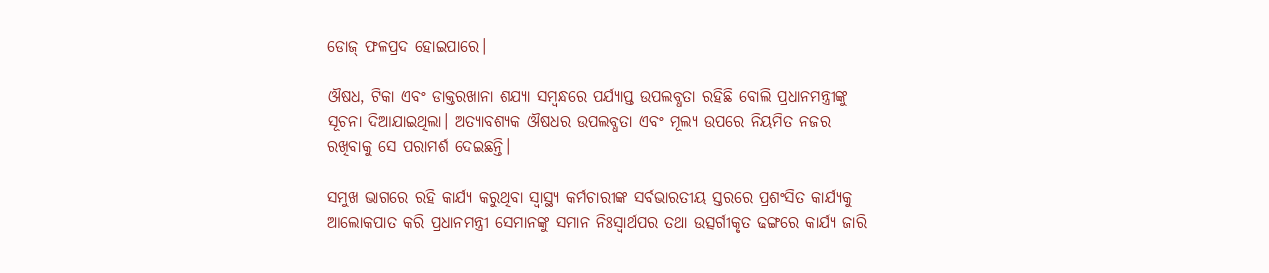ଡୋଜ୍‍ ଫଳପ୍ରଦ ହୋଇପାରେ।

ଔଷଧ, ଟିକା ଏବଂ ଡାକ୍ତରଖାନା ଶଯ୍ୟା ସମ୍ବନ୍ଧରେ ପର୍ଯ୍ୟାପ୍ତ ଉପଲବ୍ଧତା ରହିଛି ବୋଲି ପ୍ରଧାନମନ୍ତ୍ରୀଙ୍କୁ ସୂଚନା ଦିଆଯାଇଥିଲା। ଅତ୍ୟାବଶ୍ୟକ ଔଷଧର ଉପଲବ୍ଧତା ଏବଂ ମୂଲ୍ୟ ଉପରେ ନିୟମିତ ନଜର ରଖିବାକୁ ସେ ପରାମର୍ଶ ଦେଇଛନ୍ତି।

ସମୁଖ ଭାଗରେ ରହି କାର୍ଯ୍ୟ କରୁଥିବା ସ୍ୱାସ୍ଥ୍ୟ କର୍ମଚାରୀଙ୍କ ସର୍ବଭାରତୀୟ ସ୍ତରରେ ପ୍ରଶଂସିତ କାର୍ଯ୍ୟକୁ ଆଲୋକପାତ କରି ପ୍ରଧାନମନ୍ତ୍ରୀ ସେମାନଙ୍କୁ ସମାନ ନିଃସ୍ୱାର୍ଥପର ତଥା ଉତ୍ସର୍ଗୀକୃତ ଢଙ୍ଗରେ କାର୍ଯ୍ୟ ଜାରି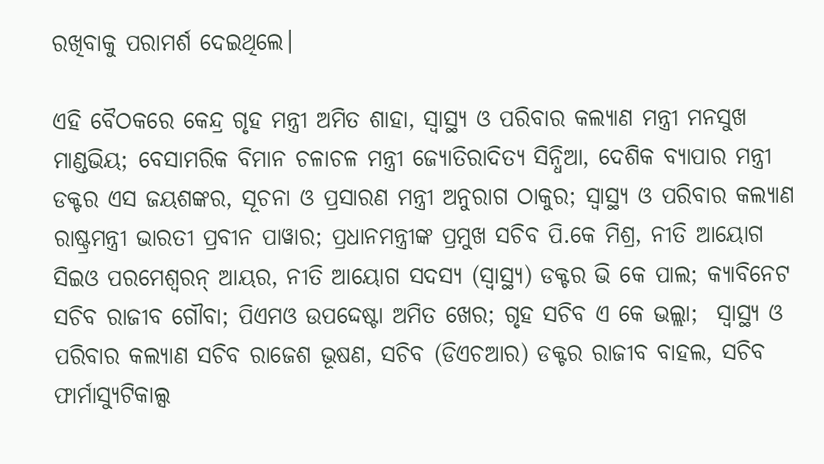ରଖିବାକୁ ପରାମର୍ଶ ଦେଇଥିଲେ।

ଏହି ବୈଠକରେ କେନ୍ଦ୍ର ଗୃହ ମନ୍ତ୍ରୀ ଅମିତ ଶାହା, ସ୍ୱାସ୍ଥ୍ୟ ଓ ପରିବାର କଲ୍ୟାଣ ମନ୍ତ୍ରୀ ମନସୁଖ ମାଣ୍ଡଭିୟ; ବେସାମରିକ ବିମାନ ଚଳାଚଳ ମନ୍ତ୍ରୀ ଜ୍ୟୋତିରାଦିତ୍ୟ ସିନ୍ଧିଆ, ଦେଶିକ ବ୍ୟାପାର ମନ୍ତ୍ରୀ ଡକ୍ଟର ଏସ ଜୟଶଙ୍କର, ସୂଚନା ଓ ପ୍ରସାରଣ ମନ୍ତ୍ରୀ ଅନୁରାଗ ଠାକୁର; ସ୍ୱାସ୍ଥ୍ୟ ଓ ପରିବାର କଲ୍ୟାଣ ରାଷ୍ଟ୍ରମନ୍ତ୍ରୀ ଭାରତୀ ପ୍ରବୀନ ପାୱାର; ପ୍ରଧାନମନ୍ତ୍ରୀଙ୍କ ପ୍ରମୁଖ ସଚିବ ପି.କେ ମିଶ୍ର, ନୀତି ଆୟୋଗ ସିଇଓ ପରମେଶ୍ୱରନ୍ ଆୟର, ନୀତି ଆୟୋଗ ସଦସ୍ୟ (ସ୍ୱାସ୍ଥ୍ୟ) ଡକ୍ଟର ଭି କେ ପାଲ; କ୍ୟାବିନେଟ ସଚିବ ରାଜୀବ ଗୌବା; ପିଏମଓ ଉପଦ୍ଦେଷ୍ଟା ଅମିତ ଖେର; ଗୃହ ସଚିବ ଏ କେ ଭଲ୍ଲା;  ସ୍ୱାସ୍ଥ୍ୟ ଓ ପରିବାର କଲ୍ୟାଣ ସଚିବ ରାଜେଶ ଭୂଷଣ, ସଚିବ (ଡିଏଚଆର) ଡକ୍ଟର ରାଜୀବ ବାହଲ, ସଚିବ ଫାର୍ମାସ୍ୟୁଟିକାଲ୍ସ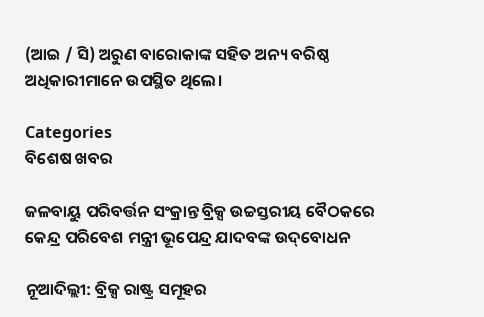(ଆଇ / ସି) ଅରୁଣ ବାରୋକାଙ୍କ ସହିତ ଅନ୍ୟ ବରିଷ୍ଠ ଅଧିକାରୀମାନେ ଉପସ୍ଥିତ ଥିଲେ।

Categories
ବିଶେଷ ଖବର

ଜଳବାୟୁ ପରିବର୍ତ୍ତନ ସଂକ୍ରାନ୍ତ ବ୍ରିକ୍ସ ଉଚ୍ଚସ୍ତରୀୟ ବୈଠକରେ କେନ୍ଦ୍ର ପରିବେଶ ମନ୍ତ୍ରୀ ଭୂପେନ୍ଦ୍ର ଯାଦବଙ୍କ ଉଦ୍‌ବୋଧନ

ନୂଆଦିଲ୍ଲୀ: ବ୍ରିକ୍ସ ରାଷ୍ଟ୍ର ସମୂହର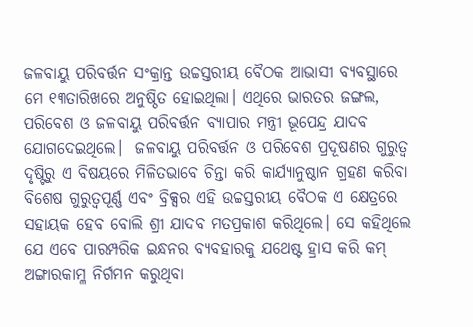ଜଳବାୟୁ ପରିବର୍ତ୍ତନ ସଂକ୍ରାନ୍ତ ଉଚ୍ଚସ୍ତରୀୟ ବୈଠକ ଆଭାସୀ ବ୍ୟବସ୍ଥାରେ ମେ ୧୩ତାରିଖରେ ଅନୁଷ୍ଠିତ ହୋଇଥିଲା। ଏଥିରେ ଭାରତର ଜଙ୍ଗଲ, ପରିବେଶ ଓ ଜଳବାୟୁ ପରିବର୍ତ୍ତନ ବ୍ୟାପାର ମନ୍ତ୍ରୀ ଭୂପେନ୍ଦ୍ର ଯାଦବ ଯୋଗଦେଇଥିଲେ।  ଜଳବାୟୁ ପରିବର୍ତ୍ତନ ଓ ପରିବେଶ ପ୍ରଦୂଷଣର ଗୁରୁତ୍ୱ ଦୃଷ୍ଟିରୁ ଏ ବିଷୟରେ ମିଳିତଭାବେ ଚିନ୍ତା କରି କାର୍ଯ୍ୟାନୁଷ୍ଠାନ ଗ୍ରହଣ କରିବା ବିଶେଷ ଗୁରୁତ୍ୱପୂର୍ଣ୍ଣ ଏବଂ ବ୍ରିକ୍ସର ଏହି ଉଚ୍ଚସ୍ତରୀୟ ବୈଠକ ଏ କ୍ଷେତ୍ରରେ ସହାୟକ ହେବ ବୋଲି ଶ୍ରୀ ଯାଦବ ମତପ୍ରକାଶ କରିଥିଲେ। ସେ କହିଥିଲେ ଯେ ଏବେ ପାରମ୍ପରିକ ଇନ୍ଧନର ବ୍ୟବହାରକୁ ଯଥେଷ୍ଟ ହ୍ରାସ କରି କମ୍ ଅଙ୍ଗାରକାମ୍ଳ ନିର୍ଗମନ କରୁଥିବା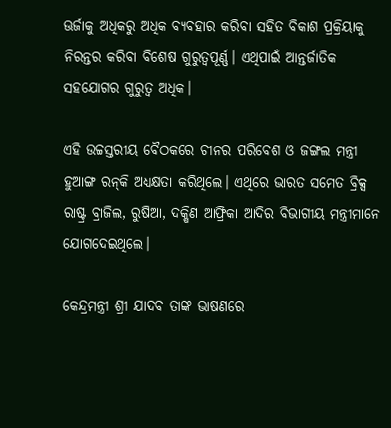ଊର୍ଜାକୁ ଅଧିକରୁ ଅଧିକ ବ୍ୟବହାର କରିବା ସହିତ ବିକାଶ ପ୍ରକ୍ରିୟାକୁ ନିରନ୍ତର କରିବା ବିଶେଷ ଗୁରୁତ୍ୱପୂର୍ଣ୍ଣ। ଏଥିପାଇଁ ଆନ୍ତର୍ଜାତିକ ସହଯୋଗର ଗୁରୁତ୍ୱ ଅଧିକ।

ଏହି ଉଚ୍ଚସ୍ତରୀୟ ବୈଠକରେ ଚୀନର ପରିବେଶ ଓ ଜଙ୍ଗଲ ମନ୍ତ୍ରୀ ହୁଆଙ୍ଗ ରନ୍‌କି ଅଧ୍ୟକ୍ଷତା କରିଥିଲେ। ଏଥିରେ ଭାରତ ସମେତ ବ୍ରିକ୍ସ ରାଷ୍ଟ୍ର ବ୍ରାଜିଲ, ରୁଷିଆ, ଦକ୍ଷିଣ ଆଫ୍ରିକା ଆଦିର ବିଭାଗୀୟ ମନ୍ତ୍ରୀମାନେ ଯୋଗଦେଇଥିଲେ।

କେନ୍ଦ୍ରମନ୍ତ୍ରୀ ଶ୍ରୀ ଯାଦବ ତାଙ୍କ ଭାଷଣରେ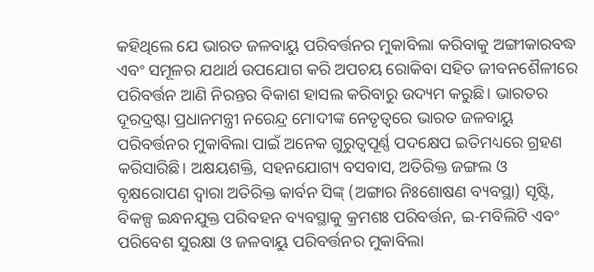କହିଥିଲେ ଯେ ଭାରତ ଜଳବାୟୁ ପରିବର୍ତ୍ତନର ମୁକାବିଲା କରିବାକୁ ଅଙ୍ଗୀକାରବଦ୍ଧ ଏବଂ ସମୂଳର ଯଥାର୍ଥ ଉପଯୋଗ କରି ଅପଚୟ ରୋକିବା ସହିତ ଜୀବନଶୈଳୀରେ ପରିବର୍ତ୍ତନ ଆଣି ନିରନ୍ତର ବିକାଶ ହାସଲ କରିବାରୁ ଉଦ୍ୟମ କରୁଛି। ଭାରତର ଦୂରଦ୍ରଷ୍ଟା ପ୍ରଧାନମନ୍ତ୍ରୀ ନରେନ୍ଦ୍ର ମୋଦୀଙ୍କ ନେତୃତ୍ୱରେ ଭାରତ ଜଳବାୟୁ ପରିବର୍ତ୍ତନର ମୁକାବିଲା ପାଇଁ ଅନେକ ଗୁରୁତ୍ୱପୂର୍ଣ୍ଣ ପଦକ୍ଷେପ ଇତିମଧ୍ୟରେ ଗ୍ରହଣ କରିସାରିଛି। ଅକ୍ଷୟଶକ୍ତି, ସହନଯୋଗ୍ୟ ବସବାସ, ଅତିରିକ୍ତ ଜଙ୍ଗଲ ଓ ବୃକ୍ଷରୋପଣ ଦ୍ୱାରା ଅତିରିକ୍ତ କାର୍ବନ ସିଙ୍କ୍ (ଅଙ୍ଗାର ନିଃଶୋଷଣ ବ୍ୟବସ୍ଥା) ସୃଷ୍ଟି, ବିକଳ୍ପ ଇନ୍ଧନଯୁକ୍ତ ପରିବହନ ବ୍ୟବସ୍ଥାକୁ କ୍ରମଶଃ ପରିବର୍ତ୍ତନ, ଇ-ମବିଲିଟି ଏବଂ ପରିବେଶ ସୁରକ୍ଷା ଓ ଜଳବାୟୁ ପରିବର୍ତ୍ତନର ମୁକାବିଲା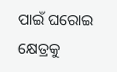ପାଇଁ ଘରୋଇ କ୍ଷେତ୍ରକୁ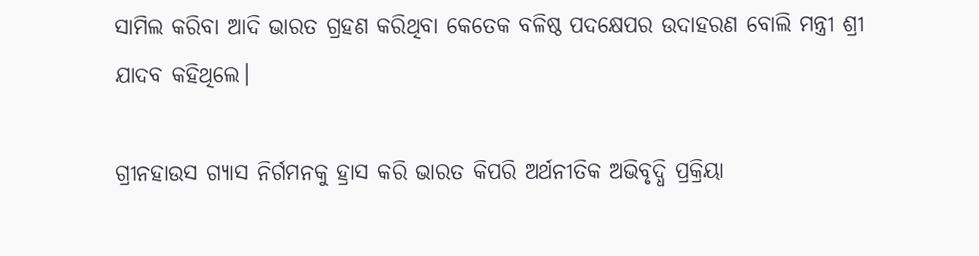ସାମିଲ କରିବା ଆଦି ଭାରତ ଗ୍ରହଣ କରିଥିବା କେତେକ ବଳିଷ୍ଠ ପଦକ୍ଷେପର ଉଦାହରଣ ବୋଲି ମନ୍ତ୍ରୀ ଶ୍ରୀ ଯାଦବ କହିଥିଲେ।

ଗ୍ରୀନହାଉସ ଗ୍ୟାସ ନିର୍ଗମନକୁ ହ୍ରାସ କରି ଭାରତ କିପରି ଅର୍ଥନୀତିକ ଅଭିବୃଦ୍ଧି ପ୍ରକ୍ରିୟା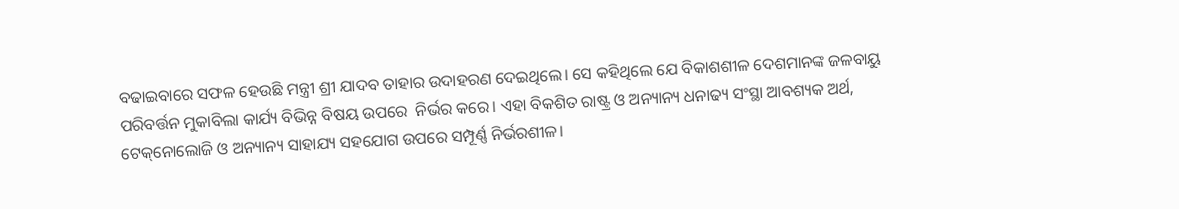ବଢାଇବାରେ ସଫଳ ହେଉଛି ମନ୍ତ୍ରୀ ଶ୍ରୀ ଯାଦବ ତାହାର ଉଦାହରଣ ଦେଇଥିଲେ। ସେ କହିଥିଲେ ଯେ ବିକାଶଶୀଳ ଦେଶମାନଙ୍କ ଜଳବାୟୁ ପରିବର୍ତ୍ତନ ମୁକାବିଲା କାର୍ଯ୍ୟ ବିଭିନ୍ନ ବିଷୟ ଉପରେ  ନିର୍ଭର କରେ। ଏହା ବିକଶିତ ରାଷ୍ଟ୍ର ଓ ଅନ୍ୟାନ୍ୟ ଧନାଢ୍ୟ ସଂସ୍ଥା ଆବଶ୍ୟକ ଅର୍ଥ, ଟେକ୍‌ନୋଲୋଜି ଓ ଅନ୍ୟାନ୍ୟ ସାହାଯ୍ୟ ସହଯୋଗ ଉପରେ ସମ୍ପୂର୍ଣ୍ଣ ନିର୍ଭରଶୀଳ।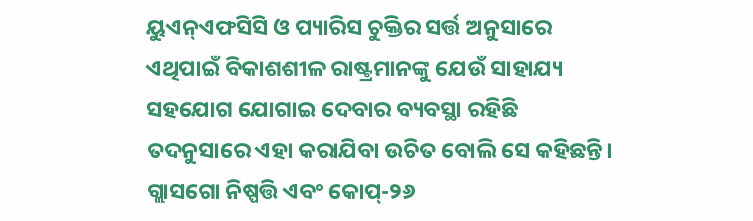ୟୁଏନ୍‌ଏଫସିସି ଓ ପ୍ୟାରିସ ଚୁକ୍ତିର ସର୍ତ୍ତ ଅନୁସାରେ ଏଥିପାଇଁ ବିକାଶଶୀଳ ରାଷ୍ଟ୍ରମାନଙ୍କୁ ଯେଉଁ ସାହାଯ୍ୟ ସହଯୋଗ ଯୋଗାଇ ଦେବାର ବ୍ୟବସ୍ଥା ରହିଛି ତଦନୁସାରେ ଏହା କରାଯିବା ଉଚିତ ବୋଲି ସେ କହିଛନ୍ତି। ଗ୍ଲାସଗୋ ନିଷ୍ପତ୍ତି ଏବଂ କୋପ୍‌-୨୬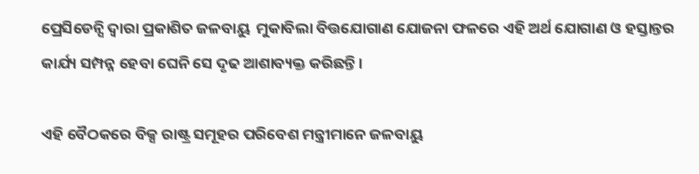ପ୍ରେସିଡେନ୍ସି ଦ୍ୱାରା ପ୍ରକାଶିତ ଜଳବାୟୁ  ମୁକାବିଲା ବିତ୍ତଯୋଗାଣ ଯୋଜନା ଫଳରେ ଏହି ଅର୍ଥ ଯୋଗାଣ ଓ ହସ୍ତାନ୍ତର କାର୍ଯ୍ୟ ସମ୍ପନ୍ନ ହେବା ଘେନି ସେ ଦୃଢ ଆଶାବ୍ୟକ୍ତ କରିଛନ୍ତି।

ଏହି ବୈଠକରେ ବିକ୍ସ ରାଷ୍ଟ୍ର ସମୂହର ପରିବେଶ ମନ୍ତ୍ରୀମାନେ ଜଳବାୟୁ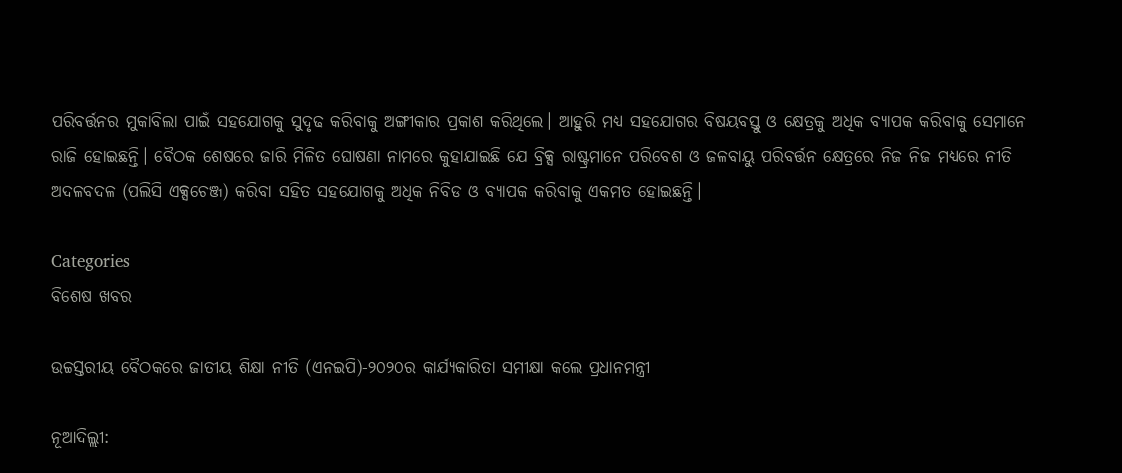ପରିବର୍ତ୍ତନର ମୁକାବିଲା ପାଇଁ ସହଯୋଗକୁ ସୁଦୃଢ କରିବାକୁ ଅଙ୍ଗୀକାର ପ୍ରକାଶ କରିଥିଲେ। ଆହୁରି ମଧ୍ୟ ସହଯୋଗର ବିଷୟବସ୍ତୁ ଓ କ୍ଷେତ୍ରକୁ ଅଧିକ ବ୍ୟାପକ କରିବାକୁ ସେମାନେ ରାଜି ହୋଇଛନ୍ତି। ବୈଠକ ଶେଷରେ ଜାରି ମିଳିତ ଘୋଷଣା ନାମରେ କୁହାଯାଇଛି ଯେ ବ୍ରିକ୍ସ ରାଷ୍ଟ୍ରମାନେ ପରିବେଶ ଓ ଜଳବାୟୁ ପରିବର୍ତ୍ତନ କ୍ଷେତ୍ରରେ ନିଜ ନିଜ ମଧ୍ୟରେ ନୀତି ଅଦଳବଦଳ (ପଲିସି ଏକ୍ସଚେଞ୍ଜ) କରିବା ସହିତ ସହଯୋଗକୁ ଅଧିକ ନିବିଡ ଓ ବ୍ୟାପକ କରିବାକୁ ଏକମତ ହୋଇଛନ୍ତି।

Categories
ବିଶେଷ ଖବର

ଉଚ୍ଚସ୍ତରୀୟ ବୈଠକରେ ଜାତୀୟ ଶିକ୍ଷା ନୀତି (ଏନଇପି)-୨୦୨୦ର କାର୍ଯ୍ୟକାରିତା ସମୀକ୍ଷା କଲେ ପ୍ରଧାନମନ୍ତ୍ରୀ

ନୂଆଦିଲ୍ଲୀ: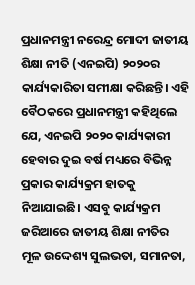ପ୍ରଧାନମନ୍ତ୍ରୀ ନରେନ୍ଦ୍ର ମୋଦୀ ଜାତୀୟ ଶିକ୍ଷା ନୀତି (ଏନଇପି) ୨୦୨୦ର କାର୍ଯ୍ୟକାରିତା ସମୀକ୍ଷା କରିଛନ୍ତି। ଏହି ବୈଠକରେ ପ୍ରଧାନମନ୍ତ୍ରୀ କହିଥିଲେ ଯେ, ଏନଇପି ୨୦୨୦ କାର୍ଯ୍ୟକାରୀ ହେବାର ଦୁଇ ବର୍ଷ ମଧ୍ୟରେ ବିଭିନ୍ନ ପ୍ରକାର କାର୍ଯ୍ୟକ୍ରମ ହାତକୁ ନିଆଯାଇଛି। ଏସବୁ କାର୍ଯ୍ୟକ୍ରମ ଜରିଆରେ ଜାତୀୟ ଶିକ୍ଷା ନୀତିର ମୂଳ ଉଦ୍ଦେଶ୍ୟ ସୁଲଭତା, ସମାନତା,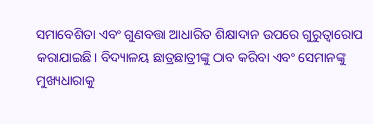ସମାବେଶିତା ଏବଂ ଗୁଣବତ୍ତା ଆଧାରିତ ଶିକ୍ଷାଦାନ ଉପରେ ଗୁରୁତ୍ବାରୋପ କରାଯାଇଛି। ବିଦ୍ୟାଳୟ ଛାତ୍ରଛାତ୍ରୀଙ୍କୁ ଠାବ କରିବା ଏବଂ ସେମାନଙ୍କୁ ମୁଖ୍ୟଧାରାକୁ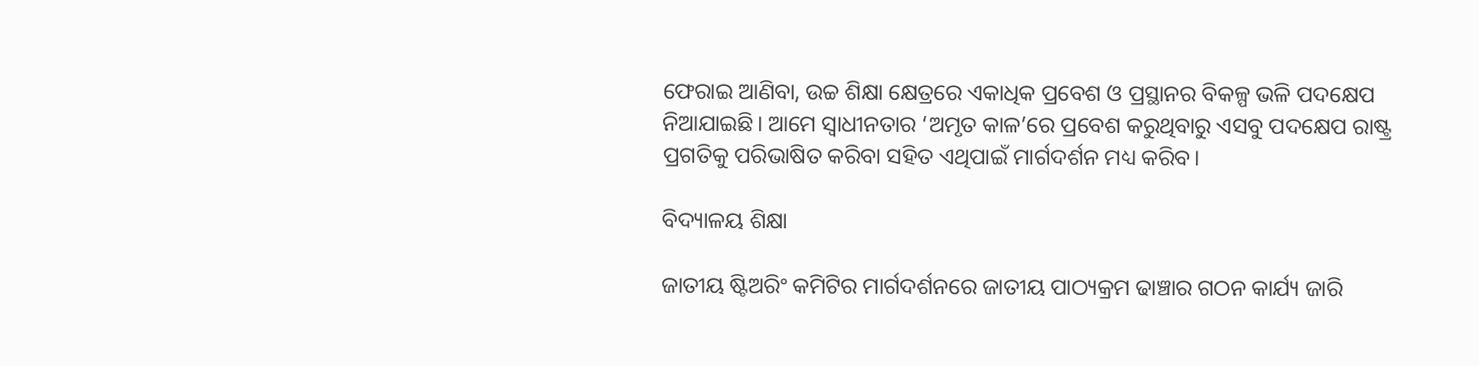ଫେରାଇ ଆଣିବା, ଉଚ୍ଚ ଶିକ୍ଷା କ୍ଷେତ୍ରରେ ଏକାଧିକ ପ୍ରବେଶ ଓ ପ୍ରସ୍ଥାନର ବିକଳ୍ପ ଭଳି ପଦକ୍ଷେପ ନିଆଯାଇଛି। ଆମେ ସ୍ବାଧୀନତାର ‘ଅମୃତ କାଳ’ରେ ପ୍ରବେଶ କରୁଥିବାରୁ ଏସବୁ ପଦକ୍ଷେପ ରାଷ୍ଟ୍ର ପ୍ରଗତିକୁ ପରିଭାଷିତ କରିବା ସହିତ ଏଥିପାଇଁ ମାର୍ଗଦର୍ଶନ ମଧ୍ୟ କରିବ।

ବିଦ୍ୟାଳୟ ଶିକ୍ଷା

ଜାତୀୟ ଷ୍ଟିଅରିଂ କମିଟିର ମାର୍ଗଦର୍ଶନରେ ଜାତୀୟ ପାଠ୍ୟକ୍ରମ ଢାଞ୍ଚାର ଗଠନ କାର୍ଯ୍ୟ ଜାରି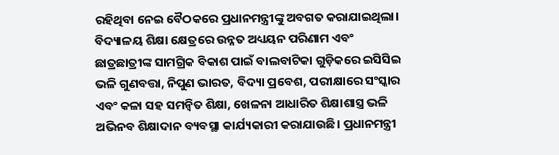ରହିଥିବା ନେଇ ବୈଠକରେ ପ୍ରଧାନମନ୍ତ୍ରୀଙ୍କୁ ଅବଗତ କରାଯାଇଥିଲା। ବିଦ୍ୟାଳୟ ଶିକ୍ଷା କ୍ଷେତ୍ରରେ ଉନ୍ନତ ଅଧ୍ୟୟନ ପରିଣାମ ଏବଂ ଛାତ୍ରଛାତ୍ରୀଙ୍କ ସାମଗ୍ରିକ ବିକାଶ ପାଇଁ ବାଲବାଟିକା ଗୁଡ଼ିକରେ ଇସିସିଇ ଭଳି ଗୁଣବତ୍ତା, ନିପୁଣ ଭାରତ, ବିଦ୍ୟା ପ୍ରବେଶ, ପରୀକ୍ଷାରେ ସଂସ୍କାର ଏବଂ କଳା ସହ ସମନ୍ବିତ ଶିକ୍ଷା, ଖେଳନା ଆଧାରିତ ଶିକ୍ଷାଶାସ୍ତ୍ର ଭଳି ଅଭିନବ ଶିକ୍ଷାଦାନ ବ୍ୟବସ୍ଥା କାର୍ଯ୍ୟକାରୀ କରାଯାଉଛି। ପ୍ରଧାନମନ୍ତ୍ରୀ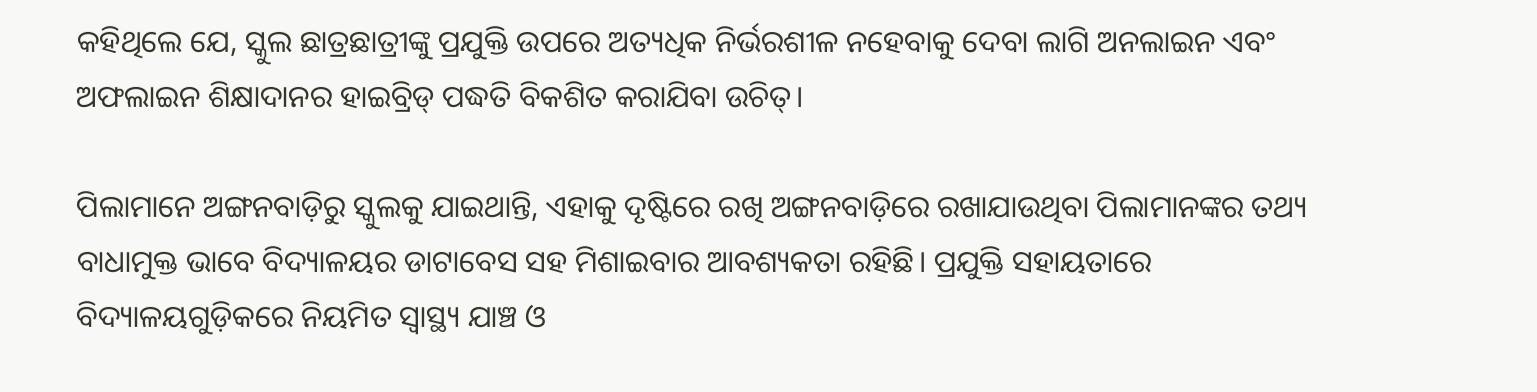କହିଥିଲେ ଯେ, ସ୍କୁଲ ଛାତ୍ରଛାତ୍ରୀଙ୍କୁ ପ୍ରଯୁକ୍ତି ଉପରେ ଅତ୍ୟଧିକ ନିର୍ଭରଶୀଳ ନହେବାକୁ ଦେବା ଲାଗି ଅନଲାଇନ ଏବଂ ଅଫଲାଇନ ଶିକ୍ଷାଦାନର ହାଇବ୍ରିଡ୍‌ ପଦ୍ଧତି ବିକଶିତ କରାଯିବା ଉଚିତ୍‌।

ପିଲାମାନେ ଅଙ୍ଗନବାଡ଼ିରୁ ସ୍କୁଲକୁ ଯାଇଥାନ୍ତି, ଏହାକୁ ଦୃଷ୍ଟିରେ ରଖି ଅଙ୍ଗନବାଡ଼ିରେ ରଖାଯାଉଥିବା ପିଲାମାନଙ୍କର ତଥ୍ୟ ବାଧାମୁକ୍ତ ଭାବେ ବିଦ୍ୟାଳୟର ଡାଟାବେସ ସହ ମିଶାଇବାର ଆବଶ୍ୟକତା ରହିଛି। ପ୍ରଯୁକ୍ତି ସହାୟତାରେ ବିଦ୍ୟାଳୟଗୁଡ଼ିକରେ ନିୟମିତ ସ୍ବାସ୍ଥ୍ୟ ଯାଞ୍ଚ ଓ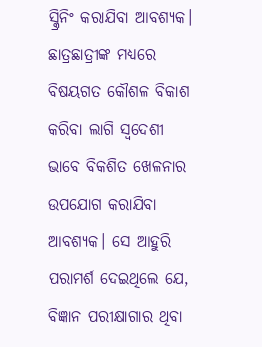ସ୍କ୍ରିନିଂ କରାଯିବା ଆବଶ୍ୟକ। ଛାତ୍ରଛାତ୍ରୀଙ୍କ ମଧ୍ୟରେ ବିଷୟଗତ କୌଶଳ ବିକାଶ କରିବା ଲାଗି ସ୍ବଦେଶୀ ଭାବେ ବିକଶିତ ଖେଳନାର ଉପଯୋଗ କରାଯିବା ଆବଶ୍ୟକ। ସେ ଆହୁରି ପରାମର୍ଶ ଦେଇଥିଲେ ଯେ, ବିଜ୍ଞାନ ପରୀକ୍ଷାଗାର ଥିବା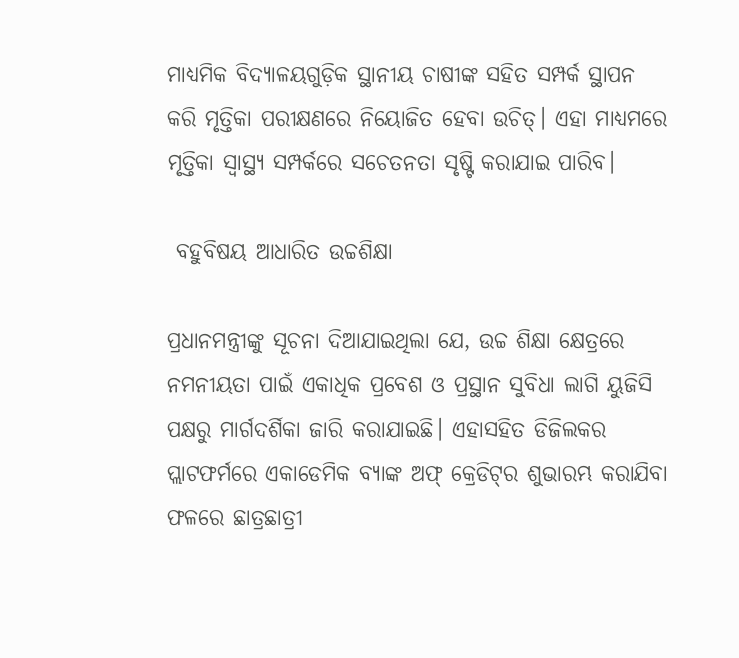ମାଧ୍ୟମିକ ବିଦ୍ୟାଳୟଗୁଡ଼ିକ ସ୍ଥାନୀୟ ଚାଷୀଙ୍କ ସହିତ ସମ୍ପର୍କ ସ୍ଥାପନ କରି ମୃତ୍ତିକା ପରୀକ୍ଷଣରେ ନିୟୋଜିତ ହେବା ଉଚିତ୍‌। ଏହା ମାଧ୍ୟମରେ ମୃତ୍ତିକା ସ୍ବାସ୍ଥ୍ୟ ସମ୍ପର୍କରେ ସଚେତନତା ସୃଷ୍ଟି କରାଯାଇ ପାରିବ।

 ବହୁବିଷୟ ଆଧାରିତ ଉଚ୍ଚଶିକ୍ଷା

ପ୍ରଧାନମନ୍ତ୍ରୀଙ୍କୁ ସୂଚନା ଦିଆଯାଇଥିଲା ଯେ, ଉଚ୍ଚ ଶିକ୍ଷା କ୍ଷେତ୍ରରେ ନମନୀୟତା ପାଇଁ ଏକାଧିକ ପ୍ରବେଶ ଓ ପ୍ରସ୍ଥାନ ସୁବିଧା ଲାଗି ୟୁଜିସି ପକ୍ଷରୁ ମାର୍ଗଦର୍ଶିକା ଜାରି କରାଯାଇଛି। ଏହାସହିତ ଡିଜିଲକର ପ୍ଲାଟଫର୍ମରେ ଏକାଡେମିକ ବ୍ୟାଙ୍କ ଅଫ୍‌ କ୍ରେଡିଟ୍‌ର ଶୁଭାରମ୍ଭ କରାଯିବା ଫଳରେ ଛାତ୍ରଛାତ୍ରୀ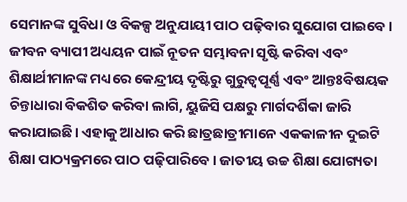ସେମାନଙ୍କ ସୁବିଧା ଓ ବିକଳ୍ପ ଅନୁଯାୟୀ ପାଠ ପଢ଼ିବାର ସୁଯୋଗ ପାଇବେ। ଜୀବନ ବ୍ୟାପୀ ଅଧ୍ୟୟନ ପାଇଁ ନୂତନ ସମ୍ଭାବନା ସୃଷ୍ଟି କରିବା ଏବଂ ଶିକ୍ଷାର୍ଥୀମାନଙ୍କ ମଧ୍ୟରେ କେନ୍ଦ୍ରୀୟ ଦୃଷ୍ଟିରୁ ଗୁରୁତ୍ବପୂର୍ଣ୍ଣ ଏବଂ ଆନ୍ତଃବିଷୟକ ଚିନ୍ତାଧାରା ବିକଶିତ କରିବା ଲାଗି, ୟୁଜିସି ପକ୍ଷରୁ ମାର୍ଗଦର୍ଶିକା ଜାରି କରାଯାଇଛି। ଏହାକୁ ଆଧାର କରି ଛାତ୍ରଛାତ୍ରୀମାନେ ଏକକାଳୀନ ଦୁଇଟି ଶିକ୍ଷା ପାଠ୍ୟକ୍ରମରେ ପାଠ ପଢ଼ିପାରିବେ। ଜାତୀୟ ଉଚ୍ଚ ଶିକ୍ଷା ଯୋଗ୍ୟତା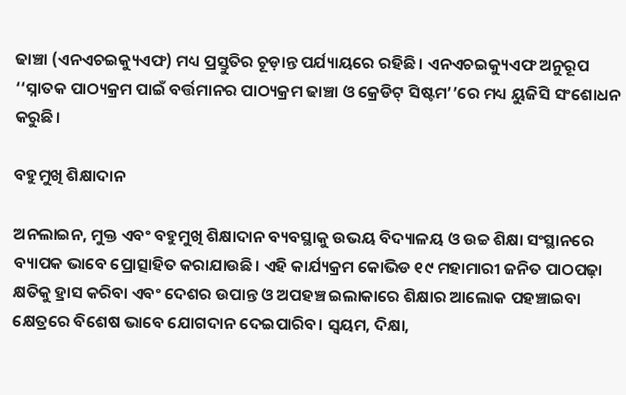ଢାଞ୍ଚା (ଏନଏଚଇକ୍ୟୁଏଫ) ମଧ୍ୟ ପ୍ରସ୍ତୁତିର ଚୂଡ଼ାନ୍ତ ପର୍ଯ୍ୟାୟରେ ରହିଛି । ଏନଏଚଇକ୍ୟୁଏଫ ଅନୁରୂପ ‘‘ସ୍ନାତକ ପାଠ୍ୟକ୍ରମ ପାଇଁ ବର୍ତ୍ତମାନର ପାଠ୍ୟକ୍ରମ ଢାଞ୍ଚା ଓ କ୍ରେଡିଟ୍‌ ସିଷ୍ଟମ’’ରେ ମଧ୍ୟ ୟୁଜିସି ସଂଶୋଧନ କରୁଛି।

ବହୁମୁଖି ଶିକ୍ଷାଦାନ

ଅନଲାଇନ, ମୁକ୍ତ ଏବଂ ବହୁମୁଖି ଶିକ୍ଷାଦାନ ବ୍ୟବସ୍ଥାକୁ ଉଭୟ ବିଦ୍ୟାଳୟ ଓ ଉଚ୍ଚ ଶିକ୍ଷା ସଂସ୍ଥାନରେ ବ୍ୟାପକ ଭାବେ ପ୍ରୋତ୍ସାହିତ କରାଯାଉଛି। ଏହି କାର୍ଯ୍ୟକ୍ରମ କୋଭିଡ ୧୯ ମହାମାରୀ ଜନିତ ପାଠପଢ଼ା କ୍ଷତିକୁ ହ୍ରାସ କରିବା ଏବଂ ଦେଶର ଉପାନ୍ତ ଓ ଅପହଞ୍ଚ ଇଲାକାରେ ଶିକ୍ଷାର ଆଲୋକ ପହଞ୍ଚାଇବା କ୍ଷେତ୍ରରେ ବିଶେଷ ଭାବେ ଯୋଗଦାନ ଦେଇପାରିବ। ସ୍ବୟମ, ଦିକ୍ଷା,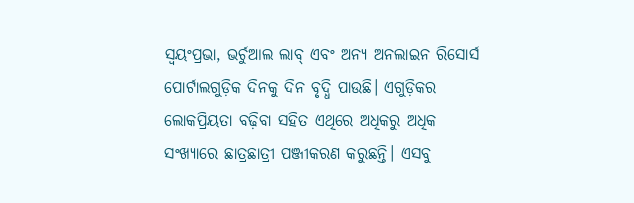ସ୍ବୟଂପ୍ରଭା, ଭର୍ଚୁଆଲ ଲାବ୍‌ ଏବଂ ଅନ୍ୟ ଅନଲାଇନ ରିସୋର୍ସ ପୋର୍ଟାଲଗୁଡ଼ିକ ଦିନକୁ ଦିନ ବୃଦ୍ଧି ପାଉଛି। ଏଗୁଡ଼ିକର ଲୋକପ୍ରିୟତା ବଢ଼ିବା ସହିତ ଏଥିରେ ଅଧିକରୁ ଅଧିକ ସଂଖ୍ୟାରେ ଛାତ୍ରଛାତ୍ରୀ ପଞ୍ଜୀକରଣ କରୁଛନ୍ତି। ଏସବୁ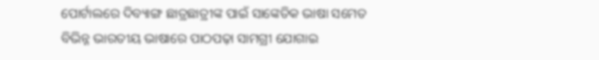ପୋର୍ଟାଲରେ ଦିବ୍ୟାଙ୍ଗ ଛାତ୍ରଛାତ୍ରୀଙ୍କ ପାଇଁ ସାଙ୍କେତିକ ଭାଷା ସମେତ ବିଭିନ୍ନ ଭାରତୀୟ ଭାଷାରେ ପାଠପଢ଼ା ସାମଗ୍ରୀ ଯୋଗାଇ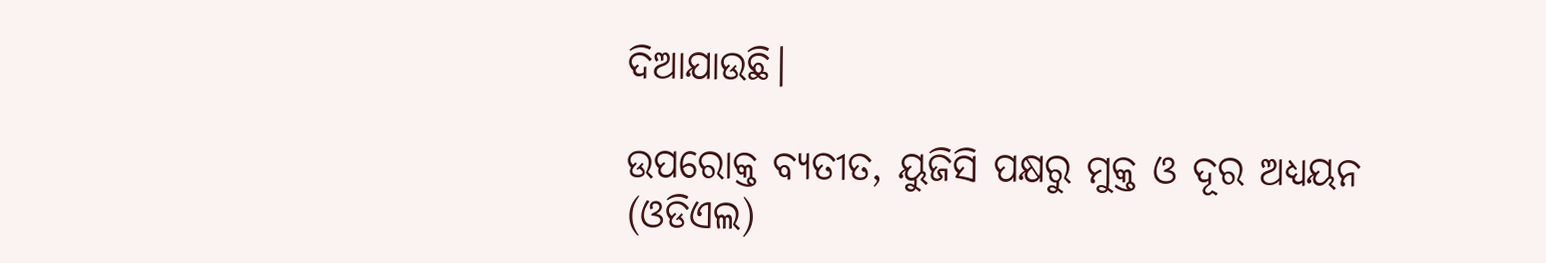ଦିଆଯାଉଛି।

ଉପରୋକ୍ତ ବ୍ୟତୀତ, ୟୁଜିସି ପକ୍ଷରୁ ମୁକ୍ତ ଓ ଦୂର ଅଧ୍ୟୟନ (ଓଡିଏଲ)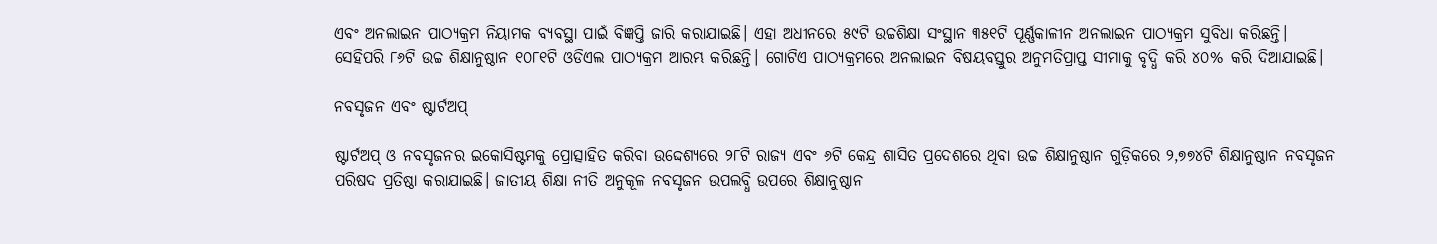ଏବଂ ଅନଲାଇନ ପାଠ୍ୟକ୍ରମ ନିୟାମକ ବ୍ୟବସ୍ଥା ପାଇଁ ବିଜ୍ଞପ୍ତି ଜାରି କରାଯାଇଛି। ଏହା ଅଧୀନରେ ୫୯ଟି ଉଚ୍ଚଶିକ୍ଷା ସଂସ୍ଥାନ ୩୫୧ଟି ପୂର୍ଣ୍ଣକାଳୀନ ଅନଲାଇନ ପାଠ୍ୟକ୍ରମ ସୁବିଧା କରିଛନ୍ତି। ସେହିପରି ୮୬ଟି ଉଚ୍ଚ ଶିକ୍ଷାନୁଷ୍ଠାନ ୧୦୮୧ଟି ଓଡିଏଲ ପାଠ୍ୟକ୍ରମ ଆରମ୍ଭ କରିଛନ୍ତି। ଗୋଟିଏ ପାଠ୍ୟକ୍ରମରେ ଅନଲାଇନ ବିଷୟବସ୍ତୁର ଅନୁମତିପ୍ରାପ୍ତ ସୀମାକୁ ବୃଦ୍ଧି କରି ୪୦% କରି ଦିଆଯାଇଛି।

ନବସୃଜନ ଏବଂ ଷ୍ଟାର୍ଟଅପ୍

ଷ୍ଟାର୍ଟଅପ୍‌ ଓ ନବସୃଜନର ଇକୋସିଷ୍ଟମକୁ ପ୍ରୋତ୍ସାହିତ କରିବା ଉଦ୍ଦେଶ୍ୟରେ ୨୮ଟି ରାଜ୍ୟ ଏବଂ ୬ଟି କେନ୍ଦ୍ର ଶାସିତ ପ୍ରଦେଶରେ ଥିବା ଉଚ୍ଚ ଶିକ୍ଷାନୁଷ୍ଠାନ ଗୁଡ଼ିକରେ ୨,୭୭୪ଟି ଶିକ୍ଷାନୁଷ୍ଠାନ ନବସୃଜନ ପରିଷଦ ପ୍ରତିଷ୍ଠା କରାଯାଇଛି। ଜାତୀୟ ଶିକ୍ଷା ନୀତି ଅନୁକୂଳ ନବସୃଜନ ଉପଲବ୍ଧି ଉପରେ ଶିକ୍ଷାନୁଷ୍ଠାନ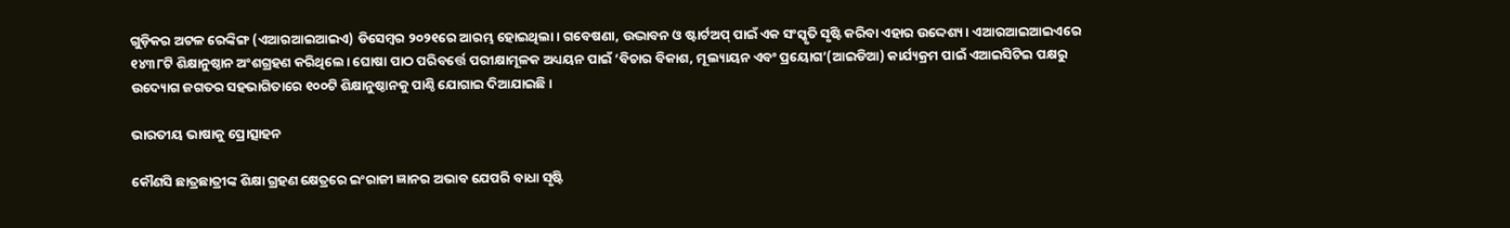ଗୁଡ଼ିକର ଅଟଳ ରେଙ୍କିଙ୍ଗ (ଏଆରଆଇଆଇଏ) ଡିସେମ୍ବର ୨୦୨୧ରେ ଆରମ୍ଭ ହୋଇଥିଲା। ଗବେଷଣା, ଉଦ୍ଭାବନ ଓ ଷ୍ଟାର୍ଟଅପ୍‌ ପାଇଁ ଏକ ସଂସ୍କୃତି ସୃଷ୍ଟି କରିବା ଏହାର ଉଦ୍ଦେଶ୍ୟ। ଏଆରଆଇଆଇଏରେ ୧୪୩୮ଟି ଶିକ୍ଷାନୁଷ୍ଠାନ ଅଂଶଗ୍ରହଣ କରିଥିଲେ। ଘୋଷା ପାଠ ପରିବର୍ତ୍ତେ ପରୀକ୍ଷାମୂଳକ ଅଧ୍ୟୟନ ପାଇଁ ‘ବିଚାର ବିକାଶ, ମୂଲ୍ୟାୟନ ଏବଂ ପ୍ରୟୋଗ’(ଆଇଡିଆ) କାର୍ଯ୍ୟକ୍ରମ ପାଇଁ ଏଆଇସିଟିଇ ପକ୍ଷରୁ ଉଦ୍ୟୋଗ ଜଗତର ସହଭାଗିତାରେ ୧୦୦ଟି ଶିକ୍ଷାନୁଷ୍ଠାନକୁ ପାଣ୍ଠି ଯୋଗାଇ ଦିଆଯାଇଛି।

ଭାରତୀୟ ଭାଷାକୁ ପ୍ରୋତ୍ସାହନ

କୌଣସି ଛାତ୍ରଛାତ୍ରୀଙ୍କ ଶିକ୍ଷା ଗ୍ରହଣ କ୍ଷେତ୍ରରେ ଇଂରାଜୀ ଜ୍ଞାନର ଅଭାବ ଯେପରି ବାଧା ସୃଷ୍ଟି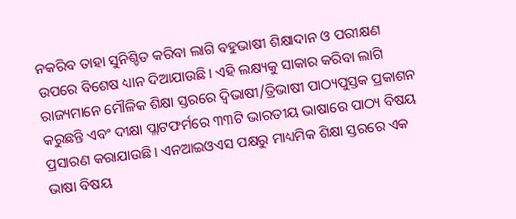ନକରିବ ତାହା ସୁନିଶ୍ଚିତ କରିବା ଲାଗି ବହୁଭାଷୀ ଶିକ୍ଷାଦାନ ଓ ପରୀକ୍ଷଣ ଉପରେ ବିଶେଷ ଧ୍ୟାନ ଦିଆଯାଉଛି। ଏହି ଲକ୍ଷ୍ୟକୁ ସାକାର କରିବା ଲାଗି ରାଜ୍ୟମାନେ ମୌଳିକ ଶିକ୍ଷା ସ୍ତରରେ ଦ୍ବିଭାଷୀ/ତ୍ରିଭାଷୀ ପାଠ୍ୟପୁସ୍ତକ ପ୍ରକାଶନ କରୁଛନ୍ତି ଏବଂ ଦୀକ୍ଷା ପ୍ଲାଟଫର୍ମରେ ୩୩ଟି ଭାରତୀୟ ଭାଷାରେ ପାଠ୍ୟ ବିଷୟ ପ୍ରସାରଣ କରାଯାଉଛି। ଏନଆଇଓଏସ ପକ୍ଷରୁ ମାଧ୍ୟମିକ ଶିକ୍ଷା ସ୍ତରରେ ଏକ ଭାଷା ବିଷୟ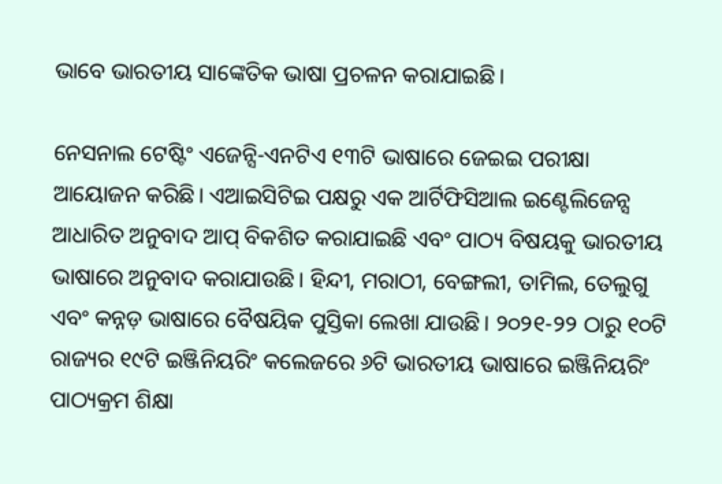ଭାବେ ଭାରତୀୟ ସାଙ୍କେତିକ ଭାଷା ପ୍ରଚଳନ କରାଯାଇଛି।

ନେସନାଲ ଟେଷ୍ଟିଂ ଏଜେନ୍ସି-ଏନଟିଏ ୧୩ଟି ଭାଷାରେ ଜେଇଇ ପରୀକ୍ଷା ଆୟୋଜନ କରିଛି। ଏଆଇସିଟିଇ ପକ୍ଷରୁ ଏକ ଆର୍ଟିଫିସିଆଲ ଇଣ୍ଟେଲିଜେନ୍ସ ଆଧାରିତ ଅନୁବାଦ ଆପ୍‌ ବିକଶିତ କରାଯାଇଛି ଏବଂ ପାଠ୍ୟ ବିଷୟକୁ ଭାରତୀୟ ଭାଷାରେ ଅନୁବାଦ କରାଯାଉଛି। ହିନ୍ଦୀ, ମରାଠୀ, ବେଙ୍ଗଲୀ, ତାମିଲ, ତେଲୁଗୁ ଏବଂ କନ୍ନଡ଼ ଭାଷାରେ ବୈଷୟିକ ପୁସ୍ତିକା ଲେଖା ଯାଉଛି। ୨୦୨୧-୨୨ ଠାରୁ ୧୦ଟି ରାଜ୍ୟର ୧୯ଟି ଇଞ୍ଜିନିୟରିଂ କଲେଜରେ ୬ଟି ଭାରତୀୟ ଭାଷାରେ ଇଞ୍ଜିନିୟରିଂ ପାଠ୍ୟକ୍ରମ ଶିକ୍ଷା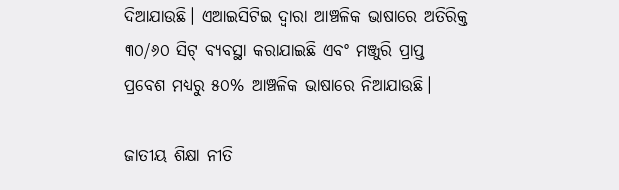ଦିଆଯାଉଛି। ଏଆଇସିଟିଇ ଦ୍ବାରା ଆଞ୍ଚଳିକ ଭାଷାରେ ଅତିରିକ୍ତ ୩୦/୬୦ ସିଟ୍‌ ବ୍ୟବସ୍ଥା କରାଯାଇଛି ଏବଂ ମଞ୍ଜୁରି ପ୍ରାପ୍ତ ପ୍ରବେଶ ମଧ୍ୟରୁ ୫୦% ଆଞ୍ଚଳିକ ଭାଷାରେ ନିଆଯାଉଛି।

ଜାତୀୟ ଶିକ୍ଷା ନୀତି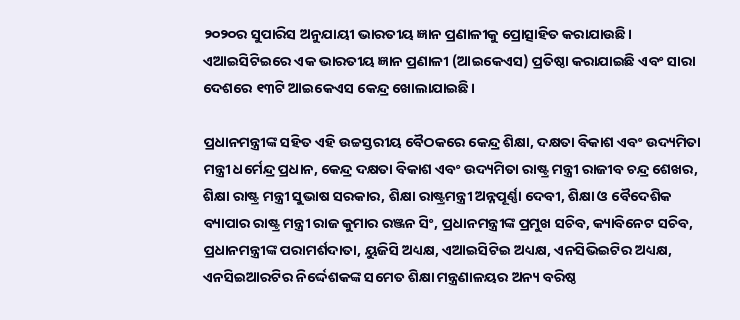୨୦୨୦ର ସୁପାରିସ ଅନୁଯାୟୀ ଭାରତୀୟ ଜ୍ଞାନ ପ୍ରଣାଳୀକୁ ପ୍ରୋତ୍ସାହିତ କରାଯାଉଛି। ଏଆଇସିଟିଇରେ ଏକ ଭାରତୀୟ ଜ୍ଞାନ ପ୍ରଣାଳୀ (ଆଇକେଏସ) ପ୍ରତିଷ୍ଠା କରାଯାଇଛି ଏବଂ ସାରା ଦେଶରେ ୧୩ଟି ଆଇକେଏସ କେନ୍ଦ୍ର ଖୋଲାଯାଇଛି।

ପ୍ରଧାନମନ୍ତ୍ରୀଙ୍କ ସହିତ ଏହି ଉଚ୍ଚସ୍ତରୀୟ ବୈଠକରେ କେନ୍ଦ୍ର ଶିକ୍ଷା, ଦକ୍ଷତା ବିକାଶ ଏବଂ ଉଦ୍ୟମିତା ମନ୍ତ୍ରୀ ଧର୍ମେନ୍ଦ୍ର ପ୍ରଧାନ, କେନ୍ଦ୍ର ଦକ୍ଷତା ବିକାଶ ଏବଂ ଉଦ୍ୟମିତା ରାଷ୍ଟ୍ର ମନ୍ତ୍ରୀ ରାଜୀବ ଚନ୍ଦ୍ର ଶେଖର, ଶିକ୍ଷା ରାଷ୍ଟ୍ର ମନ୍ତ୍ରୀ ସୁଭାଷ ସରକାର, ଶିକ୍ଷା ରାଷ୍ଟ୍ରମନ୍ତ୍ରୀ ଅନ୍ନପୂର୍ଣ୍ଣା ଦେବୀ, ଶିକ୍ଷା ଓ ବୈଦେଶିକ ବ୍ୟାପାର ରାଷ୍ଟ୍ର ମନ୍ତ୍ରୀ ରାଜ କୁମାର ରଞ୍ଜନ ସିଂ, ପ୍ରଧାନମନ୍ତ୍ରୀଙ୍କ ପ୍ରମୁଖ ସଚିବ, କ୍ୟାବିନେଟ ସଚିବ, ପ୍ରଧାନମନ୍ତ୍ରୀଙ୍କ ପରାମର୍ଶଦାତା, ୟୁଜିସି ଅଧ୍ୟକ୍ଷ, ଏଆଇସିଟିଇ ଅଧ୍ୟକ୍ଷ, ଏନସିଭିଇଟିର ଅଧ୍ୟକ୍ଷ, ଏନସିଇଆରଟିର ନିର୍ଦ୍ଦେଶକଙ୍କ ସମେତ ଶିକ୍ଷା ମନ୍ତ୍ରଣାଳୟର ଅନ୍ୟ ବରିଷ୍ଠ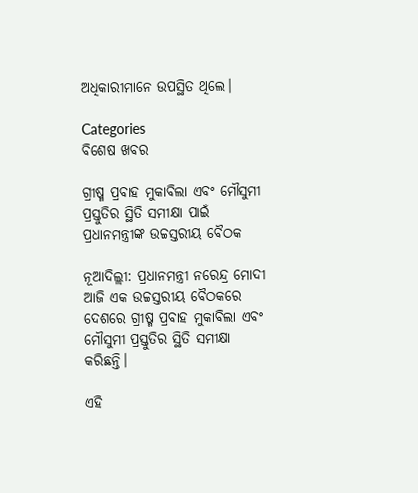ଅଧିକାରୀମାନେ ଉପସ୍ଥିତ ଥିଲେ।

Categories
ବିଶେଷ ଖବର

ଗ୍ରୀଷ୍ମ ପ୍ରବାହ ମୁକାବିଲା ଏବଂ ମୌସୁମୀ ପ୍ରସ୍ତୁତିର ସ୍ଥିତି ସମୀକ୍ଷା ପାଇଁ ପ୍ରଧାନମନ୍ତ୍ରୀଙ୍କ ଉଚ୍ଚସ୍ତରୀୟ ବୈଠକ

ନୂଆଦିଲ୍ଲୀ: ପ୍ରଧାନମନ୍ତ୍ରୀ ନରେନ୍ଦ୍ର ମୋଦୀ ଆଜି ଏକ ଉଚ୍ଚସ୍ତରୀୟ ବୈଠକରେ ଦେଶରେ ଗ୍ରୀଷ୍ମ ପ୍ରବାହ ମୁକାବିଲା ଏବଂ ମୌସୁମୀ ପ୍ରସ୍ତୁତିର ସ୍ଥିତି ସମୀକ୍ଷା କରିଛନ୍ତି।

ଏହି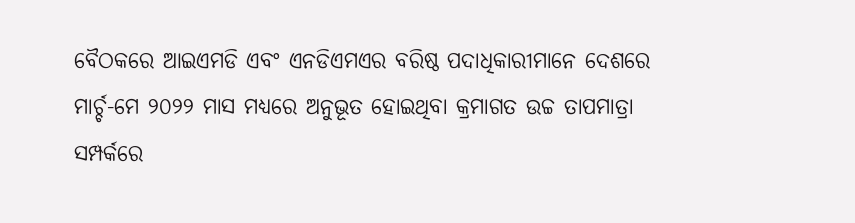ବୈଠକରେ ଆଇଏମଡି ଏବଂ ଏନଡିଏମଏର ବରିଷ୍ଠ ପଦାଧିକାରୀମାନେ ଦେଶରେ ମାର୍ଚ୍ଚ-ମେ ୨୦୨୨ ମାସ ମଧ୍ୟରେ ଅନୁଭୂତ ହୋଇଥିବା କ୍ରମାଗତ ଉଚ୍ଚ ତାପମାତ୍ରା ସମ୍ପର୍କରେ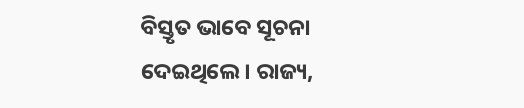ବିସ୍ତୃତ ଭାବେ ସୂଚନା ଦେଇଥିଲେ। ରାଜ୍ୟ,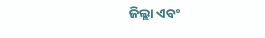ଜିଲ୍ଲା ଏବଂ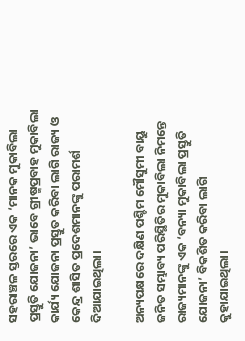ସହରାଞ୍ଚଳ ସ୍ତରରେ ଏକ ‘ମାନକ ମୁକାବିଲା ପ୍ରସ୍ତୁତି ଯୋଜନା’ ଭାବେ ଗ୍ରୀଷ୍ମପ୍ରବାହ ମୁକାବିଲା କାର୍ଯ୍ୟ ଯୋଜନା ପ୍ରସ୍ତୁତ କରିବା ଲାଗି ରାଜ୍ୟ ଓ କେନ୍ଦ୍ର ଶାସିତ ପ୍ରଦେଶମାନଙ୍କୁ ପରାମର୍ଶ ଦିଆଯାଇଥିଲା।

ଅନ୍ୟପକ୍ଷରେ ଦକ୍ଷିଣ ପଶ୍ଚିମ ମୌସୁମୀ ବାୟୁ ଜନିତ ସମ୍ଭାବ୍ୟ ପରିସ୍ଥିତିର ମୁକାବିଲା ନିମନ୍ତେ ରାଜ୍ୟମାନଙ୍କୁ ଏକ ‘ବନ୍ୟା ମୁକାବିଲା ପ୍ରସ୍ତୁତି ଯୋଜନା’ ବିକଶିତ କରିବା ଲାଗି କୁହାଯାଇଥିଲା।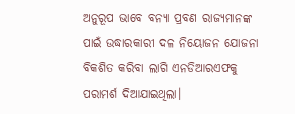ଅନୁରୂପ ଭାବେ ବନ୍ୟା ପ୍ରବଣ ରାଜ୍ୟମାନଙ୍କ ପାଇଁ ଉଦ୍ଧାରକାରୀ ଦଳ ନିୟୋଜନ ଯୋଜନା ବିକଶିତ କରିବା ଲାଗି ଏନଡିଆରଏଫକୁ ପରାମର୍ଶ ଦିଆଯାଇଥିଲା।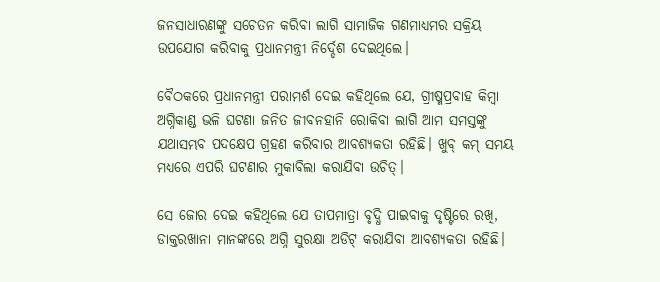ଜନସାଧାରଣଙ୍କୁ ସଚେତନ କରିବା ଲାଗି ସାମାଜିକ ଗଣମାଧ୍ୟମର ସକ୍ରିୟ ଉପଯୋଗ କରିବାକୁ ପ୍ରଧାନମନ୍ତ୍ରୀ ନିର୍ଦ୍ଦେଶ ଦେଇଥିଲେ।

ବୈଠକରେ ପ୍ରଧାନମନ୍ତ୍ରୀ ପରାମର୍ଶ ଦେଇ କହିଥିଲେ ଯେ, ଗ୍ରୀଷ୍ମପ୍ରବାହ କିମ୍ବା ଅଗ୍ନିକାଣ୍ଡ ଭଳି ଘଟଣା ଜନିତ ଜୀବନହାନି ରୋକିବା ଲାଗି ଆମ ସମସ୍ତଙ୍କୁ ଯଥାସମ୍ଭବ ପଦକ୍ଷେପ ଗ୍ରହଣ କରିବାର ଆବଶ୍ୟକତା ରହିଛି। ଖୁବ୍‌ କମ୍‌ ସମୟ ମଧ୍ୟରେ ଏପରି ଘଟଣାର ମୁକାବିଲା କରାଯିବା ଉଚିତ୍‌।

ସେ ଜୋର ଦେଇ କହିଥିଲେ ଯେ ତାପମାତ୍ରା ବୃଦ୍ଧି ପାଇବାକୁ ଦୃଷ୍ଟିରେ ରଖି, ଡାକ୍ତରଖାନା ମାନଙ୍କରେ ଅଗ୍ନି ସୁରକ୍ଷା ଅଡିଟ୍‌ କରାଯିବା ଆବଶ୍ୟକତା ରହିଛି।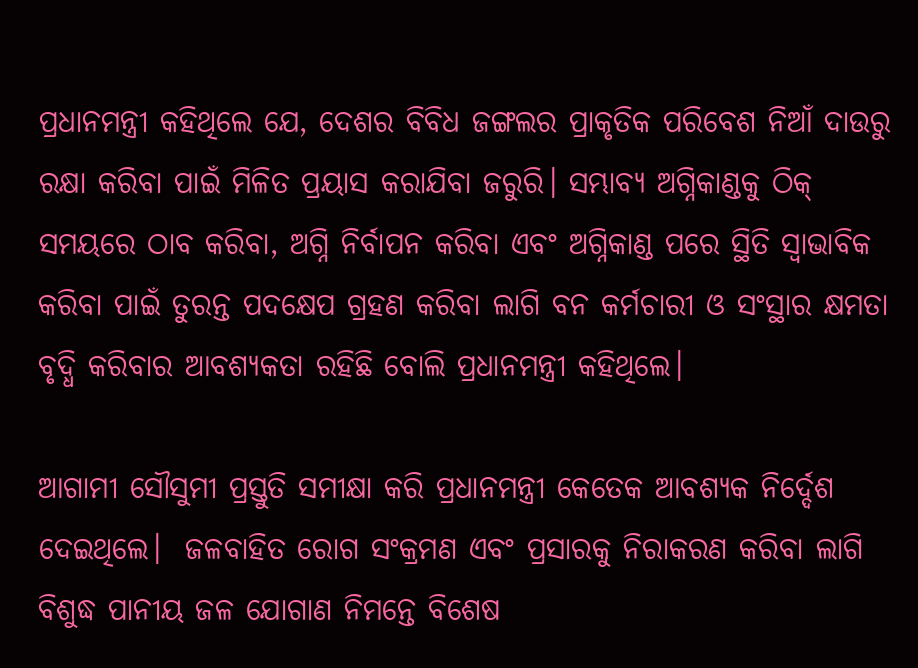ପ୍ରଧାନମନ୍ତ୍ରୀ କହିଥିଲେ ଯେ, ଦେଶର ବିବିଧ ଜଙ୍ଗଲର ପ୍ରାକୃତିକ ପରିବେଶ ନିଆଁ ଦାଉରୁ ରକ୍ଷା କରିବା ପାଇଁ ମିଳିତ ପ୍ରୟାସ କରାଯିବା ଜରୁରି। ସମ୍ଭାବ୍ୟ ଅଗ୍ନିକାଣ୍ଡକୁ ଠିକ୍‌ ସମୟରେ ଠାବ କରିବା, ଅଗ୍ନି ନିର୍ବାପନ କରିବା ଏବଂ ଅଗ୍ନିକାଣ୍ଡ ପରେ ସ୍ଥିତି ସ୍ବାଭାବିକ କରିବା ପାଇଁ ତୁରନ୍ତ ପଦକ୍ଷେପ ଗ୍ରହଣ କରିବା ଲାଗି ବନ କର୍ମଚାରୀ ଓ ସଂସ୍ଥାର କ୍ଷମତା ବୃଦ୍ଧି କରିବାର ଆବଶ୍ୟକତା ରହିଛି ବୋଲି ପ୍ରଧାନମନ୍ତ୍ରୀ କହିଥିଲେ।

ଆଗାମୀ ସୌସୁମୀ ପ୍ରସ୍ତୁତି ସମୀକ୍ଷା କରି ପ୍ରଧାନମନ୍ତ୍ରୀ କେତେକ ଆବଶ୍ୟକ ନିର୍ଦ୍ଦେଶ ଦେଇଥିଲେ।  ଜଳବାହିତ ରୋଗ ସଂକ୍ରମଣ ଏବଂ ପ୍ରସାରକୁ ନିରାକରଣ କରିବା ଲାଗି ବିଶୁଦ୍ଧ ପାନୀୟ ଜଳ ଯୋଗାଣ ନିମନ୍ତେ ବିଶେଷ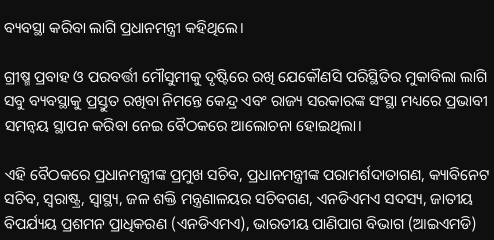ବ୍ୟବସ୍ଥା କରିବା ଲାଗି ପ୍ରଧାନମନ୍ତ୍ରୀ କହିଥିଲେ।

ଗ୍ରୀଷ୍ମ ପ୍ରବାହ ଓ ପରବର୍ତ୍ତୀ ମୌସୁମୀକୁ ଦୃଷ୍ଟିରେ ରଖି ଯେକୌଣସି ପରିସ୍ଥିତିର ମୁକାବିଲା ଲାଗି ସବୁ ବ୍ୟବସ୍ଥାକୁ ପ୍ରସ୍ତୁତ ରଖିବା ନିମନ୍ତେ କେନ୍ଦ୍ର ଏବଂ ରାଜ୍ୟ ସରକାରଙ୍କ ସଂସ୍ଥା ମଧ୍ୟରେ ପ୍ରଭାବୀ ସମନ୍ବୟ ସ୍ଥାପନ କରିବା ନେଇ ବୈଠକରେ ଆଲୋଚନା ହୋଇଥିଲା।

ଏହି ବୈଠକରେ ପ୍ରଧାନମନ୍ତ୍ରୀଙ୍କ ପ୍ରମୁଖ ସଚିବ, ପ୍ରଧାନମନ୍ତ୍ରୀଙ୍କ ପରାମର୍ଶଦାତାଗଣ, କ୍ୟାବିନେଟ ସଚିବ, ସ୍ବରାଷ୍ଟ୍ର, ସ୍ବାସ୍ଥ୍ୟ, ଜଳ ଶକ୍ତି ମନ୍ତ୍ରଣାଳୟର ସଚିବଗଣ, ଏନଡିଏମଏ ସଦସ୍ୟ, ଜାତୀୟ ବିପର୍ଯ୍ୟୟ ପ୍ରଶମନ ପ୍ରାଧିକରଣ (ଏନଡିଏମଏ), ଭାରତୀୟ ପାଣିପାଗ ବିଭାଗ (ଆଇଏମଡି)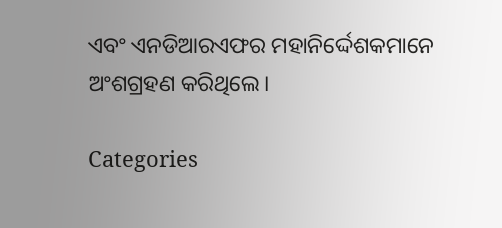ଏବଂ ଏନଡିଆରଏଫର ମହାନିର୍ଦ୍ଦେଶକମାନେ ଅଂଶଗ୍ରହଣ କରିଥିଲେ।

Categories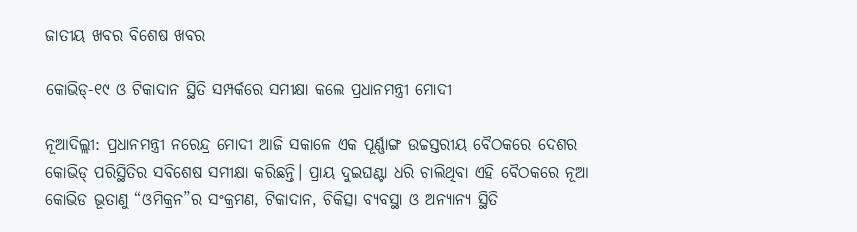ଜାତୀୟ ଖବର ବିଶେଷ ଖବର

କୋଭିଡ୍‌-୧୯ ଓ ଟିକାଦାନ ସ୍ଥିତି ସମ୍ପର୍କରେ ସମୀକ୍ଷା କଲେ ପ୍ରଧାନମନ୍ତ୍ରୀ ମୋଦୀ

ନୂଆଦିଲ୍ଲୀ: ପ୍ରଧାନମନ୍ତ୍ରୀ ନରେନ୍ଦ୍ର ମୋଦୀ ଆଜି ସକାଳେ ଏକ ପୂର୍ଣ୍ଣାଙ୍ଗ ଉଚ୍ଚସ୍ତରୀୟ ବୈଠକରେ ଦେଶର କୋଭିଡ୍ ପରିସ୍ଥିତିର ସବିଶେଷ ସମୀକ୍ଷା କରିଛନ୍ତି। ପ୍ରାୟ ଦୁଇଘଣ୍ଟା ଧରି ଚାଲିଥିବା ଏହି ବୈଠକରେ ନୂଆ କୋଭିଡ ଭୂତାଣୁ “ଓମିକ୍ରନ”ର ସଂକ୍ରମଣ, ଟିକାଦାନ, ଚିକିତ୍ସା ବ୍ୟବସ୍ଥା ଓ ଅନ୍ୟାନ୍ୟ ସ୍ଥିତି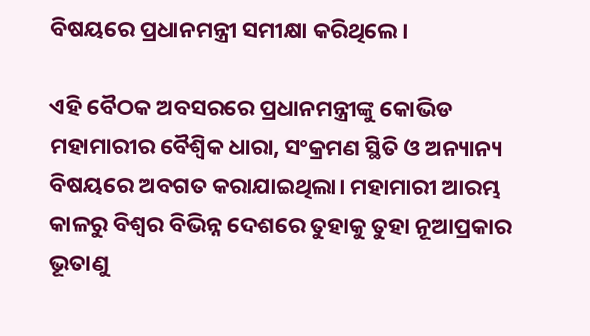ବିଷୟରେ ପ୍ରଧାନମନ୍ତ୍ରୀ ସମୀକ୍ଷା କରିଥିଲେ।

ଏହି ବୈଠକ ଅବସରରେ ପ୍ରଧାନମନ୍ତ୍ରୀଙ୍କୁ କୋଭିଡ ମହାମାରୀର ବୈଶ୍ୱିକ ଧାରା, ସଂକ୍ରମଣ ସ୍ଥିତି ଓ ଅନ୍ୟାନ୍ୟ ବିଷୟରେ ଅବଗତ କରାଯାଇଥିଲା। ମହାମାରୀ ଆରମ୍ଭ କାଳରୁ ବିଶ୍ୱର ବିଭିନ୍ନ ଦେଶରେ ତୁହାକୁ ତୁହା ନୂଆପ୍ରକାର ଭୂତାଣୁ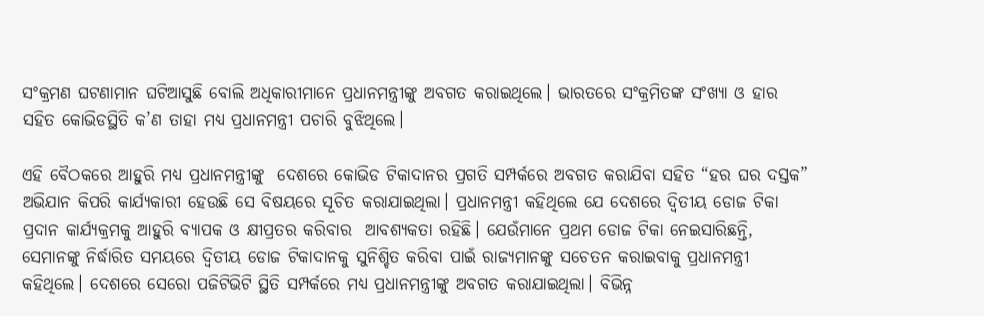ସଂକ୍ରମଣ ଘଟଣାମାନ ଘଟିଆସୁଛି ବୋଲି ଅଧିକାରୀମାନେ ପ୍ରଧାନମନ୍ତ୍ରୀଙ୍କୁ ଅବଗତ କରାଇଥିଲେ। ଭାରତରେ ସଂକ୍ରମିତଙ୍କ ସଂଖ୍ୟା ଓ ହାର  ସହିତ କୋଭିଡସ୍ଥିତି କ’ଣ ତାହା ମଧ୍ୟ ପ୍ରଧାନମନ୍ତ୍ରୀ ପଚାରି ବୁଝିଥିଲେ।

ଏହି ବୈଠକରେ ଆହୁରି ମଧ୍ୟ ପ୍ରଧାନମନ୍ତ୍ରୀଙ୍କୁ  ଦେଶରେ କୋଭିଡ ଟିକାଦାନର ପ୍ରଗତି ସମ୍ପର୍କରେ ଅବଗତ କରାଯିବା ସହିତ “ହର ଘର ଦସ୍ତକ” ଅଭିଯାନ କିପରି କାର୍ଯ୍ୟକାରୀ ହେଉଛି ସେ ବିଷୟରେ ସୂଚିତ କରାଯାଇଥିଲା। ପ୍ରଧାନମନ୍ତ୍ରୀ କହିଥିଲେ ଯେ ଦେଶରେ ଦ୍ୱିତୀୟ ଡୋଜ ଟିକା ପ୍ରଦାନ କାର୍ଯ୍ୟକ୍ରମକୁ ଆହୁରି ବ୍ୟାପକ ଓ କ୍ଷୀପ୍ରତର କରିବାର  ଆବଶ୍ୟକତା ରହିଛି। ଯେଉଁମାନେ ପ୍ରଥମ ଡୋଜ ଟିକା ନେଇସାରିଛନ୍ତି, ସେମାନଙ୍କୁ ନିର୍ଦ୍ଧାରିତ ସମୟରେ ଦ୍ୱିତୀୟ ଡୋଜ ଟିକାଦାନକୁ ସୁନିଶ୍ଚିତ କରିବା ପାଇଁ ରାଜ୍ୟମାନଙ୍କୁ ସଚେତନ କରାଇବାକୁ ପ୍ରଧାନମନ୍ତ୍ରୀ କହିଥିଲେ। ଦେଶରେ ସେରୋ ପଜିଟିଭିଟି ସ୍ଥିତି ସମ୍ପର୍କରେ ମଧ୍ୟ ପ୍ରଧାନମନ୍ତ୍ରୀଙ୍କୁ ଅବଗତ କରାଯାଇଥିଲା। ବିଭିନ୍ନ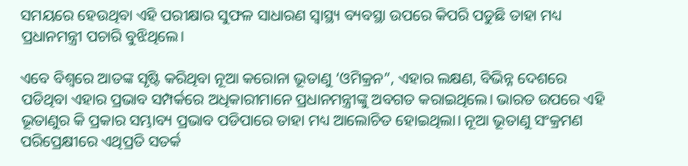ସମୟରେ ହେଉଥିବା ଏହି ପରୀକ୍ଷାର ସୁଫଳ ସାଧାରଣ ସ୍ୱାସ୍ଥ୍ୟ ବ୍ୟବସ୍ଥା ଉପରେ କିପରି ପଡୁଛି ତାହା ମଧ୍ୟ ପ୍ରଧାନମନ୍ତ୍ରୀ ପଚାରି ବୁଝିଥିଲେ।

ଏବେ ବିଶ୍ୱରେ ଆତଙ୍କ ସୃଷ୍ଟି କରିଥିବା ନୂଆ କରୋନା ଭୂତାଣୁ ‘ଓମିକ୍ରନ”, ଏହାର ଲକ୍ଷଣ, ବିଭିନ୍ନ ଦେଶରେ ପଡିଥିବା ଏହାର ପ୍ରଭାବ ସମ୍ପର୍କରେ ଅଧିକାରୀମାନେ ପ୍ରଧାନମନ୍ତ୍ରୀଙ୍କୁ ଅବଗତ କରାଇଥିଲେ। ଭାରତ ଉପରେ ଏହି ଭୂତାଣୁର କି ପ୍ରକାର ସମ୍ଭାବ୍ୟ ପ୍ରଭାବ ପଡିପାରେ ତାହା ମଧ୍ୟ ଆଲୋଚିତ ହୋଇଥିଲା। ନୂଆ ଭୂତାଣୁ ସଂକ୍ରମଣ ପରିପ୍ରେକ୍ଷୀରେ ଏଥିପ୍ରତି ସତର୍କ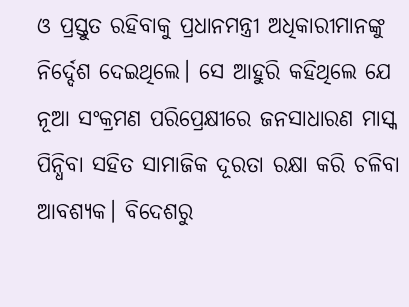ଓ ପ୍ରସ୍ତୁତ ରହିବାକୁ ପ୍ରଧାନମନ୍ତ୍ରୀ ଅଧିକାରୀମାନଙ୍କୁ ନିର୍ଦ୍ଦେଶ ଦେଇଥିଲେ। ସେ ଆହୁରି କହିଥିଲେ ଯେ ନୂଆ ସଂକ୍ରମଣ ପରିପ୍ରେକ୍ଷୀରେ ଜନସାଧାରଣ ମାସ୍କ ପିନ୍ଧିବା ସହିତ ସାମାଜିକ ଦୂରତା ରକ୍ଷା କରି ଚଳିବା ଆବଶ୍ୟକ। ବିଦେଶରୁ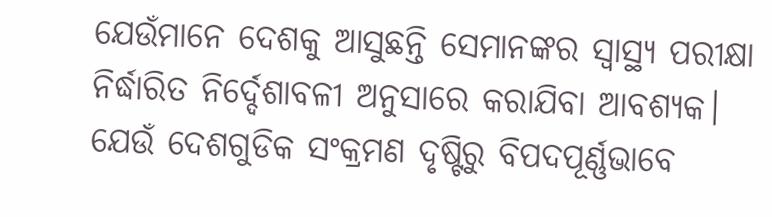ଯେଉଁମାନେ ଦେଶକୁ ଆସୁଛନ୍ତି ସେମାନଙ୍କର ସ୍ୱାସ୍ଥ୍ୟ ପରୀକ୍ଷା ନିର୍ଦ୍ଧାରିତ ନିର୍ଦ୍ଦେଶାବଳୀ ଅନୁସାରେ କରାଯିବା ଆବଶ୍ୟକ। ଯେଉଁ ଦେଶଗୁଡିକ ସଂକ୍ରମଣ ଦୃଷ୍ଟିରୁ ବିପଦପୂର୍ଣ୍ଣଭାବେ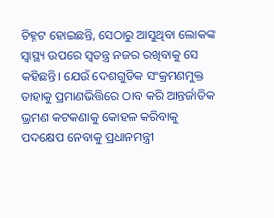ଚିହ୍ନଟ ହୋଇଛନ୍ତି, ସେଠାରୁ ଆସୁଥିବା ଲୋକଙ୍କ ସ୍ୱାସ୍ଥ୍ୟ ଉପରେ ସ୍ୱତନ୍ତ୍ର ନଜର ରଖିବାକୁ ସେ କହିଛନ୍ତି। ଯେଉଁ ଦେଶଗୁଡିକ ସଂକ୍ରମଣମୁକ୍ତ ତାହାକୁ ପ୍ରମାଣଭିତ୍ତିରେ ଠାବ କରି ଆନ୍ତର୍ଜାତିକ ଭ୍ରମଣ କଟକଣାକୁ କୋହଳ କରିବାକୁ ପଦକ୍ଷେପ ନେବାକୁ ପ୍ରଧାନମନ୍ତ୍ରୀ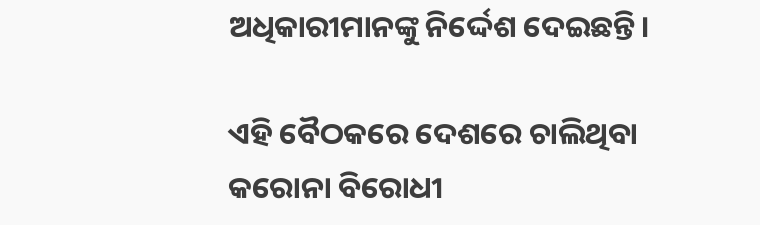ଅଧିକାରୀମାନଙ୍କୁ ନିର୍ଦ୍ଦେଶ ଦେଇଛନ୍ତି।

ଏହି ବୈଠକରେ ଦେଶରେ ଚାଲିଥିବା କରୋନା ବିରୋଧୀ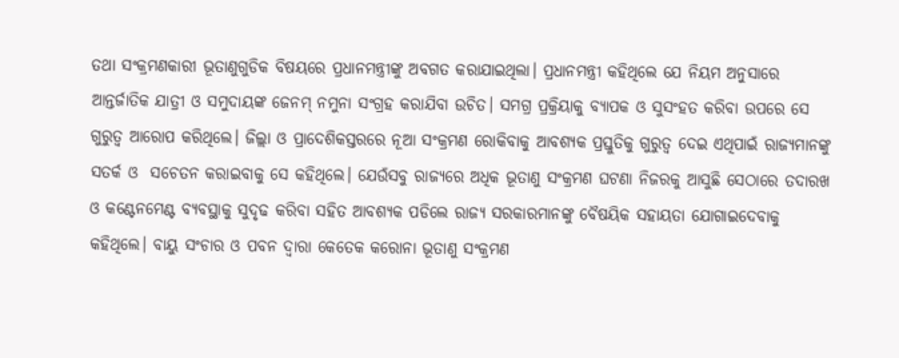ତଥା ସଂକ୍ରମଣକାରୀ ଭୂତାଣୁଗୁଡିକ ବିଷୟରେ ପ୍ରଧାନମନ୍ତ୍ରୀଙ୍କୁ ଅବଗତ କରାଯାଇଥିଲା। ପ୍ରଧାନମନ୍ତ୍ରୀ କହିଥିଲେ ଯେ ନିୟମ ଅନୁସାରେ ଆନ୍ତର୍ଜାତିକ ଯାତ୍ରୀ ଓ ସମୁଦାୟଙ୍କ ଜେନମ୍ ନମୁନା ସଂଗ୍ରହ କରାଯିବା ଉଚିତ। ସମଗ୍ର ପ୍ରକ୍ରିୟାକୁ ବ୍ୟାପକ ଓ ସୁସଂହତ କରିବା ଉପରେ ସେ ଗୁରୁତ୍ୱ ଆରୋପ କରିଥିଲେ। ଜିଲ୍ଲା ଓ ପ୍ରାଦେଶିକସ୍ତରରେ ନୂଆ ସଂକ୍ରମଣ ରୋକିବାକୁ ଆବଶ୍ୟକ ପ୍ରସ୍ତୁତିକୁ ଗୁରୁତ୍ୱ ଦେଇ ଏଥିପାଇଁ ରାଜ୍ୟମାନଙ୍କୁ ସତର୍କ ଓ  ସଚେତନ କରାଇବାକୁ ସେ କହିଥିଲେ। ଯେଉଁସବୁ ରାଜ୍ୟରେ ଅଧିକ ଭୂତାଣୁ ସଂକ୍ରମଣ ଘଟଣା ନିଜରକୁ ଆସୁଛି ସେଠାରେ ତଦାରଖ ଓ କଣ୍ଟେନମେଣ୍ଟ ବ୍ୟବସ୍ଥାକୁ ସୁଦୃଢ କରିବା ସହିତ ଆବଶ୍ୟକ ପଡିଲେ ରାଜ୍ୟ ସରକାରମାନଙ୍କୁ ବୈଷୟିକ ସହାୟତା ଯୋଗାଇଦେବାକୁ କହିଥିଲେ। ବାୟୁ ସଂଚାର ଓ ପବନ ଦ୍ୱାରା କେତେକ କରୋନା ଭୂତାଣୁ ସଂକ୍ରମଣ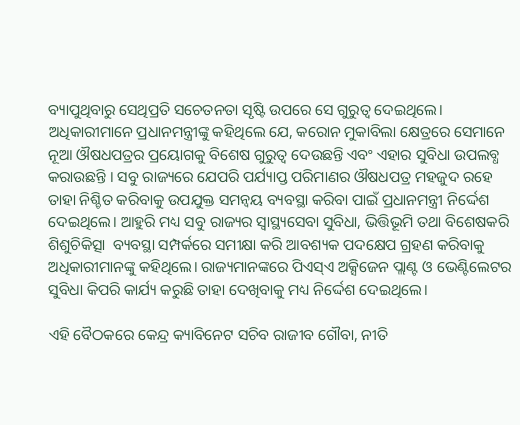ବ୍ୟାପୁଥିବାରୁ ସେଥିପ୍ରତି ସଚେତନତା ସୃଷ୍ଟି ଉପରେ ସେ ଗୁରୁତ୍ୱ ଦେଇଥିଲେ।
ଅଧିକାରୀମାନେ ପ୍ରଧାନମନ୍ତ୍ରୀଙ୍କୁ କହିଥିଲେ ଯେ, କରୋନ ମୁକାବିଲା କ୍ଷେତ୍ରରେ ସେମାନେ ନୂଆ ଔଷଧପତ୍ରର ପ୍ରୟୋଗକୁ ବିଶେଷ ଗୁରୁତ୍ୱ ଦେଉଛନ୍ତି ଏବଂ ଏହାର ସୁବିଧା ଉପଲବ୍ଧ କରାଉଛନ୍ତି । ସବୁ ରାଜ୍ୟରେ ଯେପରି ପର୍ଯ୍ୟାପ୍ତ ପରିମାଣର ଔଷଧପତ୍ର ମହଜୁଦ ରହେ ତାହା ନିଶ୍ଚିତ କରିବାକୁ ଉପଯୁକ୍ତ ସମନ୍ୱୟ ବ୍ୟବସ୍ଥା କରିବା ପାଇଁ ପ୍ରଧାନମନ୍ତ୍ରୀ ନିର୍ଦ୍ଦେଶ ଦେଇଥିଲେ। ଆହୁରି ମଧ୍ୟ ସବୁ ରାଜ୍ୟର ସ୍ୱାସ୍ଥ୍ୟସେବା ସୁବିଧା, ଭିତ୍ତିଭୂମି ତଥା ବିଶେଷକରି ଶିଶୁଚିକିତ୍ସା  ବ୍ୟବସ୍ଥା ସମ୍ପର୍କରେ ସମୀକ୍ଷା କରି ଆବଶ୍ୟକ ପଦକ୍ଷେପ ଗ୍ରହଣ କରିବାକୁ ଅଧିକାରୀମାନଙ୍କୁ କହିଥିଲେ। ରାଜ୍ୟମାନଙ୍କରେ ପିଏସ୍‌ଏ ଅକ୍ସିଜେନ ପ୍ଲାଣ୍ଟ ଓ ଭେଣ୍ଟିଲେଟର ସୁବିଧା କିପରି କାର୍ଯ୍ୟ କରୁଛି ତାହା ଦେଖିବାକୁ ମଧ୍ୟ ନିର୍ଦ୍ଦେଶ ଦେଇଥିଲେ।

ଏହି ବୈଠକରେ କେନ୍ଦ୍ର କ୍ୟାବିନେଟ ସଚିବ ରାଜୀବ ଗୌବା, ନୀତି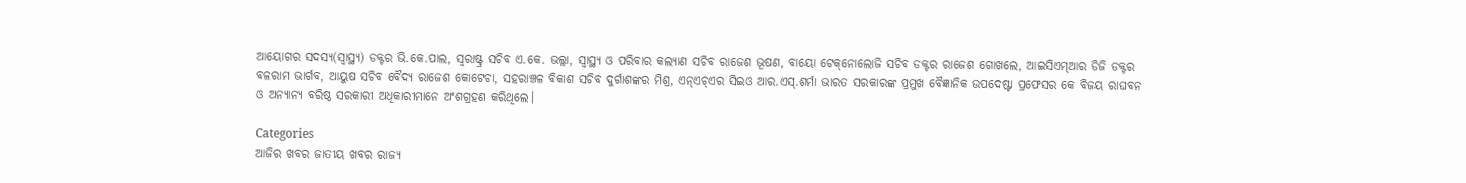ଆୟୋଗର ସଦସ୍ୟ(ସ୍ୱାସ୍ଥ୍ୟ) ଡକ୍ଟର ଭି.କେ.ପାଲ, ସ୍ୱରାଷ୍ଟ୍ର ସଚିବ ଏ.କେ. ଭଲ୍ଲା, ସ୍ୱାସ୍ଥ୍ୟ ଓ ପରିବାର କଲ୍ୟାଣ ସଚିବ ରାଜେଶ ଭୂଷଣ, ବାୟୋ ଟେକ୍‌ନୋଲୋଜି ସଚିବ ଡକ୍ଟର ରାଜେଶ ଗୋଖଲେ, ଆଇସିଏମ୍‌ଆର ଡିଜି ଡକ୍ଟର ବଳରାମ ଭାର୍ଗବ, ଆୟୁଷ ସଚିବ ବୈଦ୍ୟ ରାଜେଶ କୋଟେଚା, ସହରାଞ୍ଚଳ ବିକାଶ ସଚିବ ଦୁର୍ଗାଶଙ୍କର ମିଶ୍ର, ଏନ୍‌ଏଚ୍‌ଏର ସିଇଓ ଆର.ଏସ୍‌.ଶର୍ମା ଭାରତ ସରକାରଙ୍କ ପ୍ରମୁଖ ବୈଜ୍ଞାନିକ ଉପଦେଷ୍ଟା ପ୍ରଫେସର କେ ବିଜୟ ରାଘବନ ଓ ଅନ୍ୟାନ୍ୟ ବରିଷ୍ଠ ସରକାରୀ ଅଧିକାରୀମାନେ ଅଂଶଗ୍ରହଣ କରିଥିଲେ।

Categories
ଆଜିର ଖବର ଜାତୀୟ ଖବର ରାଜ୍ୟ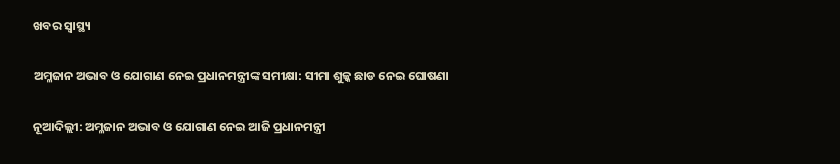ଖବର ସ୍ବାସ୍ଥ୍ୟ

ଅମ୍ଳଜାନ ଅଭାବ ଓ ଯୋଗାଣ ନେଇ ପ୍ରଧାନମନ୍ତ୍ରୀଙ୍କ ସମୀକ୍ଷା: ସୀମା ଶୁଳ୍କ ଛାଡ ନେଇ ଘୋଷଣା

ନୂଆଦିଲ୍ଲୀ: ଅମ୍ଳଜାନ ଅଭାବ ଓ ଯୋଗାଣ ନେଇ ଆଜି ପ୍ରଧାନମନ୍ତ୍ରୀ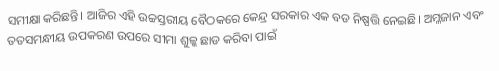ସମୀକ୍ଷା କରିଛନ୍ତି। ଆଜିର ଏହି ଉଚ୍ଚସ୍ତରୀୟ ବୈଠକରେ କେନ୍ଦ୍ର ସରକାର ଏକ ବଡ ନିଷ୍ପତ୍ତି ନେଇଛି। ଅମ୍ଳଜାନ ଏବଂ ତତସମନ୍ଧୀୟ ଉପକରଣ ଉପରେ ସୀମା ଶୁଳ୍କ ଛାଡ କରିବା ପାଇଁ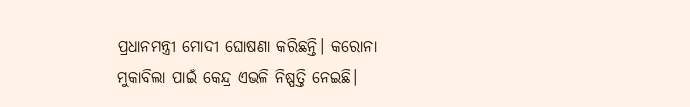ପ୍ରଧାନମନ୍ତ୍ରୀ ମୋଦୀ ଘୋଷଣା କରିଛନ୍ତି। କରୋନା ମୁକାବିଲା ପାଇଁ କେନ୍ଦ୍ର ଏଭଳି ନିଷ୍ପତ୍ତି ନେଇଛି।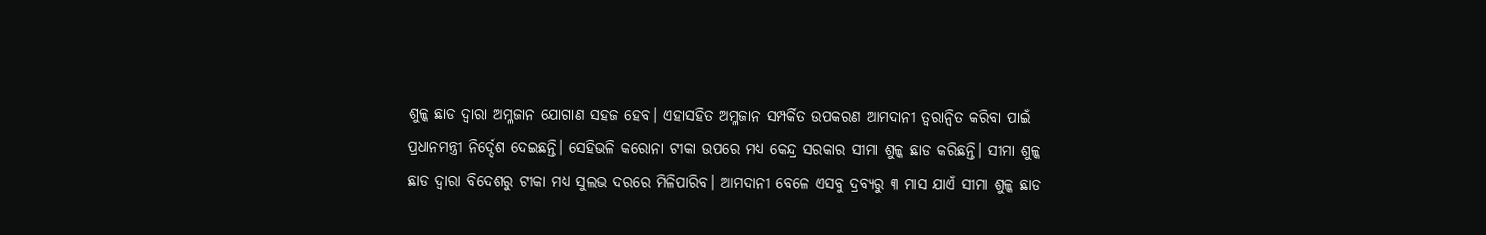ଶୁଳ୍କ ଛାଡ ଦ୍ଵାରା ଅମ୍ଳଜାନ ଯୋଗାଣ ସହଜ ହେବ। ଏହାସହିତ ଅମ୍ଳଜାନ ସମ୍ପର୍କିତ ଉପକରଣ ଆମଦାନୀ ତ୍ୱରାନ୍ୱିତ କରିବା ପାଇଁ ପ୍ରଧାନମନ୍ତ୍ରୀ ନିର୍ଦ୍ଦେଶ ଦେଇଛନ୍ତି। ସେହିଭଳି କରୋନା ଟୀକା ଉପରେ ମଧ୍ୟ କେନ୍ଦ୍ର ସରକାର ସୀମା ଶୁଳ୍କ ଛାଡ କରିଛନ୍ତି। ସୀମା ଶୁଳ୍କ ଛାଡ ଦ୍ଵାରା ବିଦେଶରୁ ଟୀକା ମଧ୍ୟ ସୁଲଭ ଦରରେ ମିଳିପାରିବ। ଆମଦାନୀ ବେଳେ ଏସବୁ ଦ୍ରବ୍ୟରୁ ୩ ମାସ ଯାଏଁ ସୀମା ଶୁଳ୍କ ଛାଡ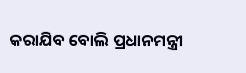କରାଯିବ ବୋଲି ପ୍ରଧାନମନ୍ତ୍ରୀ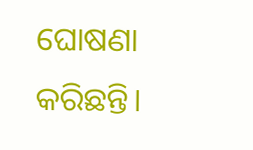ଘୋଷଣା କରିଛନ୍ତି।